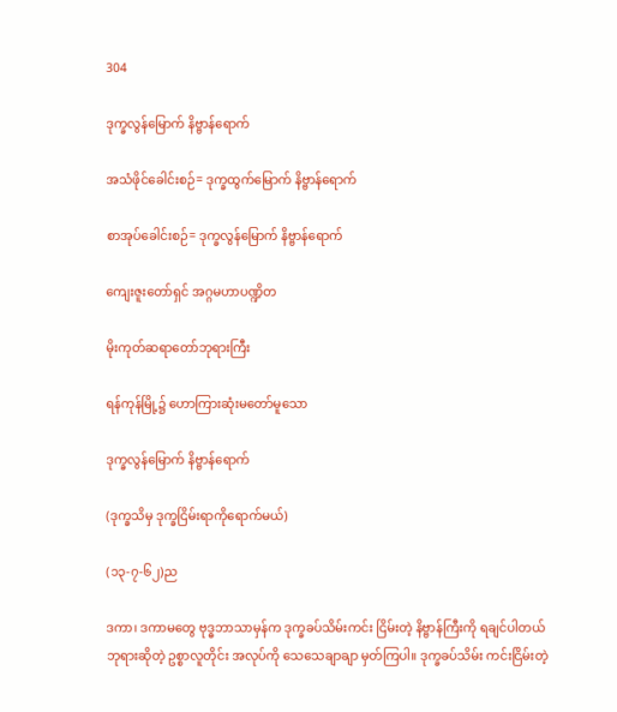304

ဒုက္ခလွန်မြောက် နိဗ္ဗာန်ရောက်

အသံဖိုင်ခေါင်းစဉ်= ဒုက္ခထွက်မြောက် နိဗ္ဗာန်ရောက်

စာအုပ်ခေါင်းစဉ်= ဒုက္ခလွန်မြောက် နိဗ္ဗာန်ရောက်

ကျေးဇူးတော်ရှင် အဂ္ဂမဟာပဏ္ဍိတ

မိုးကုတ်ဆရာတော်ဘုရားကြီး

ရန်ကုန်မြို့၌ ဟောကြားဆုံးမတော်မူသော

ဒုက္ခလွန်မြောက် နိဗ္ဗာန်ရောက်

(ဒုက္ခသိမှ ဒုက္ခငြိမ်းရာကိုရောက်မယ်)

(၁၃-၇-၆၂)ည

ဒကာ၊ ဒကာမတွေ ဗုဒ္ဓဘာသာမှန်က ဒုက္ခခပ်သိမ်းကင်း ငြိမ်းတဲ့ နိဗ္ဗာန်ကြီးကို ရချင်ပါတယ်ဘုရားဆိုတဲ့ ဥစ္စာလူတိုင်း အလုပ်ကို သေသေချာချာ မှတ်ကြပါ။ ဒုက္ခခပ်သိမ်း ကင်းငြိမ်းတဲ့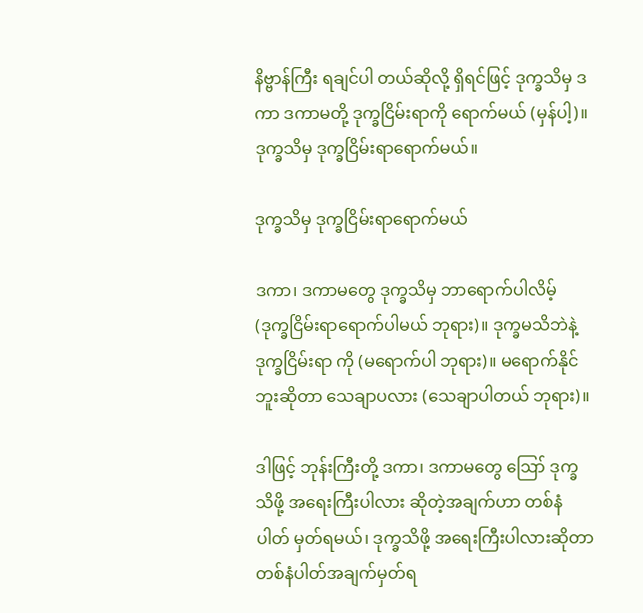နိဗ္ဗာန်ကြီး ရချင်ပါ တယ်ဆိုလို့ ရှိရင်ဖြင့် ဒုက္ခသိမှ ဒကာ ဒကာမတို့ ဒုက္ခငြိမ်းရာကို ရောက်မယ် (မှန်ပါ့)။ ဒုက္ခသိမှ ဒုက္ခငြိမ်းရာရောက်မယ်။

ဒုက္ခသိမှ ဒုက္ခငြိမ်းရာရောက်မယ်

ဒကာ၊ ဒကာမတွေ ဒုက္ခသိမှ ဘာရောက်ပါလိမ့် (ဒုက္ခငြိမ်းရာရောက်ပါမယ် ဘုရား)။ ဒုက္ခမသိဘဲနဲ့ ဒုက္ခငြိမ်းရာ ကို (မရောက်ပါ ဘုရား)။ မရောက်နိုင်ဘူးဆိုတာ သေချာပလား (သေချာပါတယ် ဘုရား)။

ဒါဖြင့် ဘုန်းကြီးတို့ ဒကာ၊ ဒကာမတွေ ဪ ဒုက္ခသိဖို့ အရေးကြီးပါလား ဆိုတဲ့အချက်ဟာ တစ်နံပါတ် မှတ်ရမယ်၊ ဒုက္ခသိဖို့ အရေးကြီးပါလားဆိုတာ တစ်နံပါတ်အချက်မှတ်ရ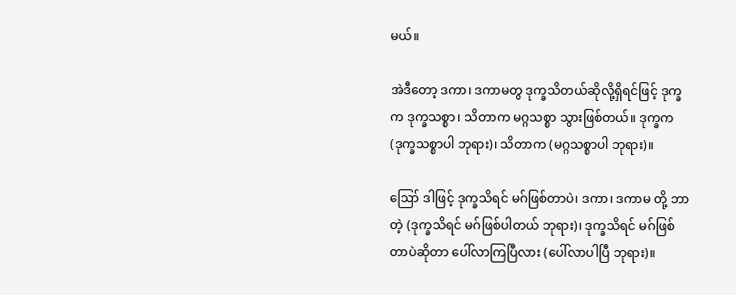မယ်။

အဲဒီတော့ ဒကာ၊ ဒကာမတွ ဒုက္ခသိတယ်ဆိုလို့ရှိရင်ဖြင့် ဒုက္ခက ဒုက္ခသစ္စာ၊ သိတာက မဂ္ဂသစ္စာ သွားဖြစ်တယ်။ ဒုက္ခက (ဒုက္ခသစ္စာပါ ဘုရား)၊ သိတာက (မဂ္ဂသစ္စာပါ ဘုရား)။

ဪ ဒါဖြင့် ဒုက္ခသိရင် မဂ်ဖြစ်တာပဲ၊ ဒကာ၊ ဒကာမ တို့ ဘာတဲ့ (ဒုက္ခသိရင် မဂ်ဖြစ်ပါတယ် ဘုရား)၊ ဒုက္ခသိရင် မဂ်ဖြစ်တာပဲဆိုတာ ပေါ်လာကြပြီလား (ပေါ်လာပါပြီ ဘုရား)။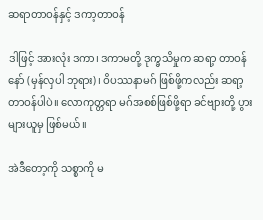ဆရာတာဝန်နှင့် ဒကာ့တာဝန်

ဒါဖြင့် အားလုံး ဒကာ၊ ဒကာမတို့ ဒုက္ခသိမှုက ဆရာ့ တာဝန်နော် (မှန်လှပါ ဘုရား)၊ ဝိပဿနာမဂ် ဖြစ်ဖို့ကလည်း ဆရာ့တာဝန်ပါပဲ။ လောကုတ္တရာ မဂ်အစစ်ဖြစ်ဖို့ရာ ခင်ဗျားတို့ ပွားများယူမှ ဖြစ်မယ်။

အဲဒီတော့ကို သစ္စာကို မ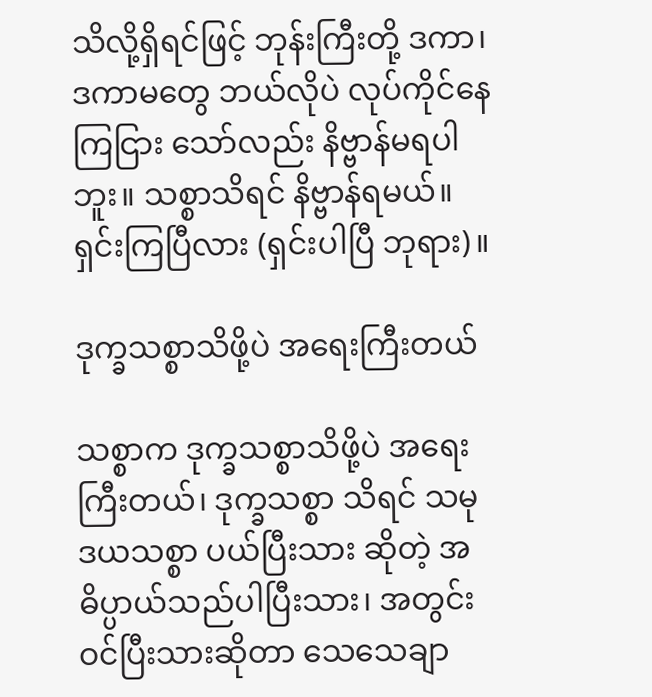သိလို့ရှိရင်ဖြင့် ဘုန်းကြီးတို့ ဒကာ၊ ဒကာမတွေ ဘယ်လိုပဲ လုပ်ကိုင်နေကြငြား သော်လည်း နိဗ္ဗာန်မရပါ ဘူး။ သစ္စာသိရင် နိဗ္ဗာန်ရမယ်။ ရှင်းကြပြီလား (ရှင်းပါပြီ ဘုရား)။

ဒုက္ခသစ္စာသိဖို့ပဲ အရေးကြီးတယ်

သစ္စာက ဒုက္ခသစ္စာသိဖို့ပဲ အရေးကြီးတယ်၊ ဒုက္ခသစ္စာ သိရင် သမုဒယသစ္စာ ပယ်ပြီးသား ဆိုတဲ့ အဓိပ္ပာယ်သည်ပါပြီးသား၊ အတွင်းဝင်ပြီးသားဆိုတာ သေသေချာ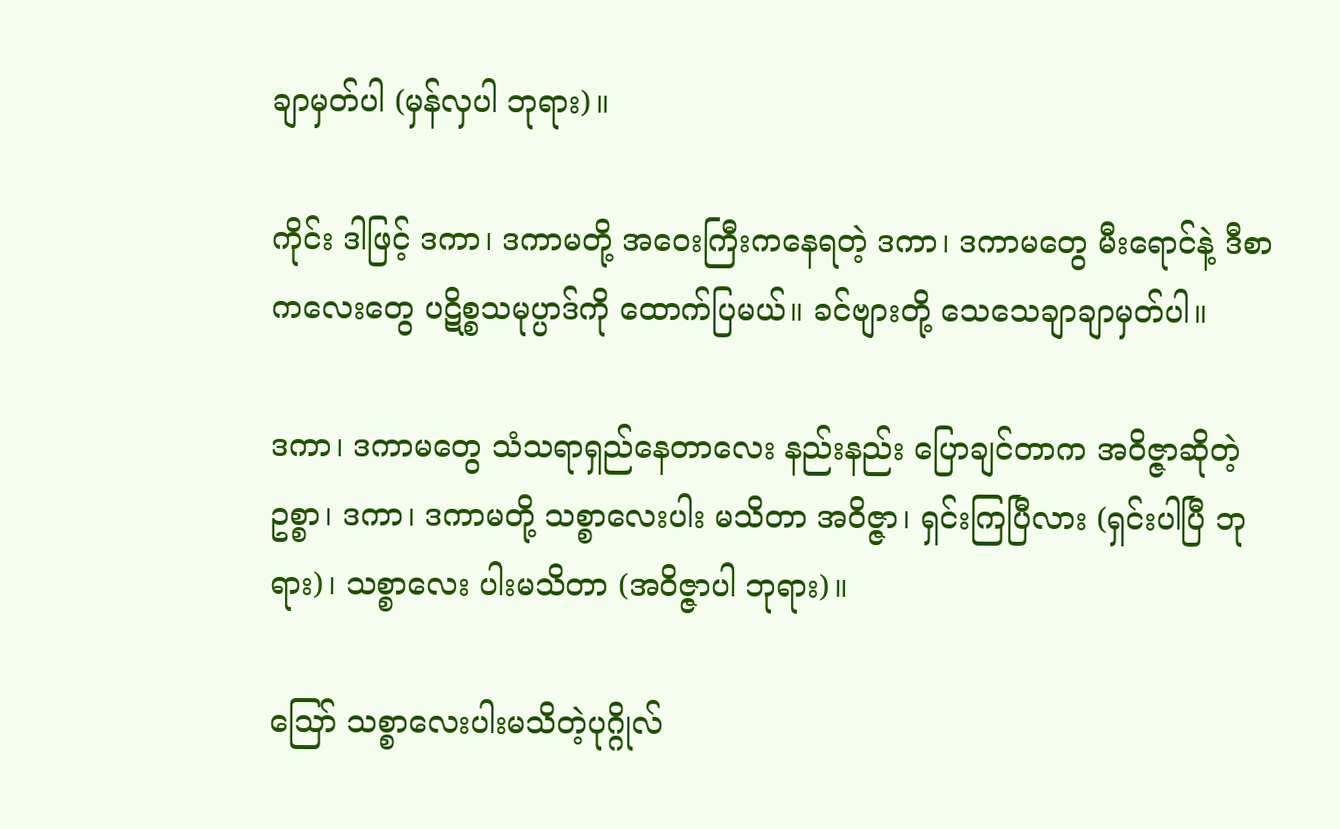ချာမှတ်ပါ (မှန်လှပါ ဘုရား)။

ကိုင်း ဒါဖြင့် ဒကာ၊ ဒကာမတို့ အဝေးကြီးကနေရတဲ့ ဒကာ၊ ဒကာမတွေ မီးရောင်နဲ့ ဒီစာကလေးတွေ ပဋိစ္စသမုပ္ပာဒ်ကို ထောက်ပြမယ်။ ခင်ဗျားတို့ သေသေချာချာမှတ်ပါ။

ဒကာ၊ ဒကာမတွေ သံသရာရှည်နေတာလေး နည်းနည်း ပြောချင်တာက အဝိဇ္ဇာဆိုတဲ့ ဥစ္စာ၊ ဒကာ၊ ဒကာမတို့ သစ္စာလေးပါး မသိတာ အဝိဇ္ဇာ၊ ရှင်းကြပြီလား (ရှင်းပါပြီ ဘုရား)၊ သစ္စာလေး ပါးမသိတာ (အဝိဇ္ဇာပါ ဘုရား)။

ဪ သစ္စာလေးပါးမသိတဲ့ပုဂ္ဂိုလ်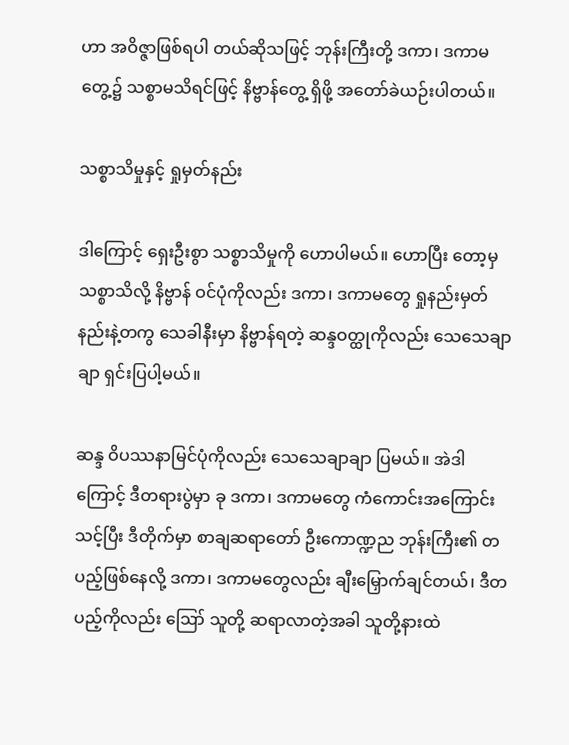ဟာ အဝိဇ္ဇာဖြစ်ရပါ တယ်ဆိုသဖြင့် ဘုန်းကြီးတို့ ဒကာ၊ ဒကာမတွေ့၌ သစ္စာမသိရင်ဖြင့် နိဗ္ဗာန်တွေ့ ရှိဖို့ အတော်ခဲယဉ်းပါတယ်။

သစ္စာသိမှုနှင့် ရှုမှတ်နည်း

ဒါကြောင့် ရှေးဦးစွာ သစ္စာသိမှုကို ဟောပါမယ်။ ဟောပြီး တော့မှ သစ္စာသိလို့ နိဗ္ဗာန် ဝင်ပုံကိုလည်း ဒကာ၊ ဒကာမတွေ ရှုနည်းမှတ်နည်းနဲ့တကွ သေခါနီးမှာ နိဗ္ဗာန်ရတဲ့ ဆန္ဒဝတ္ထုကိုလည်း သေသေချာချာ ရှင်းပြပါ့မယ်။

ဆန္ဒ ဝိပဿနာမြင်ပုံကိုလည်း သေသေချာချာ ပြမယ်။ အဲဒါ ကြောင့် ဒီတရားပွဲမှာ ခု ဒကာ၊ ဒကာမတွေ ကံကောင်းအကြောင်း သင့်ပြီး ဒီတိုက်မှာ စာချဆရာတော် ဦးကောဏ္ဍည ဘုန်းကြီး၏ တပည့်ဖြစ်နေလို့ ဒကာ၊ ဒကာမတွေလည်း ချီးမြှောက်ချင်တယ်၊ ဒီတပည့်ကိုလည်း ဪ သူတို့ ဆရာလာတဲ့အခါ သူတို့နားထဲ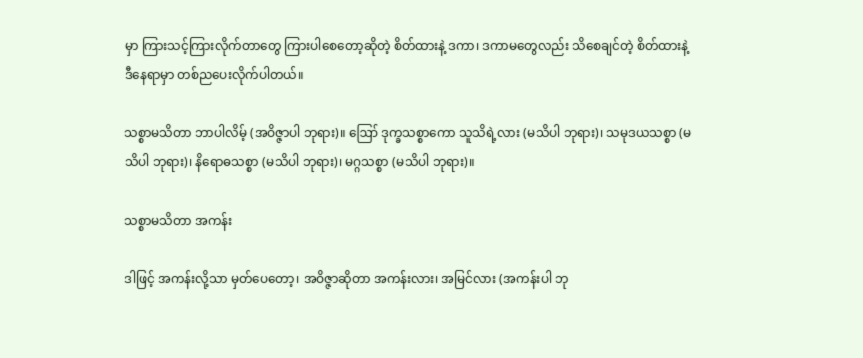မှာ ကြားသင့်ကြားလိုက်တာတွေ ကြားပါစေတော့ဆိုတဲ့ စိတ်ထားနဲ့ ဒကာ၊ ဒကာမတွေလည်း သိစေချင်တဲ့ စိတ်ထားနဲ့ ဒီနေရာမှာ တစ်ညပေးလိုက်ပါတယ်။

သစ္စာမသိတာ ဘာပါလိမ့် (အဝိဇ္ဇာပါ ဘုရား)။ ဪ ဒုက္ခသစ္စာကော သူသိရဲ့လား (မသိပါ ဘုရား)၊ သမုဒယသစ္စာ (မသိပါ ဘုရား)၊ နိရောဓသစ္စာ (မသိပါ ဘုရား)၊ မဂ္ဂသစ္စာ (မသိပါ ဘုရား)။

သစ္စာမသိတာ အကန်း

ဒါဖြင့် အကန်းလို့သာ မှတ်ပေတော့၊ အဝိဇ္ဇာဆိုတာ အကန်းလား၊ အမြင်လား (အကန်းပါ ဘု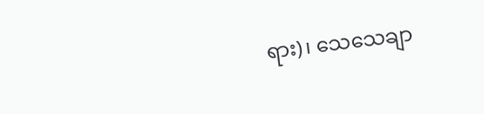ရား)၊ သေသေချာ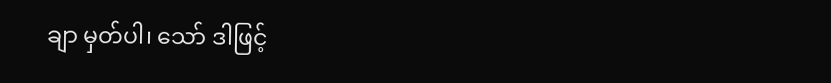ချာ မှတ်ပါ၊ သော် ဒါဖြင့်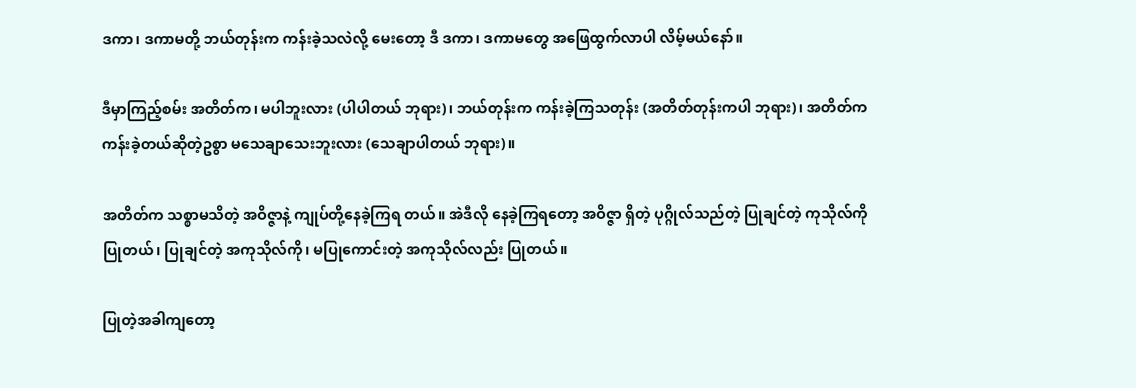ဒကာ၊ ဒကာမတို့ ဘယ်တုန်းက ကန်းခဲ့သလဲလို့ မေးတော့ ဒီ ဒကာ၊ ဒကာမတွေ အဖြေထွက်လာပါ လိမ့်မယ်နော်။

ဒီမှာကြည့်စမ်း အတိတ်က၊ မပါဘူးလား (ပါပါတယ် ဘုရား)၊ ဘယ်တုန်းက ကန်းခဲ့ကြသတုန်း (အတိတ်တုန်းကပါ ဘုရား)၊ အတိတ်က ကန်းခဲ့တယ်ဆိုတဲ့ဥစွာ မသေချာသေးဘူးလား (သေချာပါတယ် ဘုရား)။

အတိတ်က သစ္စာမသိတဲ့ အဝိဇ္ဇာနဲ့ ကျုပ်တို့နေခဲ့ကြရ တယ်။ အဲဒီလို နေခဲ့ကြရတော့ အဝိဇ္ဇာ ရှိတဲ့ ပုဂ္ဂိုလ်သည်တဲ့ ပြုချင်တဲ့ ကုသိုလ်ကို ပြုတယ်၊ ပြုချင်တဲ့ အကုသိုလ်ကို၊ မပြုကောင်းတဲ့ အကုသိုလ်လည်း ပြုတယ်။

ပြုတဲ့အခါကျတော့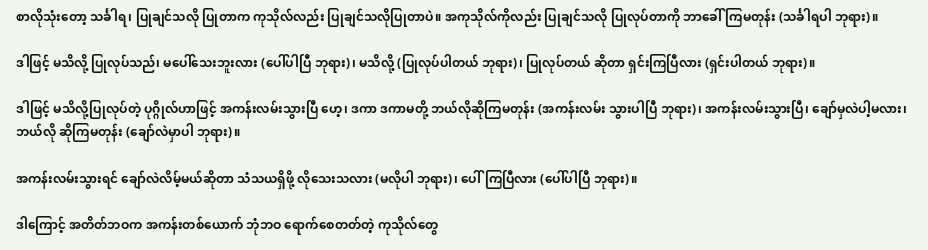စာလိုသုံးတော့ သင်္ခါရ၊ ပြုချင်သလို ပြုတာက ကုသိုလ်လည်း ပြုချင်သလိုပြုတာပဲ။ အကုသိုလ်ကိုလည်း ပြုချင်သလို ပြုလုပ်တာကို ဘာခေါ်ကြမတုန်း (သင်္ခါရပါ ဘုရား)။

ဒါဖြင့် မသိလို့ ပြုလုပ်သည်၊ မပေါ်သေးဘူးလား (ပေါ်ပါပြီ ဘုရား)၊ မသိလို့ (ပြုလုပ်ပါတယ် ဘုရား)၊ ပြုလုပ်တယ် ဆိုတာ ရှင်းကြပြီလား (ရှင်းပါတယ် ဘုရား)။

ဒါဖြင့် မသိလို့ပြုလုပ်တဲ့ ပုဂ္ဂိုလ်ဟာဖြင့် အကန်းလမ်းသွားပြီ ဟေ့၊ ဒကာ ဒကာမတို့ ဘယ်လိုဆိုကြမတုန်း (အကန်းလမ်း သွားပါပြီ ဘုရား)၊ အကန်းလမ်းသွားပြီ၊ ချော်မှလဲပါ့မလား၊ ဘယ်လို ဆိုကြမတုန်း (ချော်လဲမှာပါ ဘုရား)။

အကန်းလမ်းသွားရင် ချော်လဲလိမ့်မယ်ဆိုတာ သံသယရှိဖို့ လိုသေးသလား (မလိုပါ ဘုရား)၊ ပေါ်ကြပြီလား (ပေါ်ပါပြီ ဘုရား)။

ဒါကြောင့် အတိတ်ဘဝက အကန်းတစ်ယောက် ဘုံဘဝ ရောက်စေတတ်တဲ့ ကုသိုလ်တွေ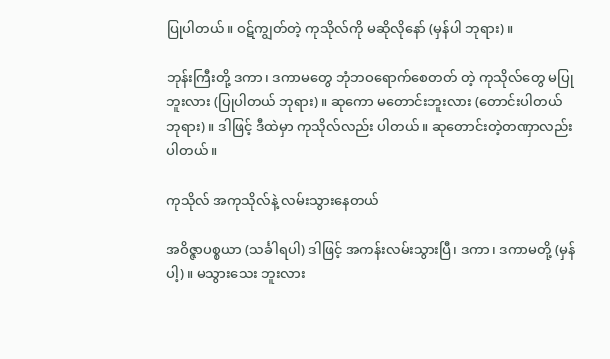ပြုပါတယ်။ ဝဋ်ကျွတ်တဲ့ ကုသိုလ်ကို မဆိုလိုနော် (မှန်ပါ ဘုရား)။

ဘုန်းကြီးတို့ ဒကာ၊ ဒကာမတွေ ဘုံဘဝရောက်စေတတ် တဲ့ ကုသိုလ်တွေ မပြုဘူးလား (ပြုပါတယ် ဘုရား)။ ဆုကော မတောင်းဘူးလား (တောင်းပါတယ် ဘုရား)။ ဒါဖြင့် ဒီထဲမှာ ကုသိုလ်လည်း ပါတယ်။ ဆုတောင်းတဲ့တဏှာလည်းပါတယ်။

ကုသိုလ် အကုသိုလ်နဲ့ လမ်းသွားနေတယ်

အဝိဇ္ဇာပစ္စယာ (သင်္ခါရပါ) ဒါဖြင့် အကန်းလမ်းသွားပြီ၊ ဒကာ၊ ဒကာမတို့ (မှန်ပါ့)။ မသွားသေး ဘူးလား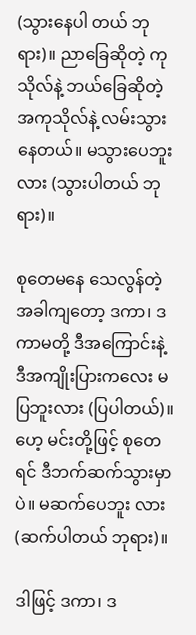(သွားနေပါ တယ် ဘုရား)။ ညာခြေဆိုတဲ့ ကုသိုလ်နဲ့ ဘယ်ခြေဆိုတဲ့ အကုသိုလ်နဲ့ လမ်းသွားနေတယ်။ မသွားပေဘူးလား (သွားပါတယ် ဘုရား)။

စုတေမနေ သေလွန်တဲ့ အခါကျတော့ ဒကာ၊ ဒကာမတို့ ဒီအကြောင်းနဲ့ ဒီအကျိုးပြားကလေး မပြဘူးလား (ပြပါတယ်)။ ဟေ့ မင်းတို့ဖြင့် စုတေရင် ဒီဘက်ဆက်သွားမှာပဲ။ မဆက်ပေဘူး လား (ဆက်ပါတယ် ဘုရား)။

ဒါဖြင့် ဒကာ၊ ဒ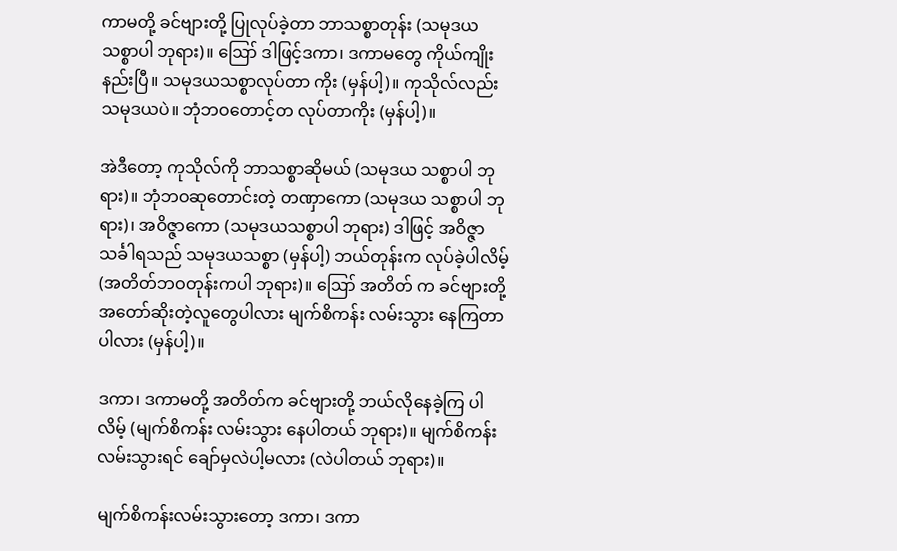ကာမတို့ ခင်ဗျားတို့ ပြုလုပ်ခဲ့တာ ဘာသစ္စာတုန်း (သမုဒယသစ္စာပါ ဘုရား)။ ဪ ဒါဖြင့်ဒကာ၊ ဒကာမတွေ ကိုယ်ကျိုးနည်းပြီ။ သမုဒယသစ္စာလုပ်တာ ကိုး (မှန်ပါ့)။ ကုသိုလ်လည်း သမုဒယပဲ။ ဘုံဘဝတောင့်တ လုပ်တာကိုး (မှန်ပါ့)။

အဲဒီတော့ ကုသိုလ်ကို ဘာသစ္စာဆိုမယ် (သမုဒယ သစ္စာပါ ဘုရား)။ ဘုံဘဝဆုတောင်းတဲ့ တဏှာကော (သမုဒယ သစ္စာပါ ဘုရား)၊ အဝိဇ္ဇာကော (သမုဒယသစ္စာပါ ဘုရား) ဒါဖြင့် အဝိဇ္ဇာသင်္ခါရသည် သမုဒယသစ္စာ (မှန်ပါ့) ဘယ်တုန်းက လုပ်ခဲ့ပါလိမ့် (အတိတ်ဘဝတုန်းကပါ ဘုရား)။ ဪ အတိတ် က ခင်ဗျားတို့ အတော်ဆိုးတဲ့လူတွေပါလား မျက်စိကန်း လမ်းသွား နေကြတာပါလား (မှန်ပါ့)။

ဒကာ၊ ဒကာမတို့ အတိတ်က ခင်ဗျားတို့ ဘယ်လိုနေခဲ့ကြ ပါလိမ့် (မျက်စိကန်း လမ်းသွား နေပါတယ် ဘုရား)။ မျက်စိကန်း လမ်းသွားရင် ချော်မှလဲပါ့မလား (လဲပါတယ် ဘုရား)။

မျက်စိကန်းလမ်းသွားတော့ ဒကာ၊ ဒကာ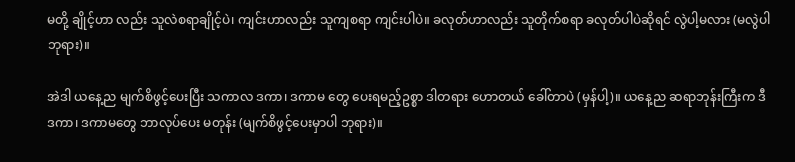မတို့ ချိုင့်ဟာ လည်း သူလဲစရာချိုင့်ပဲ၊ ကျင်းဟာလည်း သူကျစရာ ကျင်းပါပဲ။ ခလုတ်ဟာလည်း သူတိုက်စရာ ခလုတ်ပါပဲဆိုရင် လွဲပါ့မလား (မလွဲပါ ဘုရား)။

အဲဒါ ယနေ့ည မျက်စိဖွင့်ပေးပြီး သကာလ ဒကာ၊ ဒကာမ တွေ ပေးရမည့်ဥစ္စာ ဒါတရား ဟောတယ် ခေါ်တာပဲ (မှန်ပါ့)။ ယနေ့ည ဆရာဘုန်းကြီးက ဒီဒကာ၊ ဒကာမတွေ ဘာလုပ်ပေး မတုန်း (မျက်စိဖွင့်ပေးမှာပါ ဘုရား)။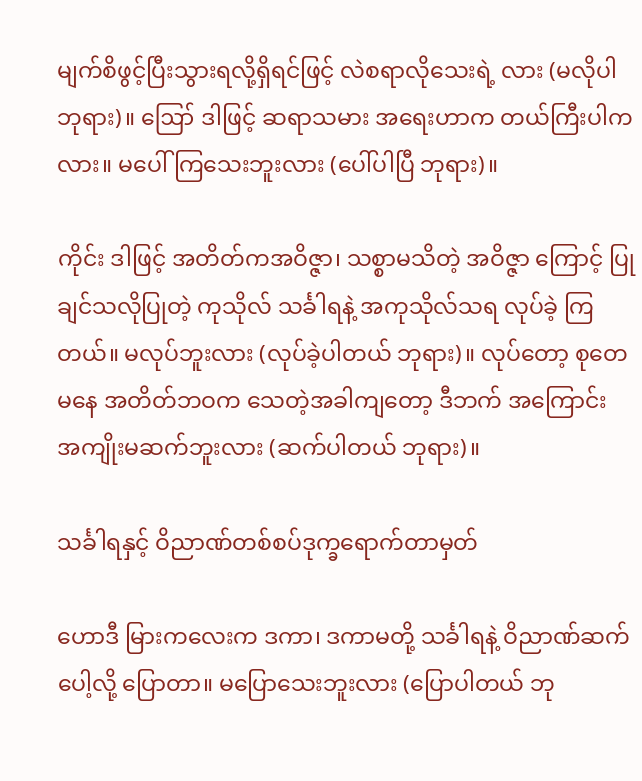မျက်စိဖွင့်ပြီးသွားရလို့ရှိရင်ဖြင့် လဲစရာလိုသေးရဲ့ လား (မလိုပါ ဘုရား)။ ဪ ဒါဖြင့် ဆရာသမား အရေးဟာက တယ်ကြီးပါကလား။ မပေါ်ကြသေးဘူးလား (ပေါ်ပါပြီ ဘုရား)။

ကိုင်း ဒါဖြင့် အတိတ်ကအဝိဇ္ဇာ၊ သစ္စာမသိတဲ့ အဝိဇ္ဇာ ကြောင့် ပြုချင်သလိုပြုတဲ့ ကုသိုလ် သင်္ခါရနဲ့ အကုသိုလ်သရ လုပ်ခဲ့ ကြတယ်။ မလုပ်ဘူးလား (လုပ်ခဲ့ပါတယ် ဘုရား)။ လုပ်တော့ စုတေမနေ အတိတ်ဘဝက သေတဲ့အခါကျတော့ ဒီဘက် အကြောင်း အကျိုးမဆက်ဘူးလား (ဆက်ပါတယ် ဘုရား)။

သင်္ခါရနှင့် ဝိညာဏ်တစ်စပ်ဒုက္ခရောက်တာမှတ်

ဟောဒီ မြားကလေးက ဒကာ၊ ဒကာမတို့ သင်္ခါရနဲ့ ဝိညာဏ်ဆက်ပေါ့လို့ ပြောတာ။ မပြောသေးဘူးလား (ပြောပါတယ် ဘု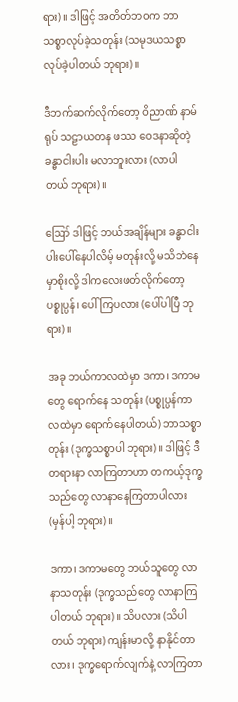ရား)။ ဒါဖြင့် အတိတ်ဘဝက ဘာသစ္စာလုပ်ခဲ့သတုန်း (သမုဒယသစ္စာ လုပ်ခဲ့ပါတယ် ဘုရား)။

ဒီဘက်ဆက်လိုက်တော့ ဝိညာဏ် နာမ်ရုပ် သဠာယတန ဖဿ ဝေဒနာဆိုတဲ့ ခန္ဓာငါးပါး မလာဘူးလား (လာပါတယ် ဘုရား)။

ဪ ဒါဖြင့် ဘယ်အချိန်များ ခန္ဓာငါးပါးပေါ်နေပါလိမ့် မတုန်းလို့ မသိဘဲနေမှာစိုးလို့ ဒါကလေးဖတ်လိုက်တော့ ပစ္စုပ္ပန်၊ ပေါ်ကြပလား (ပေါ်ပါပြီ ဘုရား)။

အခု ဘယ်ကာလထဲမှာ ဒကာ၊ ဒကာမတွေ ရောက်နေ သတုန်း (ပစ္စုပ္ပန်ကာလထဲမှာ ရောက်နေပါတယ်) ဘာသစ္စာတုန်း (ဒုက္ခသစ္စာပါ ဘုရား)။ ဒါဖြင့် ဒီတရားနာ လာကြတာဟာ တကယ့်ဒုက္ခသည်တွေ လာနာနေကြတာပါလား (မှန်ပါ့ ဘုရား)။

ဒကာ၊ ဒကာမတွေ ဘယ်သူတွေ လာနာသတုန်း (ဒုက္ခသည်တွေ လာနာကြပါတယ် ဘုရား)။ သိပလား (သိပါ တယ် ဘုရား) ကျန်းမာလို့ နာနိုင်တာလား၊ ဒုက္ခရောက်လျက်နဲ့ လာကြတာ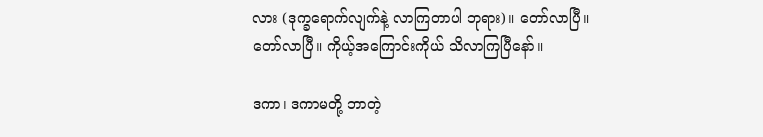လား (ဒုက္ခရောက်လျက်နဲ့ လာကြတာပါ ဘုရား)။ တော်လာပြီ။ တော်လာပြီ။ ကိုယ့်အကြောင်းကိုယ် သိလာကြပြီနော်။

ဒကာ၊ ဒကာမတို့ ဘာတဲ့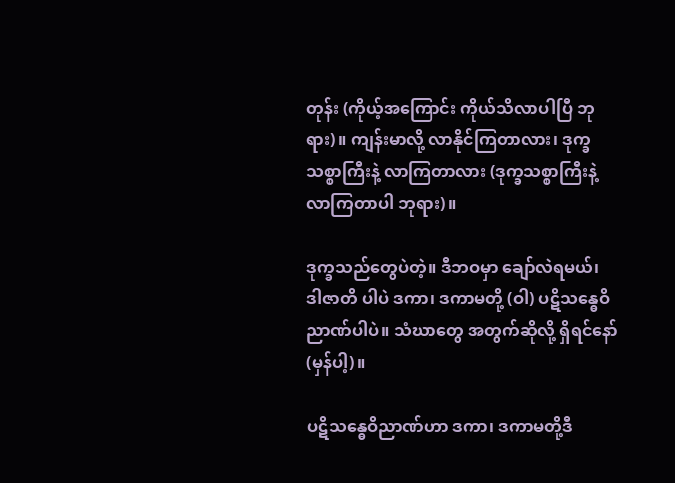တုန်း (ကိုယ့်အကြောင်း ကိုယ်သိလာပါပြီ ဘုရား)။ ကျန်းမာလို့ လာနိုင်ကြတာလား၊ ဒုက္ခ သစ္စာကြီးနဲ့ လာကြတာလား (ဒုက္ခသစ္စာကြီးနဲ့ လာကြတာပါ ဘုရား)။

ဒုက္ခသည်တွေပဲတဲ့။ ဒီဘဝမှာ ချော်လဲရမယ်၊ ဒါဇာတိ ပါပဲ ဒကာ၊ ဒကာမတို့ (ဝါ) ပဋိသန္ဓေဝိညာဏ်ပါပဲ။ သံဃာတွေ အတွက်ဆိုလို့ ရှိရင်နော် (မှန်ပါ့)။

ပဋိသန္ဓေဝိညာဏ်ဟာ ဒကာ၊ ဒကာမတို့ဒီ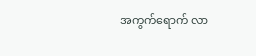အကွက်ရောက် လာ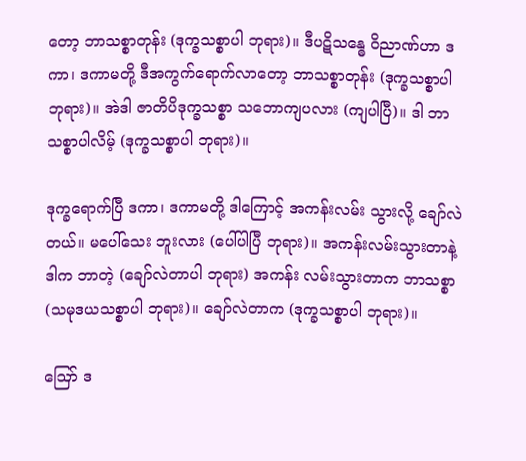တော့ ဘာသစ္စာတုန်း (ဒုက္ခသစ္စာပါ ဘုရား)။ ဒီပဋိသန္ဓေ ဝိညာဏ်ဟာ ဒကာ၊ ဒကာမတို့ ဒီအကွက်ရောက်လာတော့ ဘာသစ္စာတုန်း (ဒုက္ခသစ္စာပါ ဘုရား)။ အဲဒါ ဇာတိပိဒုက္ခသစ္စာ သဘောကျပလား (ကျပါပြီ)။ ဒါ ဘာသစ္စာပါလိမ့် (ဒုက္ခသစ္စာပါ ဘုရား)။

ဒုက္ခရောက်ပြီ ဒကာ၊ ဒကာမတို့ ဒါကြောင့် အကန်းလမ်း သွားလို့ ချော်လဲတယ်။ မပေါ်သေး ဘူးလား (ပေါ်ပါပြီ ဘုရား)။ အကန်းလမ်းသွားတာနဲ့ ဒါက ဘာတဲ့ (ချော်လဲတာပါ ဘုရား) အကန်း လမ်းသွားတာက ဘာသစ္စာ (သမုဒယသစ္စာပါ ဘုရား)။ ချော်လဲတာက (ဒုက္ခသစ္စာပါ ဘုရား)။

ဪ ဒ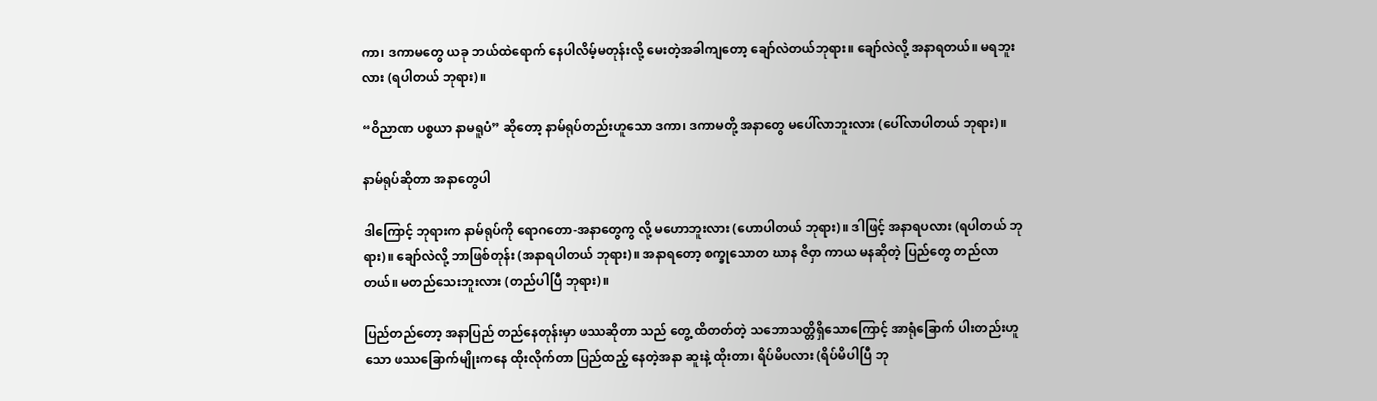ကာ၊ ဒကာမတွေ ယခု ဘယ်ထဲရောက် နေပါလိမ့်မတုန်းလို့ မေးတဲ့အခါကျတော့ ချော်လဲတယ်ဘုရား။ ချော်လဲလို့ အနာရတယ်။ မရဘူးလား (ရပါတယ် ဘုရား)။

“ဝိညာဏ ပစ္စယာ နာမရူပံ” ဆိုတော့ နာမ်ရုပ်တည်းဟူသော ဒကာ၊ ဒကာမတို့ အနာတွေ မပေါ်လာဘူးလား (ပေါ်လာပါတယ် ဘုရား)။

နာမ်ရုပ်ဆိုတာ အနာတွေပါ

ဒါကြောင့် ဘုရားက နာမ်ရုပ်ကို ရောဂတော-အနာတွေကွ လို့ မဟောဘူးလား (ဟောပါတယ် ဘုရား)။ ဒါဖြင့် အနာရပလား (ရပါတယ် ဘုရား)။ ချော်လဲလို့ ဘာဖြစ်တုန်း (အနာရပါတယ် ဘုရား)။ အနာရတော့ စက္ခုသောတ ဃာန ဇိဝှာ ကာယ မနဆိုတဲ့ ပြည်တွေ တည်လာတယ်။ မတည်သေးဘူးလား (တည်ပါပြီ ဘုရား)။

ပြည်တည်တော့ အနာပြည် တည်နေတုန်းမှာ ဖဿဆိုတာ သည် တွေ့ ထိတတ်တဲ့ သဘောသတ္တိရှိသောကြောင့် အာရုံခြောက် ပါးတည်းဟူသော ဖဿခြောက်မျိုးကနေ ထိုးလိုက်တာ ပြည်ထည့် နေတဲ့အနာ ဆူးနဲ့ ထိုးတာ၊ ရိပ်မိပလား (ရိပ်မိပါပြီ ဘု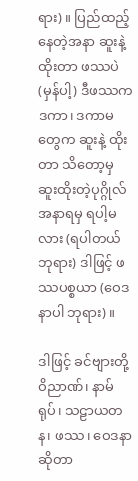ရား)။ ပြည်ထည့်နေတဲ့အနာ ဆူးနဲ့ ထိုးတာ ဖဿပဲ (မှန်ပါ့) ဒီဖဿက ဒကာ၊ ဒကာမတွေက ဆူးနဲ့ ထိုးတာ သိတော့မှ ဆူးထိုးတဲ့ပုဂ္ဂိုလ် အနာရမှ ရပါ့မလား (ရပါတယ် ဘုရား) ဒါဖြင့် ဖဿပစ္စယာ (ဝေဒနာပါ ဘုရား)။

ဒါဖြင့် ခင်ဗျားတို့ ဝိညာဏ်၊ နာမ်ရုပ်၊ သဠာယတန၊ ဖဿ၊ ဝေဒနာဆိုတာ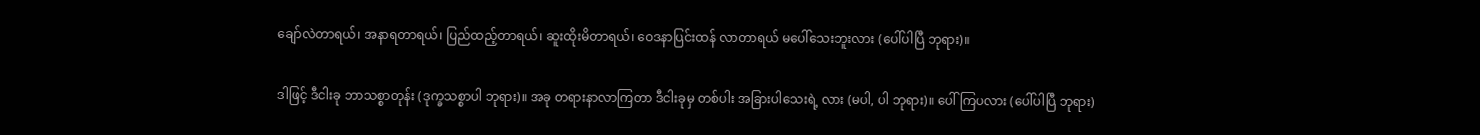ချော်လဲတာရယ်၊ အနာရတာရယ်၊ ပြည်ထည့်တာရယ်၊ ဆူးထိုးမိတာရယ်၊ ဝေဒနာပြင်းထန် လာတာရယ် မပေါ်သေးဘူးလား (ပေါ်ပါပြီ ဘုရား)။

ဒါဖြင့် ဒီငါးခု ဘာသစ္စာတုန်း (ဒုက္ခသစ္စာပါ ဘုရား)။ အခု တရားနာလာကြတာ ဒီငါးခုမှ တစ်ပါး အခြားပါသေးရဲ့ လား (မပါ, ပါ ဘုရား)။ ပေါ်ကြပလား (ပေါ်ပါပြီ ဘုရား)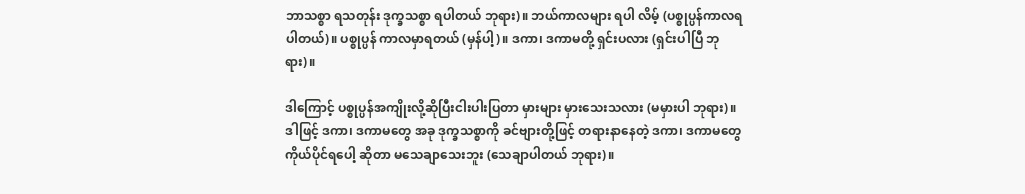ဘာသစ္စာ ရသတုန်း ဒုက္ခသစ္စာ ရပါတယ် ဘုရား)။ ဘယ်ကာလများ ရပါ လိမ့် (ပစ္စုပ္ပန်ကာလရပါတယ်)။ ပစ္စုပ္ပန် ကာလမှာရတယ် (မှန်ပါ့)။ ဒကာ၊ ဒကာမတို့ ရှင်းပလား (ရှင်းပါပြီ ဘုရား)။

ဒါကြောင့် ပစ္စုပ္ပန်အကျိုးလို့ဆိုပြီးငါးပါးပြတာ မှားများ မှားသေးသလား (မမှားပါ ဘုရား)။ ဒါဖြင့် ဒကာ၊ ဒကာမတွေ အခု ဒုက္ခသစ္စာကို ခင်ဗျားတို့ဖြင့် တရားနာနေတဲ့ ဒကာ၊ ဒကာမတွေ ကိုယ်ပိုင်ရပေါ့ ဆိုတာ မသေချာသေးဘူး (သေချာပါတယ် ဘုရား)။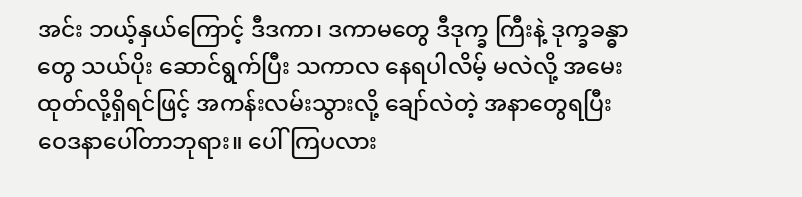အင်း ဘယ့်နှယ်ကြောင့် ဒီဒကာ၊ ဒကာမတွေ ဒီဒုက္ခ ကြီးနဲ့ ဒုက္ခခန္ဓာတွေ သယ်ပိုး ဆောင်ရွက်ပြီး သကာလ နေရပါလိမ့် မလဲလို့ အမေးထုတ်လို့ရှိရင်ဖြင့် အကန်းလမ်းသွားလို့ ချော်လဲတဲ့ အနာတွေရပြီး ဝေဒနာပေါ်တာဘုရား။ ပေါ်ကြပလား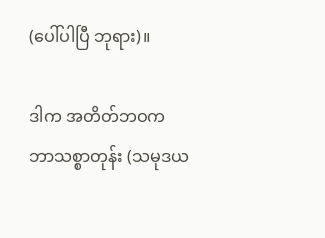(ပေါ်ပါပြီ ဘုရား)။

ဒါက အတိတ်ဘဝက ဘာသစ္စာတုန်း (သမုဒယ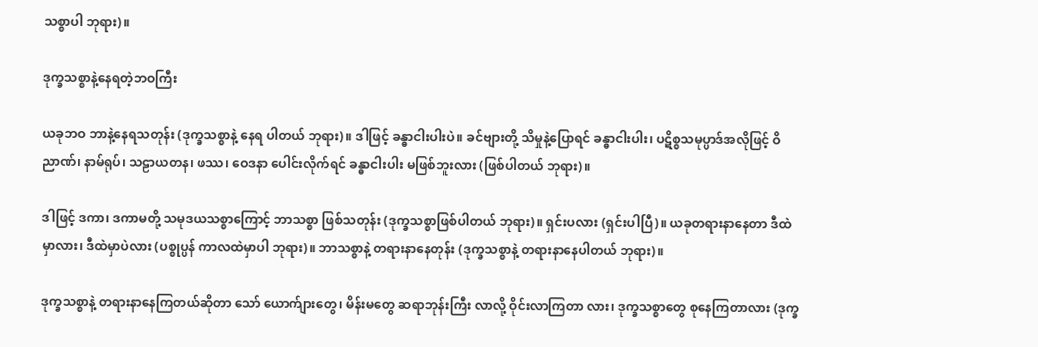သစ္စာပါ ဘုရား)။

ဒုက္ခသစ္စာနဲ့နေရတဲ့ဘဝကြီး

ယခုဘဝ ဘာနဲ့နေရသတုန်း (ဒုက္ခသစ္စာနဲ့ နေရ ပါတယ် ဘုရား)။ ဒါဖြင့် ခန္ဓာငါးပါးပဲ။ ခင်ဗျားတို့ သိမှုနဲ့ပြောရင် ခန္ဓာငါးပါး၊ ပဋိစ္စသမုပ္ပာဒ်အလိုဖြင့် ဝိညာဏ်၊ နာမ်ရုပ်၊ သဠာယတန၊ ဖဿ၊ ဝေဒနာ ပေါင်းလိုက်ရင် ခန္ဓာငါးပါး မဖြစ်ဘူးလား (ဖြစ်ပါတယ် ဘုရား)။

ဒါဖြင့် ဒကာ၊ ဒကာမတို့ သမုဒယသစ္စာကြောင့် ဘာသစ္စာ ဖြစ်သတုန်း (ဒုက္ခသစ္စာဖြစ်ပါတယ် ဘုရား)။ ရှင်းပလား (ရှင်းပါပြီ)။ ယခုတရားနာနေတာ ဒီထဲမှာလား၊ ဒီထဲမှာပဲလား (ပစ္စုပ္ပန် ကာလထဲမှာပါ ဘုရား)။ ဘာသစ္စာနဲ့ တရားနာနေတုန်း (ဒုက္ခသစ္စာနဲ့ တရားနာနေပါတယ် ဘုရား)။

ဒုက္ခသစ္စာနဲ့ တရားနာနေကြတယ်ဆိုတာ သော် ယောက်ျားတွေ၊ မိန်းမတွေ ဆရာဘုန်းကြီး လာလို့ ဝိုင်းလာကြတာ လား၊ ဒုက္ခသစ္စာတွေ စုနေကြတာလား (ဒုက္ခ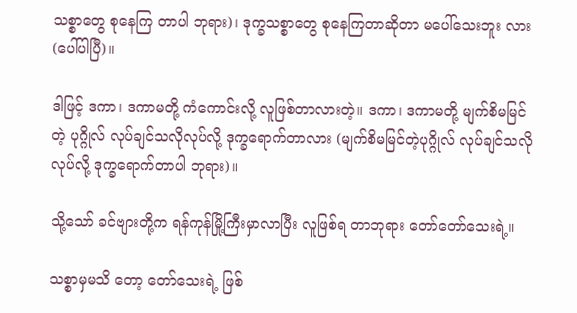သစ္စာတွေ စုနေကြ တာပါ ဘုရား)၊ ဒုက္ခသစ္စာတွေ စုနေကြတာဆိုတာ မပေါ်သေးဘူး လား (ပေါ်ပါပြီ)။

ဒါဖြင့် ဒကာ၊ ဒကာမတို့ ကံကောင်းလို့ လူဖြစ်တာလားတဲ့။ ဒကာ၊ ဒကာမတို့ မျက်စိမမြင်တဲ့ ပုဂ္ဂိုလ် လုပ်ချင်သလိုလုပ်လို့ ဒုက္ခရောက်တာလား (မျက်စိမမြင်တဲ့ပုဂ္ဂိုလ် လုပ်ချင်သလိုလုပ်လို့ ဒုက္ခရောက်တာပါ ဘုရား)။

သို့သော် ခင်ဗျားတို့က ရန်ကုန်မြို့ကြီးမှာလာပြီး လူဖြစ်ရ တာဘုရား တော်တော်သေးရဲ့။

သစ္စာမှမသိ တော့ တော်သေးရဲ့ ဖြစ်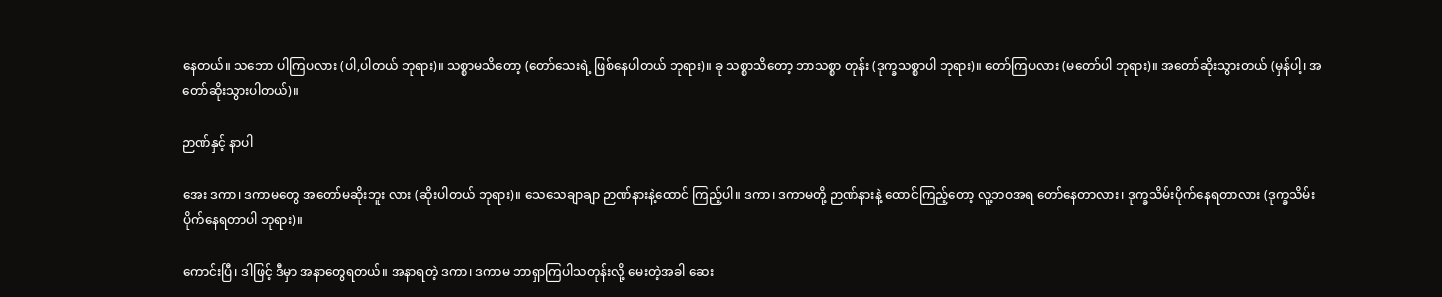နေတယ်။ သဘော ပါကြပလား (ပါ,ပါတယ် ဘုရား)။ သစ္စာမသိတော့ (တော်သေးရဲ့ ဖြစ်နေပါတယ် ဘုရား)။ ခု သစ္စာသိတော့ ဘာသစ္စာ တုန်း (ဒုက္ခသစ္စာပါ ဘုရား)။ တော်ကြပလား (မတော်ပါ ဘုရား)။ အတော်ဆိုးသွားတယ် (မှန်ပါ့၊ အတော်ဆိုးသွားပါတယ်)။

ဉာဏ်နှင့် နာပါ

အေး ဒကာ၊ ဒကာမတွေ အတော်မဆိုးဘူး လား (ဆိုးပါတယ် ဘုရား)။ သေသေချာချာ ဉာဏ်နားနဲ့ထောင် ကြည့်ပါ။ ဒကာ၊ ဒကာမတို့ ဉာဏ်နားနဲ့ ထောင်ကြည့်တော့ လူ့ဘဝအရ တော်နေတာလား၊ ဒုက္ခသိမ်းပိုက်နေရတာလား (ဒုက္ခသိမ်းပိုက်နေရတာပါ ဘုရား)။

ကောင်းပြီ၊ ဒါဖြင့် ဒီမှာ အနာတွေရတယ်။ အနာရတဲ့ ဒကာ၊ ဒကာမ ဘာရှာကြပါသတုန်းလို့ မေးတဲ့အခါ ဆေး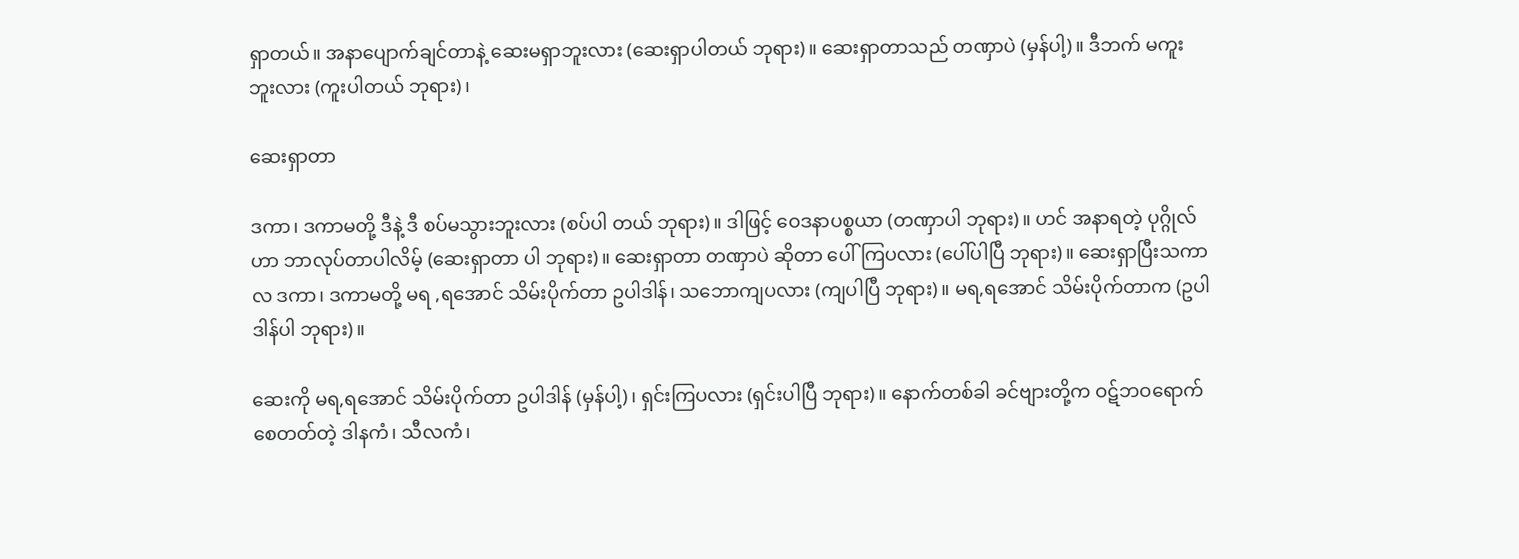ရှာတယ်။ အနာပျောက်ချင်တာနဲ့ ဆေးမရှာဘူးလား (ဆေးရှာပါတယ် ဘုရား)။ ဆေးရှာတာသည် တဏှာပဲ (မှန်ပါ့)။ ဒီဘက် မကူး ဘူးလား (ကူးပါတယ် ဘုရား)၊

ဆေးရှာတာ

ဒကာ၊ ဒကာမတို့ ဒီနဲ့ ဒီ စပ်မသွားဘူးလား (စပ်ပါ တယ် ဘုရား)။ ဒါဖြင့် ဝေဒနာပစ္စယာ (တဏှာပါ ဘုရား)။ ဟင် အနာရတဲ့ ပုဂ္ဂိုလ်ဟာ ဘာလုပ်တာပါလိမ့် (ဆေးရှာတာ ပါ ဘုရား)။ ဆေးရှာတာ တဏှာပဲ ဆိုတာ ပေါ်ကြပလား (ပေါ်ပါပြီ ဘုရား)။ ဆေးရှာပြီးသကာလ ဒကာ၊ ဒကာမတို့ မရ ,ရအောင် သိမ်းပိုက်တာ ဥပါဒါန်၊ သဘောကျပလား (ကျပါပြီ ဘုရား)။ မရ,ရအောင် သိမ်းပိုက်တာက (ဥပါဒါန်ပါ ဘုရား)။

ဆေးကို မရ,ရအောင် သိမ်းပိုက်တာ ဥပါဒါန် (မှန်ပါ့)၊ ရှင်းကြပလား (ရှင်းပါပြီ ဘုရား)။ နောက်တစ်ခါ ခင်ဗျားတို့က ဝဋ်ဘဝရောက်စေတတ်တဲ့ ဒါနကံ၊ သီလကံ၊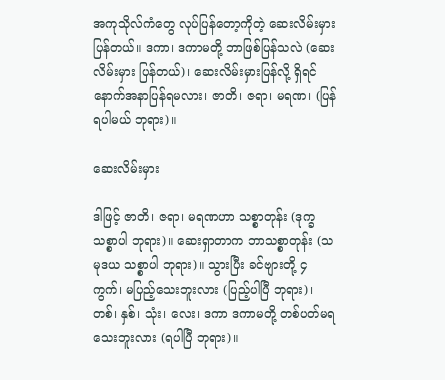အကုသိုလ်ကံတွေ လုပ်ပြန်တော့ကိုတဲ့ ဆေးလိမ်းမှားပြန်တယ်။ ဒကာ၊ ဒကာမတို့ ဘာဖြစ်ပြန်သလဲ (ဆေးလိမ်းမှား ပြန်တယ်)၊ ဆေးလိမ်းမှားပြန်လို့ ရှိရင် နောက်အနာပြန်ရမလား၊ ဇာတိ၊ ဇရာ၊ မရဏ၊ (ပြန်ရပါမယ် ဘုရား)။

ဆေးလိမ်းမှား

ဒါဖြင့် ဇာတိ၊ ဇရာ၊ မရဏဟာ သစ္စာတုန်း (ဒုက္ခ သစ္စာပါ ဘုရား)။ ဆေးရှာတာက ဘာသစ္စာတုန်း (သမုဒယ သစ္စာပါ ဘုရား)။ သွားပြီး ခင်ဗျားတို့ ၄ ကွက်၊ မပြည့်သေးဘူးလား (ပြည့်ပါပြီ ဘုရား)၊ တစ်၊ နှစ်၊ သုံး၊ လေး၊ ဒကာ ဒကာမတို့ တစ်ပတ်မရ သေးဘူးလား (ရပါပြီ ဘုရား)။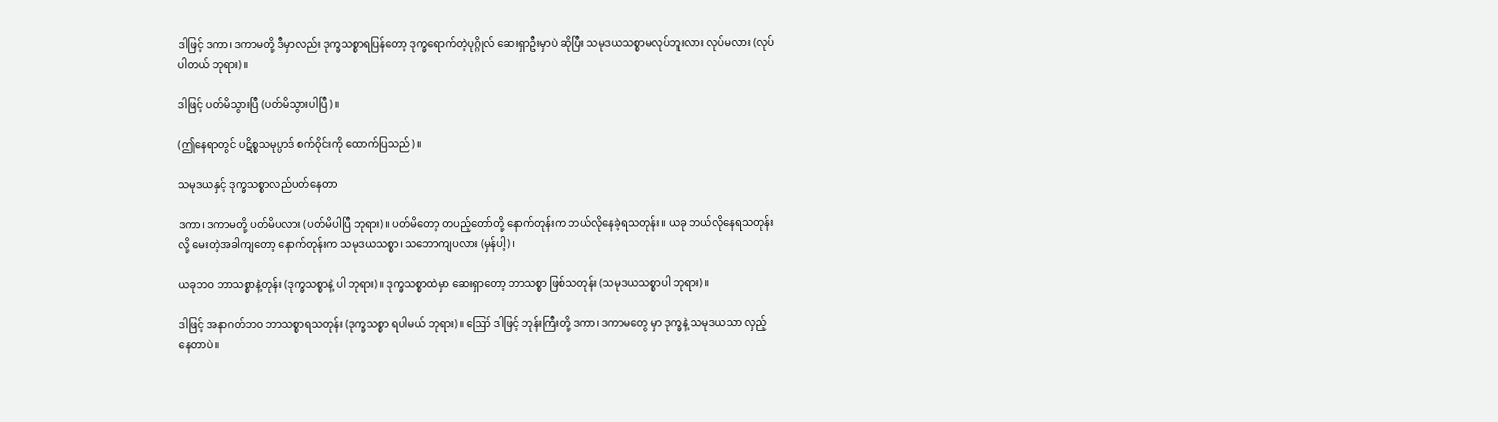ဒါဖြင့် ဒကာ၊ ဒကာမတို့ ဒီမှာလည်း ဒုက္ခသစ္စာရပြန်တော့ ဒုက္ခရောက်တဲ့ပုဂ္ဂိုလ် ဆေးရှာဦးမှာပဲ ဆိုပြီး သမုဒယသစ္စာမလုပ်ဘူးလား လုပ်မလား (လုပ်ပါတယ် ဘုရား)။

ဒါဖြင့် ပတ်မိသွားပြီ (ပတ်မိသွားပါပြီ)။

(ဤနေရာတွင် ပဋိစ္စသမုပ္ပာဒ် စက်ဝိုင်းကို ထောက်ပြသည်)။

သမုဒယနှင့် ဒုက္ခသစ္စာလည်ပတ်နေတာ

ဒကာ၊ ဒကာမတို့ ပတ်မိပလား (ပတ်မိပါပြီ ဘုရား)။ ပတ်မိတော့ တပည့်တော်တို့ နောက်တုန်းက ဘယ်လိုနေခဲ့ရသတုန်း။ ယခု ဘယ်လိုနေရသတုန်းလို့ မေးတဲ့အခါကျတော့ နောက်တုန်းက သမုဒယသစ္စာ၊ သဘောကျပလား (မှန်ပါ့)၊

ယခုဘဝ ဘာသစ္စာနဲ့တုန်း (ဒုက္ခသစ္စာနဲ့ ပါ ဘုရား)။ ဒုက္ခသစ္စာထဲမှာ ဆေးရှာတော့ ဘာသစ္စာ ဖြစ်သတုန်း (သမုဒယသစ္စာပါ ဘုရား)။

ဒါဖြင့် အနာဂတ်ဘဝ ဘာသစ္စာရသတုန်း (ဒုက္ခသစ္စာ ရပါမယ် ဘုရား)။ ဪ ဒါဖြင့် ဘုန်းကြီးတို့ ဒကာ၊ ဒကာမတွေ မှာ ဒုက္ခနဲ့ သမုဒယသာ လှည့်နေတာပဲ။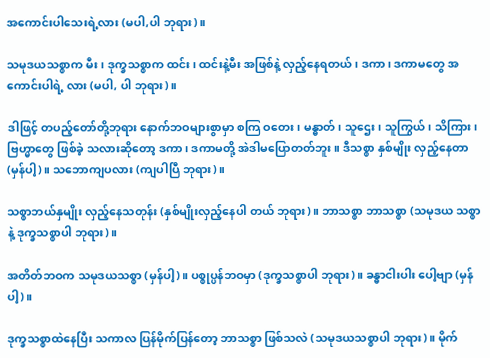အကောင်းပါသေးရဲ့လား (မပါ,ပါ ဘုရား)။

သမုဒယသစ္စာက မီး၊ ဒုက္ခသစ္စာက ထင်း၊ ထင်းနဲ့မီး အဖြစ်နဲ့ လှည့်နေရတယ်၊ ဒကာ၊ ဒကာမတွေ အကောင်းပါရဲ့ လား (မပါ, ပါ ဘုရား)။

ဒါဖြင့် တပည့်တော်တို့ဘုရား နောက်ဘဝများစွာမှာ စကြ ဝတေး၊ မန္ဓာတ်၊ သူဌေး၊ သူကြွယ်၊ သိကြား၊ ဗြဟ္မာတွေ ဖြစ်ခဲ့ သလားဆိုတော့ ဒကာ၊ ဒကာမတို့ အဲဒါမပြောတတ်ဘူး။ ဒီသစ္စာ နှစ်မျိုး လှည့်နေတာ (မှန်ပါ့)။ သဘောကျပလား (ကျပါပြီ ဘုရား)။

သစ္စာဘယ်နှမျိုး လှည့်နေသတုန်း (နှစ်မျိုးလှည့်နေပါ တယ် ဘုရား)။ ဘာသစ္စာ ဘာသစ္စာ (သမုဒယ သစ္စာနဲ့ ဒုက္ခသစ္စာပါ ဘုရား)။

အတိတ်ဘဝက သမုဒယသစ္စာ (မှန်ပါ့)။ ပစ္စုပ္ပန်ဘဝမှာ (ဒုက္ခသစ္စာပါ ဘုရား)။ ခန္ဓာငါးပါး ပေါ့ဗျာ (မှန်ပါ့)။

ဒုက္ခသစ္စာထဲနေပြီး သကာလ ပြန်မိုက်ပြန်တော့ ဘာသစ္စာ ဖြစ်သလဲ (သမုဒယသစ္စာပါ ဘုရား)။ မိုက်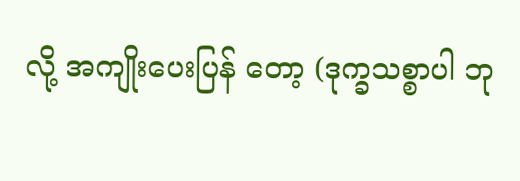လို့ အကျိုးပေးပြန် တော့ (ဒုက္ခသစ္စာပါ ဘု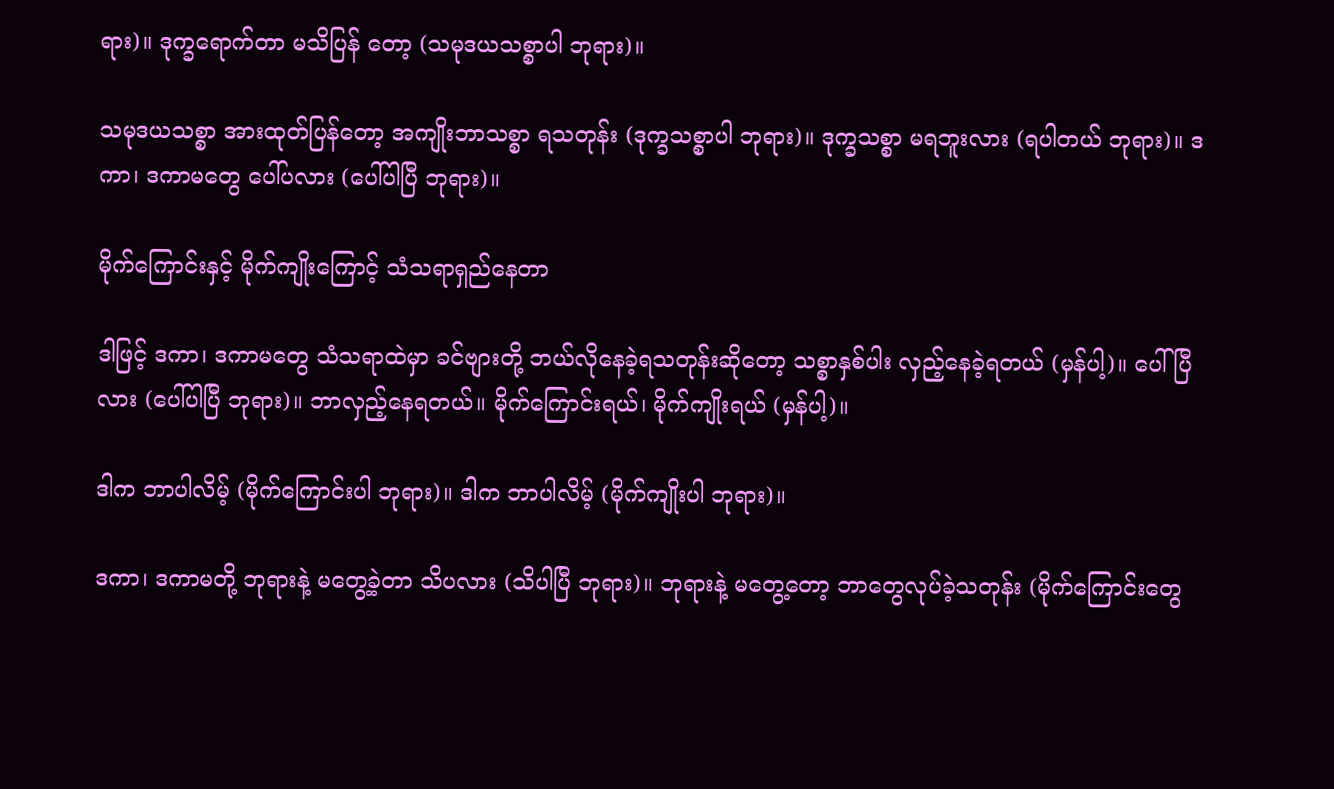ရား)။ ဒုက္ခရောက်တာ မသိပြန် တော့ (သမုဒယသစ္စာပါ ဘုရား)။

သမုဒယသစ္စာ အားထုတ်ပြန်တော့ အကျိုးဘာသစ္စာ ရသတုန်း (ဒုက္ခသစ္စာပါ ဘုရား)။ ဒုက္ခသစ္စာ မရဘူးလား (ရပါတယ် ဘုရား)။ ဒကာ၊ ဒကာမတွေ ပေါ်ပလား (ပေါ်ပါပြီ ဘုရား)။

မိုက်ကြောင်းနှင့် မိုက်ကျိုးကြောင့် သံသရာရှည်နေတာ

ဒါဖြင့် ဒကာ၊ ဒကာမတွေ သံသရာထဲမှာ ခင်ဗျားတို့ ဘယ်လိုနေခဲ့ရသတုန်းဆိုတော့ သစ္စာနှစ်ပါး လှည့်နေခဲ့ရတယ် (မှန်ပါ့)။ ပေါ်ပြီလား (ပေါ်ပါပြီ ဘုရား)။ ဘာလှည့်နေရတယ်။ မိုက်ကြောင်းရယ်၊ မိုက်ကျိုးရယ် (မှန်ပါ့)။

ဒါက ဘာပါလိမ့် (မိုက်ကြောင်းပါ ဘုရား)။ ဒါက ဘာပါလိမ့် (မိုက်ကျိုးပါ ဘုရား)။

ဒကာ၊ ဒကာမတို့ ဘုရားနဲ့ မတွေ့ခဲ့တာ သိပလား (သိပါပြီ ဘုရား)။ ဘုရားနဲ့ မတွေ့တော့ ဘာတွေလုပ်ခဲ့သတုန်း (မိုက်ကြောင်းတွေ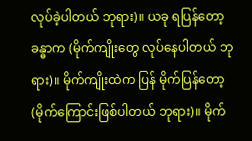လုပ်ခဲ့ပါတယ် ဘုရား)။ ယခု ရပြန်တော့ ခန္ဓာက (မိုက်ကျိုးတွေ လုပ်နေပါတယ် ဘုရား)။ မိုက်ကျိုးထဲက ပြန် မိုက်ပြန်တော့ (မိုက်ကြောင်းဖြစ်ပါတယ် ဘုရား)။ မိုက်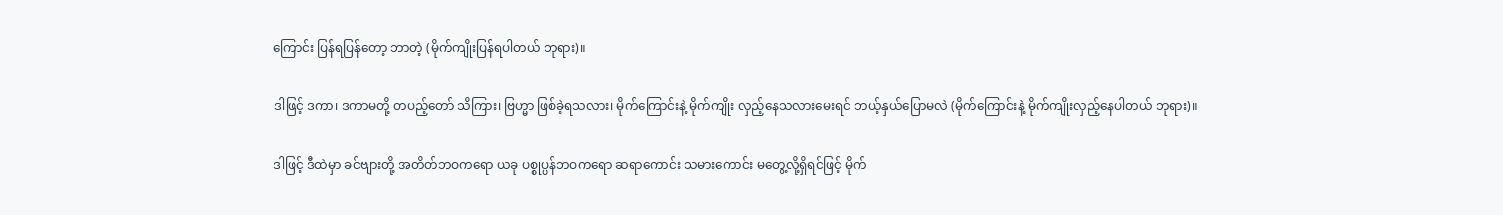ကြောင်း ပြန်ရပြန်တော့ ဘာတဲ့ (မိုက်ကျိုးပြန်ရပါတယ် ဘုရား)။

ဒါဖြင့် ဒကာ၊ ဒကာမတို့ တပည့်တော် သိကြား၊ ဗြဟ္မာ ဖြစ်ခဲ့ရသလား၊ မိုက်ကြောင်းနဲ့ မိုက်ကျိုး လှည့်နေသလားမေးရင် ဘယ့်နှယ်ပြောမလဲ (မိုက်ကြောင်းနဲ့ မိုက်ကျိုးလှည့်နေပါတယ် ဘုရား)။

ဒါဖြင့် ဒီထဲမှာ ခင်ဗျားတို့ အတိတ်ဘဝကရော ယခု ပစ္စုပ္ပန်ဘဝကရော ဆရာကောင်း သမားကောင်း မတွေ့လို့ရှိရင်ဖြင့် မိုက်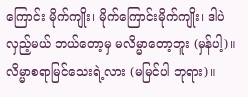ကြောင်း မိုက်ကျိုး၊ မိုက်ကြောင်းမိုက်ကျိုး၊ ဒါပဲ လှည့်မယ် ဘယ်တော့မှ မလိမ္မာတော့ဘူး (မှန်ပါ့)။ လိမ္မာစရာမြင်သေးရဲ့လား (မမြင်ပါ ဘုရား)။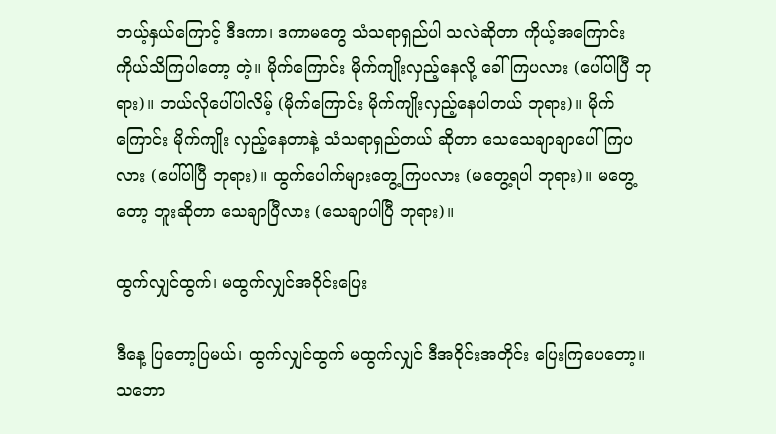ဘယ့်နှယ်ကြောင့် ဒီဒကာ၊ ဒကာမတွေ သံသရာရှည်ပါ သလဲဆိုတာ ကိုယ့်အကြောင်း ကိုယ်သိကြပါတော့ တဲ့။ မိုက်ကြောင်း မိုက်ကျိုးလှည့်နေလို့ ခေါ်ကြပလား (ပေါ်ပါပြီ ဘုရား)။ ဘယ်လိုပေါ်ပါလိမ့် (မိုက်ကြောင်း မိုက်ကျိုးလှည့်နေပါတယ် ဘုရား)။ မိုက်ကြောင်း မိုက်ကျိုး လှည့်နေတာနဲ့ သံသရာရှည်တယ် ဆိုတာ သေသေချာချာပေါ်ကြပလား (ပေါ်ပါပြီ ဘုရား)။ ထွက်ပေါက်များတွေ့ကြပလား (မတွေ့ရပါ ဘုရား)။ မတွေ့တော့ ဘူးဆိုတာ သေချာပြီလား (သေချာပါပြီ ဘုရား)။

ထွက်လျှင်ထွက်၊ မထွက်လျှင်အဝိုင်းပြေး

ဒီနေ့ ပြတော့ပြမယ်၊ ထွက်လျှင်ထွက် မထွက်လျှင် ဒီအဝိုင်းအတိုင်း ပြေးကြပေတော့။ သဘော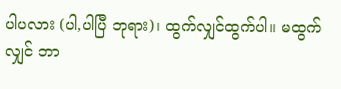ပါပလား (ပါ,ပါပြီ ဘုရား)၊ ထွက်လျှင်ထွက်ပါ။ မထွက်လျှင် ဘာ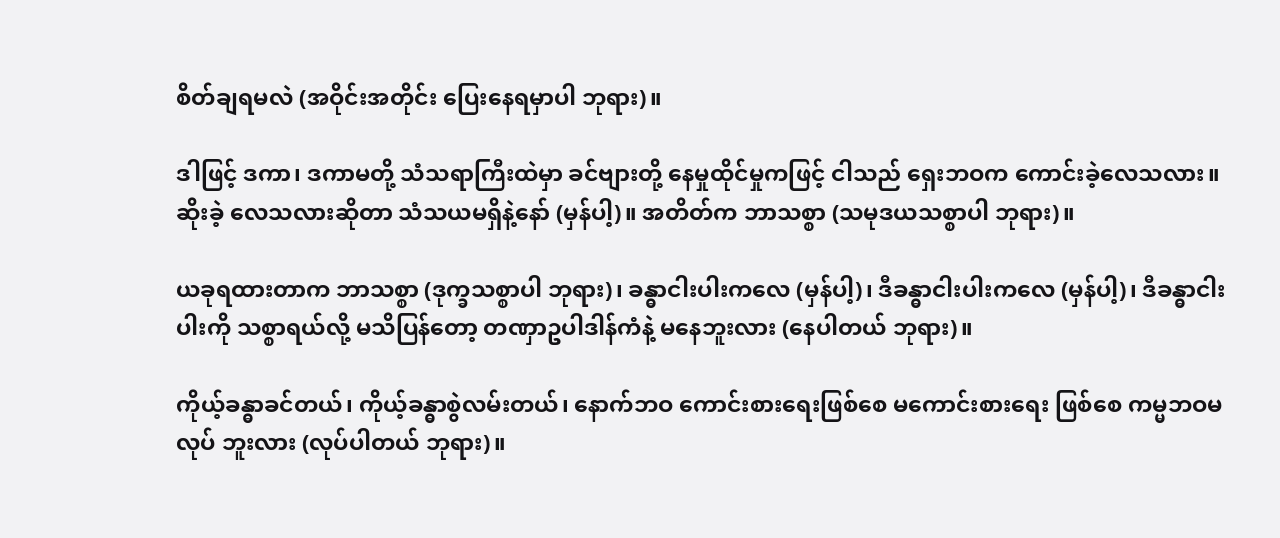စိတ်ချရမလဲ (အဝိုင်းအတိုင်း ပြေးနေရမှာပါ ဘုရား)။

ဒါဖြင့် ဒကာ၊ ဒကာမတို့ သံသရာကြီးထဲမှာ ခင်ဗျားတို့ နေမှုထိုင်မှုကဖြင့် ငါသည် ရှေးဘဝက ကောင်းခဲ့လေသလား။ ဆိုးခဲ့ လေသလားဆိုတာ သံသယမရှိနဲ့နော် (မှန်ပါ့)။ အတိတ်က ဘာသစ္စာ (သမုဒယသစ္စာပါ ဘုရား)။

ယခုရထားတာက ဘာသစ္စာ (ဒုက္ခသစ္စာပါ ဘုရား)၊ ခန္ဓာငါးပါးကလေ (မှန်ပါ့)၊ ဒီခန္ဓာငါးပါးကလေ (မှန်ပါ့)၊ ဒီခန္ဓာငါးပါးကို သစ္စာရယ်လို့ မသိပြန်တော့ တဏှာဥပါဒါန်ကံနဲ့ မနေဘူးလား (နေပါတယ် ဘုရား)။

ကိုယ့်ခန္ဓာခင်တယ်၊ ကိုယ့်ခန္ဓာစွဲလမ်းတယ်၊ နောက်ဘဝ ကောင်းစားရေးဖြစ်စေ မကောင်းစားရေး ဖြစ်စေ ကမ္မဘဝမလုပ် ဘူးလား (လုပ်ပါတယ် ဘုရား)။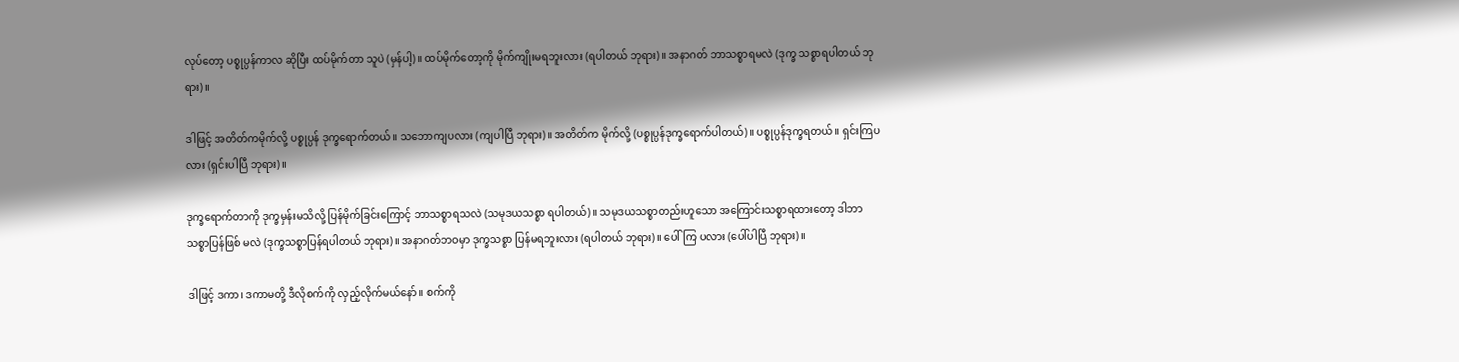လုပ်တော့ ပစ္စုပ္ပန်ကာလ ဆိုပြီး ထပ်မိုက်တာ သူပဲ (မှန်ပါ့)။ ထပ်မိုက်တော့ကို မိုက်ကျိုးမရဘူးလား (ရပါတယ် ဘုရား)။ အနာဂတ် ဘာသစ္စာရမလဲ (ဒုက္ခ သစ္စာရပါတယ် ဘုရား)။

ဒါဖြင့် အတိတ်ကမိုက်လို့ ပစ္စုပ္ပန် ဒုက္ခရောက်တယ်။ သဘောကျပလား (ကျပါပြီ ဘုရား)။ အတိတ်က မိုက်လို့ (ပစ္စုပ္ပန်ဒုက္ခရောက်ပါတယ်)။ ပစ္စုပ္ပန်ဒုက္ခရတယ်။ ရှင်းကြပလား (ရှင်းပါပြီ ဘုရား)။

ဒုက္ခရောက်တာကို ဒုက္ခမှန်းမသိလို့ ပြန်မိုက်ခြင်းကြောင့် ဘာသစ္စာရသလဲ (သမုဒယသစ္စာ ရပါတယ်)။ သမုဒယသစ္စာတည်းဟူသော အကြောင်းသစ္စာရထားတော့ ဒါဘာသစ္စာပြန်ဖြစ် မလဲ (ဒုက္ခသစ္စာပြန်ရပါတယ် ဘုရား)။ အနာဂတ်ဘဝမှာ ဒုက္ခသစ္စာ ပြန်မရဘူးလား (ရပါတယ် ဘုရား)။ ပေါ်ကြ ပလား (ပေါ်ပါပြီ ဘုရား)။

ဒါဖြင့် ဒကာ၊ ဒကာမတို့ ဒီလိုစက်ကို လှည့်လိုက်မယ်နော်။ စက်ကို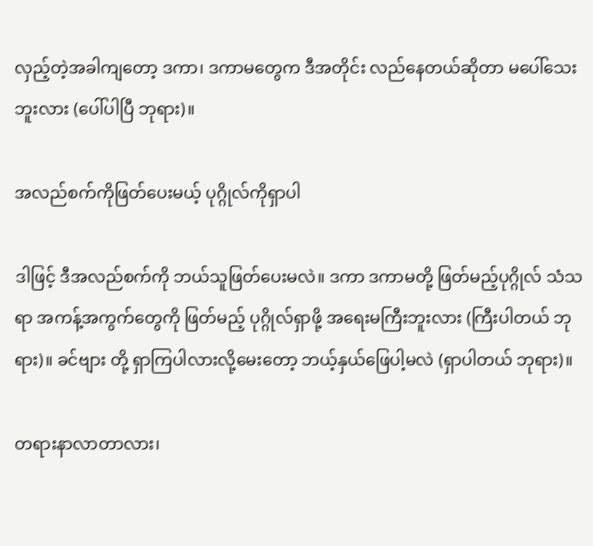လှည့်တဲ့အခါကျတော့ ဒကာ၊ ဒကာမတွေက ဒီအတိုင်း လည်နေတယ်ဆိုတာ မပေါ်သေးဘူးလား (ပေါ်ပါပြီ ဘုရား)။

အလည်စက်ကိုဖြတ်ပေးမယ့် ပုဂ္ဂိုလ်ကိုရှာပါ

ဒါဖြင့် ဒီအလည်စက်ကို ဘယ်သူဖြတ်ပေးမလဲ။ ဒကာ ဒကာမတို့ ဖြတ်မည့်ပုဂ္ဂိုလ် သံသရာ အကန့်အကွက်တွေကို ဖြတ်မည့် ပုဂ္ဂိုလ်ရှာဖို့ အရေးမကြီးဘူးလား (ကြီးပါတယ် ဘုရား)။ ခင်ဗျား တို့ ရှာကြပါလားလို့မေးတော့ ဘယ့်နှယ်ဖြေပါ့မလဲ (ရှာပါတယ် ဘုရား)။

တရားနာလာတာလား၊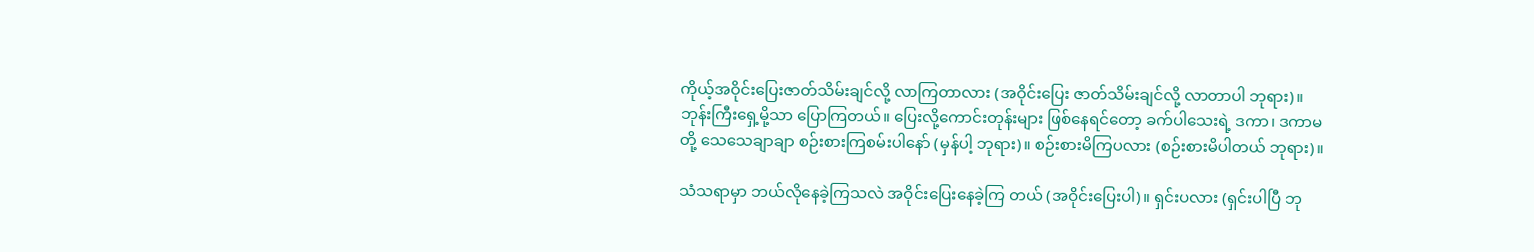ကိုယ့်အဝိုင်းပြေးဇာတ်သိမ်းချင်လို့ လာကြတာလား (အဝိုင်းပြေး ဇာတ်သိမ်းချင်လို့ လာတာပါ ဘုရား)။ ဘုန်းကြီးရှေ့မို့သာ ပြောကြတယ်။ ပြေးလို့ကောင်းတုန်းများ ဖြစ်နေရင်တော့ ခက်ပါသေးရဲ့ ဒကာ၊ ဒကာမတို့ သေသေချာချာ စဉ်းစားကြစမ်းပါနော် (မှန်ပါ့ ဘုရား)။ စဉ်းစားမိကြပလား (စဉ်းစားမိပါတယ် ဘုရား)။

သံသရာမှာ ဘယ်လိုနေခဲ့ကြသလဲ အဝိုင်းပြေးနေခဲ့ကြ တယ် (အဝိုင်းပြေးပါ)။ ရှင်းပလား (ရှင်းပါပြီ ဘု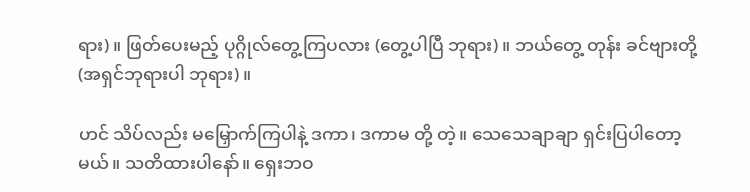ရား)။ ဖြတ်ပေးမည့် ပုဂ္ဂိုလ်တွေ့ကြပလား (တွေ့ပါပြီ ဘုရား)။ ဘယ်တွေ့ တုန်း ခင်ဗျားတို့ (အရှင်ဘုရားပါ ဘုရား)။

ဟင် သိပ်လည်း မမြှောက်ကြပါနဲ့ ဒကာ၊ ဒကာမ တို့ တဲ့။ သေသေချာချာ ရှင်းပြပါတော့မယ်။ သတိထားပါနော်။ ရှေးဘဝ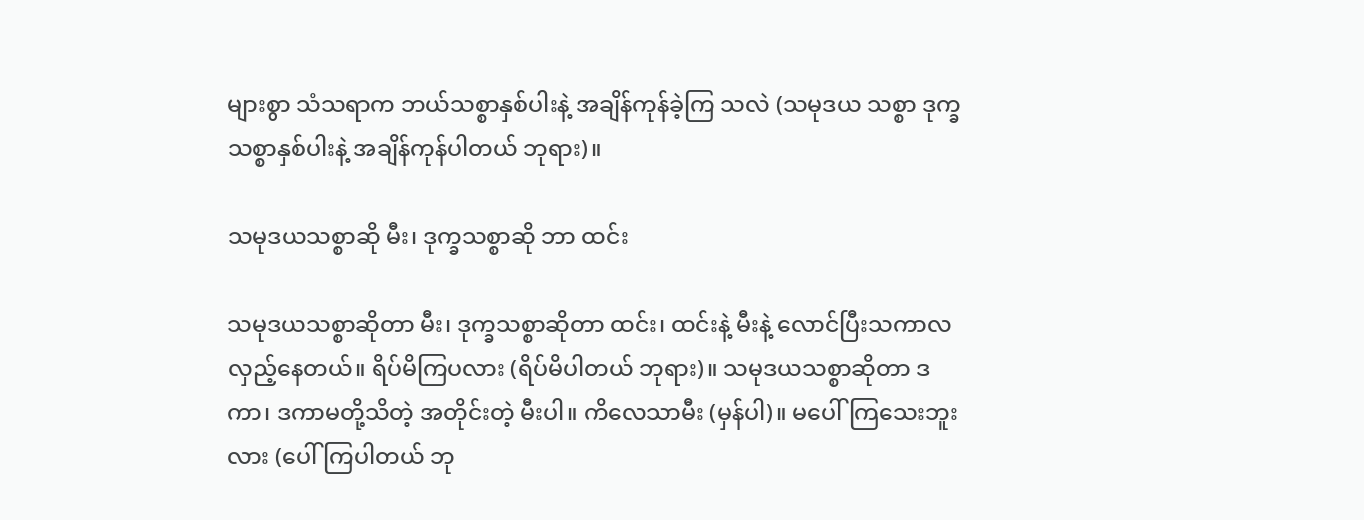များစွာ သံသရာက ဘယ်သစ္စာနှစ်ပါးနဲ့ အချိန်ကုန်ခဲ့ကြ သလဲ (သမုဒယ သစ္စာ ဒုက္ခသစ္စာနှစ်ပါးနဲ့ အချိန်ကုန်ပါတယ် ဘုရား)။

သမုဒယသစ္စာဆို မီး၊ ဒုက္ခသစ္စာဆို ဘာ ထင်း

သမုဒယသစ္စာဆိုတာ မီး၊ ဒုက္ခသစ္စာဆိုတာ ထင်း၊ ထင်းနဲ့ မီးနဲ့ လောင်ပြီးသကာလ လှည့်နေတယ်။ ရိပ်မိကြပလား (ရိပ်မိပါတယ် ဘုရား)။ သမုဒယသစ္စာဆိုတာ ဒကာ၊ ဒကာမတို့သိတဲ့ အတိုင်းတဲ့ မီးပါ။ ကိလေသာမီး (မှန်ပါ)။ မပေါ်ကြသေးဘူးလား (ပေါ်ကြပါတယ် ဘု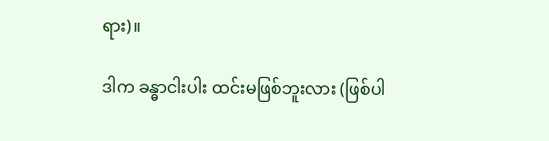ရား)။

ဒါက ခန္ဓာငါးပါး ထင်းမဖြစ်ဘူးလား (ဖြစ်ပါ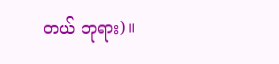တယ် ဘုရား)။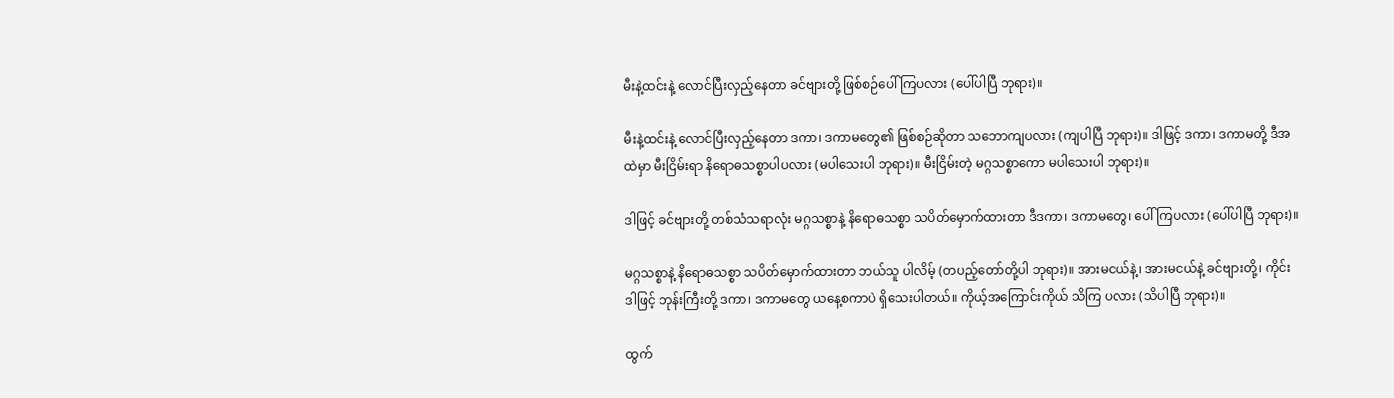မီးနဲ့ထင်းနဲ့ လောင်ပြီးလှည့်နေတာ ခင်ဗျားတို့ ဖြစ်စဉ်ပေါ် ကြပလား (ပေါ်ပါပြီ ဘုရား)။

မီးနဲ့ထင်းနဲ့ လောင်ပြီးလှည့်နေတာ ဒကာ၊ ဒကာမတွေ၏ ဖြစ်စဉ်ဆိုတာ သဘောကျပလား (ကျပါပြီ ဘုရား)။ ဒါဖြင့် ဒကာ၊ ဒကာမတို့ ဒီအထဲမှာ မီးငြိမ်းရာ နိရောဓသစ္စာပါပလား (မပါသေးပါ ဘုရား)။ မီးငြိမ်းတဲ့ မဂ္ဂသစ္စာကော မပါသေးပါ ဘုရား)။

ဒါဖြင့် ခင်ဗျားတို့ တစ်သံသရာလုံး မဂ္ဂသစ္စာနဲ့ နိရောဓသစ္စာ သပိတ်မှောက်ထားတာ ဒီဒကာ၊ ဒကာမတွေ၊ ပေါ်ကြပလား (ပေါ်ပါပြီ ဘုရား)။

မဂ္ဂသစ္စာနဲ့ နိရောဓသစ္စာ သပိတ်မှောက်ထားတာ ဘယ်သူ ပါလိမ့် (တပည့်တော်တို့ပါ ဘုရား)။ အားမငယ်နဲ့၊ အားမငယ်နဲ့ ခင်ဗျားတို့၊ ကိုင်း ဒါဖြင့် ဘုန်းကြီးတို့ ဒကာ၊ ဒကာမတွေ ယနေ့စကာပဲ ရှိသေးပါတယ်။ ကိုယ့်အကြောင်းကိုယ် သိကြ ပလား (သိပါပြီ ဘုရား)။

ထွက်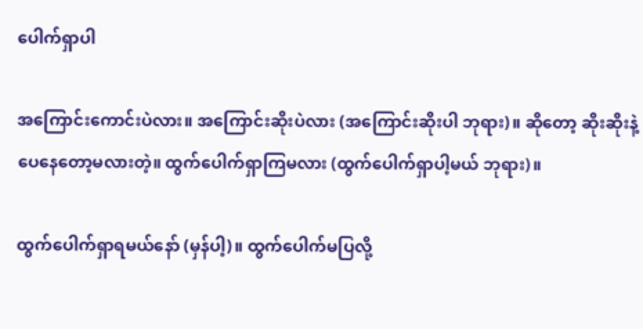ပေါက်ရှာပါ

အကြောင်းကောင်းပဲလား။ အကြောင်းဆိုးပဲလား (အကြောင်းဆိုးပါ ဘုရား)။ ဆိုတော့ ဆိုးဆိုးနဲ့ ပေနေတော့မလားတဲ့။ ထွက်ပေါက်ရှာကြမလား (ထွက်ပေါက်ရှာပါ့မယ် ဘုရား)။

ထွက်ပေါက်ရှာရမယ်နော် (မှန်ပါ့)။ ထွက်ပေါက်မပြလို့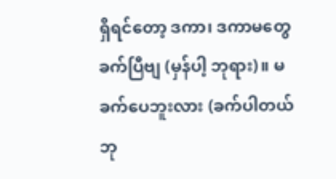ရှိရင်တော့ ဒကာ၊ ဒကာမတွေ ခက်ပြီဗျ (မှန်ပါ့ ဘုရား)။ မခက်ပေဘူးလား (ခက်ပါတယ် ဘု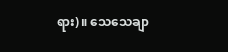ရား)။ သေသေချာ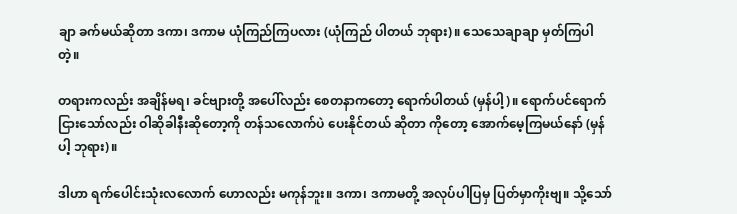ချာ ခက်မယ်ဆိုတာ ဒကာ၊ ဒကာမ ယုံကြည်ကြပလား (ယုံကြည် ပါတယ် ဘုရား)။ သေသေချာချာ မှတ်ကြပါတဲ့။

တရားကလည်း အချိန်မရ၊ ခင်ဗျားတို့ အပေါ်လည်း စေတနာကတော့ ရောက်ပါတယ် (မှန်ပါ့)။ ရောက်ပင်ရောက် ငြားသော်လည်း ဝါဆိုခါနီးဆိုတော့ကို တန်သလောက်ပဲ ပေးနိုင်တယ် ဆိုတာ ကိုတော့ အောက်မေ့ကြမယ်နော် (မှန်ပါ့ ဘုရား)။

ဒါဟာ ရက်ပေါင်းသုံးလလောက် ဟောလည်း မကုန်ဘူး။ ဒကာ၊ ဒကာမတို့ အလုပ်ပါပြမှ ပြတ်မှာကိုးဗျ။ သို့သော်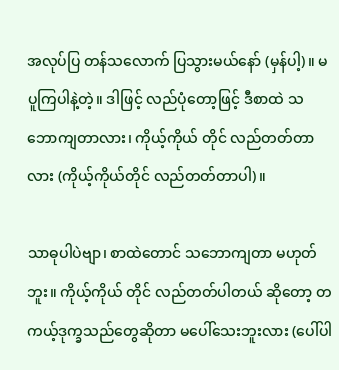အလုပ်ပြ တန်သလောက် ပြသွားမယ်နော် (မှန်ပါ့)။ မပူကြပါနဲ့တဲ့။ ဒါဖြင့် လည်ပုံတော့ဖြင့် ဒီစာထဲ သဘောကျတာလား၊ ကိုယ့်ကိုယ် တိုင် လည်တတ်တာလား (ကိုယ့်ကိုယ်တိုင် လည်တတ်တာပါ)။

သာဓုပါပဲဗျာ၊ စာထဲတောင် သဘောကျတာ မဟုတ်ဘူး။ ကိုယ့်ကိုယ် တိုင် လည်တတ်ပါတယ် ဆိုတော့ တကယ့်ဒုက္ခသည်တွေဆိုတာ မပေါ်သေးဘူးလား (ပေါ်ပါ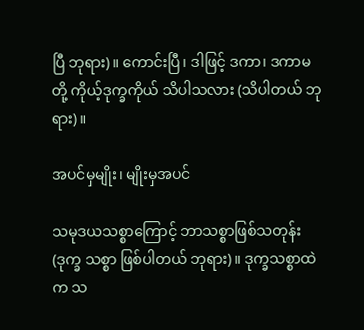ပြီ ဘုရား)။ ကောင်းပြီ၊ ဒါဖြင့် ဒကာ၊ ဒကာမတို့ ကိုယ့်ဒုက္ခကိုယ် သိပါသလား (သိပါတယ် ဘုရား)။

အပင်မှမျိုး၊ မျိုးမှအပင်

သမုဒယသစ္စာကြောင့် ဘာသစ္စာဖြစ်သတုန်း (ဒုက္ခ သစ္စာ ဖြစ်ပါတယ် ဘုရား)။ ဒုက္ခသစ္စာထဲက သ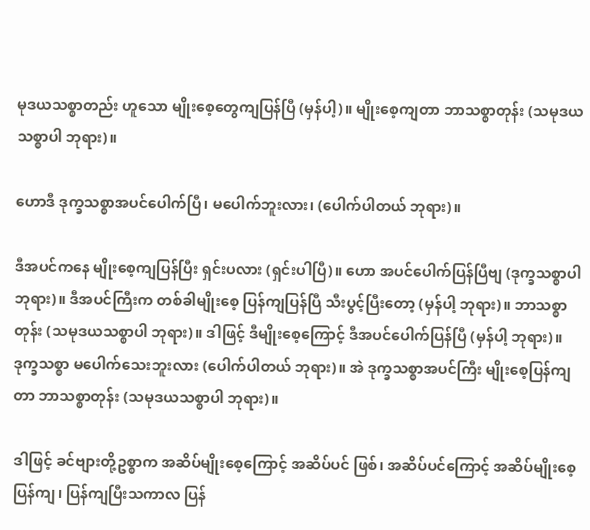မုဒယသစ္စာတည်း ဟူသော မျိုးစေ့တွေကျပြန်ပြီ (မှန်ပါ့)။ မျိုးစေ့ကျတာ ဘာသစ္စာတုန်း (သမုဒယသစ္စာပါ ဘုရား)။

ဟောဒီ ဒုက္ခသစ္စာအပင်ပေါက်ပြီ၊ မပေါက်ဘူးလား၊ (ပေါက်ပါတယ် ဘုရား)။

ဒီအပင်ကနေ မျိုးစေ့ကျပြန်ပြီး ရှင်းပလား (ရှင်းပါပြီ)။ ဟော အပင်ပေါက်ပြန်ပြီဗျ (ဒုက္ခသစ္စာပါ ဘုရား)။ ဒီအပင်ကြီးက တစ်ခါမျိုးစေ့ ပြန်ကျပြန်ပြီ သီးပွင့်ပြီးတော့ (မှန်ပါ့ ဘုရား)။ ဘာသစ္စာတုန်း (သမုဒယသစ္စာပါ ဘုရား)။ ဒါဖြင့် ဒီမျိုးစေ့ကြောင့် ဒီအပင်ပေါက်ပြန်ပြီ (မှန်ပါ့ ဘုရား)။ ဒုက္ခသစ္စာ မပေါက်သေးဘူးလား (ပေါက်ပါတယ် ဘုရား)။ အဲ ဒုက္ခသစ္စာအပင်ကြီး မျိုးစေ့ပြန်ကျတာ ဘာသစ္စာတုန်း (သမုဒယသစ္စာပါ ဘုရား)။

ဒါဖြင့် ခင်ဗျားတို့ဥစ္စာက အဆိပ်မျိုးစေ့ကြောင့် အဆိပ်ပင် ဖြစ်၊ အဆိပ်ပင်ကြောင့် အဆိပ်မျိုးစေ့ပြန်ကျ၊ ပြန်ကျပြီးသကာလ ပြန်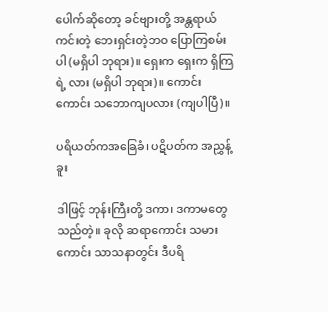ပေါက်ဆိုတော့ ခင်ဗျားတို့ အန္တရာယ်ကင်းတဲ့ ဘေးရှင်းတဲ့ဘဝ ပြောကြစမ်းပါ (မရှိပါ ဘုရား)။ ရှေးက ရှေးက ရှိကြရဲ့ လား (မရှိပါ ဘုရား)။ ကောင်းကောင်း သဘောကျပလား (ကျပါပြီ)။

ပရိယတ်ကအခြေခံ၊ ပဋိပတ်က အညွှန့်ခူး

ဒါဖြင့် ဘုန်းကြီးတို့ ဒကာ၊ ဒကာမတွေသည်တဲ့။ ခုလို ဆရာကောင်း သမားကောင်း သာသနာတွင်း ဒီပရိ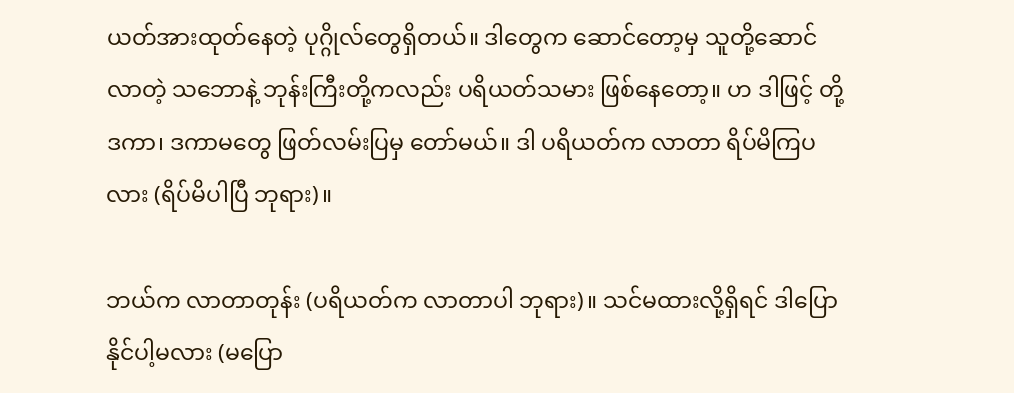ယတ်အားထုတ်နေတဲ့ ပုဂ္ဂိုလ်တွေရှိတယ်။ ဒါတွေက ဆောင်တော့မှ သူတို့ဆောင်လာတဲ့ သဘောနဲ့ ဘုန်းကြီးတို့ကလည်း ပရိယတ်သမား ဖြစ်နေတော့။ ဟ ဒါဖြင့် တို့ ဒကာ၊ ဒကာမတွေ ဖြတ်လမ်းပြမှ တော်မယ်။ ဒါ ပရိယတ်က လာတာ ရိပ်မိကြပလား (ရိပ်မိပါပြီ ဘုရား)။

ဘယ်က လာတာတုန်း (ပရိယတ်က လာတာပါ ဘုရား)။ သင်မထားလို့ရှိရင် ဒါပြောနိုင်ပါ့မလား (မပြော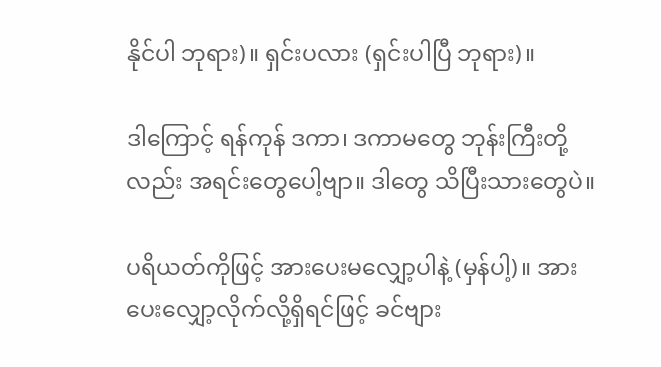နိုင်ပါ ဘုရား)။ ရှင်းပလား (ရှင်းပါပြီ ဘုရား)။

ဒါကြောင့် ရန်ကုန် ဒကာ၊ ဒကာမတွေ ဘုန်းကြီးတို့လည်း အရင်းတွေပေါ့ဗျာ။ ဒါတွေ သိပြီးသားတွေပဲ။

ပရိယတ်ကိုဖြင့် အားပေးမလျှော့ပါနဲ့ (မှန်ပါ့)။ အားပေးလျှော့လိုက်လို့ရှိရင်ဖြင့် ခင်ဗျား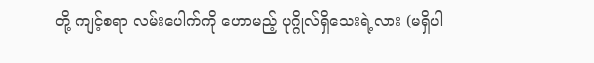တို့ ကျင့်စရာ လမ်းပေါက်ကို ဟောမည့် ပုဂ္ဂိုလ်ရှိသေးရဲ့လား (မရှိပါ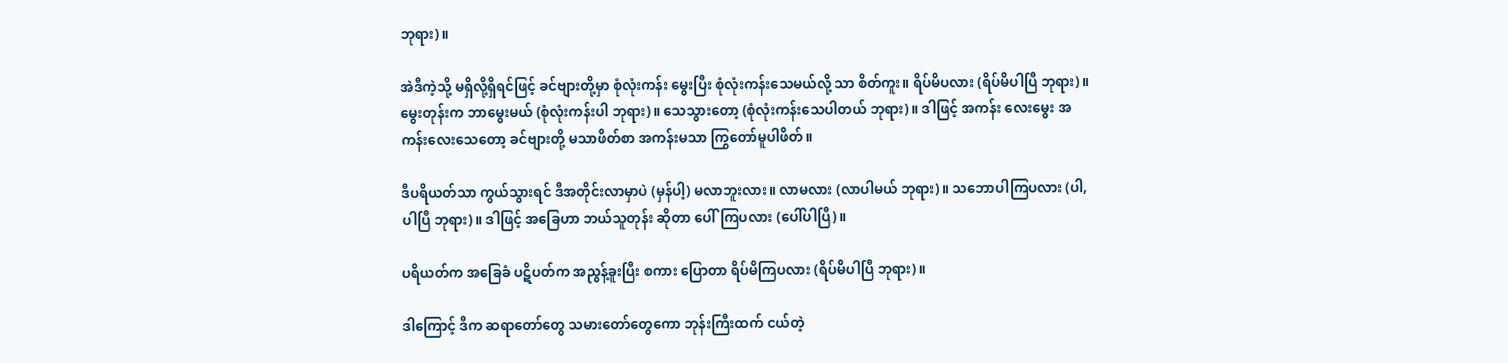ဘုရား)။

အဲဒီကဲ့သို့ မရှိလို့ရှိရင်ဖြင့် ခင်ဗျားတို့မှာ စုံလုံးကန်း မွေးပြီး စုံလုံးကန်းသေမယ်လို့ သာ စိတ်ကူး။ ရိပ်မိပလား (ရိပ်မိပါပြီ ဘုရား)။ မွေးတုန်းက ဘာမွေးမယ် (စုံလုံးကန်းပါ ဘုရား)။ သေသွားတော့ (စုံလုံးကန်းသေပါတယ် ဘုရား)။ ဒါဖြင့် အကန်း လေးမွေး အကန်းလေးသေတော့ ခင်ဗျားတို့ မသာဖိတ်စာ အကန်းမသာ ကြွတော်မူပါဖိတ်။

ဒီပရိယတ်သာ ကွယ်သွားရင် ဒီအတိုင်းလာမှာပဲ (မှန်ပါ့) မလာဘူးလား။ လာမလား (လာပါမယ် ဘုရား)။ သဘောပါကြပလား (ပါ,ပါပြီ ဘုရား)။ ဒါဖြင့် အခြေဟာ ဘယ်သူတုန်း ဆိုတာ ပေါ်ကြပလား (ပေါ်ပါပြီ)။

ပရိယတ်က အခြေခံ ပဋိပတ်က အညွန့်ခူးပြီး စကား ပြောတာ ရိပ်မိကြပလား (ရိပ်မိပါပြီ ဘုရား)။

ဒါကြောင့် ဒီက ဆရာတော်တွေ သမားတော်တွေကော ဘုန်းကြီးထက် ငယ်တဲ့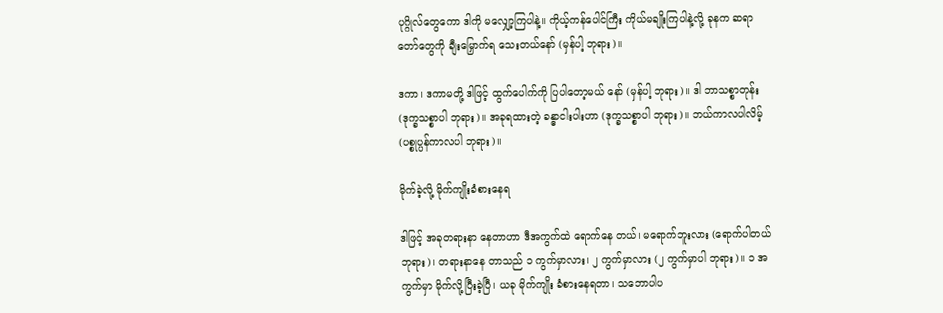ပုဂ္ဂိုလ်တွေကော ဒါကို မလျှော့ကြပါနဲ့။ ကိုယ့်ကန်ပေါင်ကြီး ကိုယ်မချိုးကြပါနဲ့လို့ ခုနက ဆရာတော်တွေကို ချီးမြှောက်ရ သေးတယ်နော် (မှန်ပါ့ ဘုရား)။

ဒကာ၊ ဒကာမတို့ ဒါဖြင့် ထွက်ပေါက်ကို ပြပါတော့မယ် နော် (မှန်ပါ့ ဘုရား)။ ဒါ ဘာသစ္စာတုန်း (ဒုက္ခသစ္စာပါ ဘုရား)။ အခုရထားတဲ့ ခန္ဓာငါးပါးဟာ (ဒုက္ခသစ္စာပါ ဘုရား)။ ဘယ်ကာလပါလိမ့် (ပစ္စုပ္ပန်ကာလပါ ဘုရား)။

မိုက်ခဲ့လို့ မိုက်ကျိုးခံစားနေရ

ဒါဖြင့် အခုတရားနာ နေတာဟာ ဒီအကွက်ထဲ ရောက်နေ တယ်၊ မရောက်ဘူးလား (ရောက်ပါတယ် ဘုရား)၊ တရားနာနေ တာသည် ၁ ကွက်မှာလား၊ ၂ ကွက်မှာလား (၂ ကွက်မှာပါ ဘုရား)။ ၁ အကွက်မှာ မိုက်လို့ပြီးခဲ့ပြီ၊ ယခု မိုက်ကျိုး ခံစားနေရတာ၊ သဘောပါပ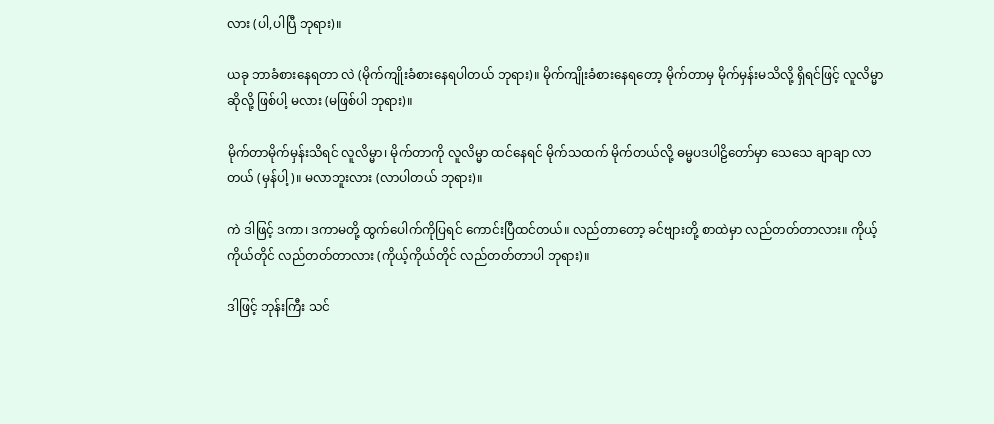လား (ပါ,ပါပြီ ဘုရား)။

ယခု ဘာခံစားနေရတာ လဲ (မိုက်ကျိုးခံစားနေရပါတယ် ဘုရား)။ မိုက်ကျိုးခံစားနေရတော့ မိုက်တာမှ မိုက်မှန်းမသိလို့ ရှိရင်ဖြင့် လူလိမ္မာဆိုလို့ ဖြစ်ပါ့ မလား (မဖြစ်ပါ ဘုရား)။

မိုက်တာမိုက်မှန်းသိရင် လူလိမ္မာ၊ မိုက်တာကို လူလိမ္မာ ထင်နေရင် မိုက်သထက် မိုက်တယ်လို့ ဓမ္မပဒပါဠိတော်မှာ သေသေ ချာချာ လာတယ် (မှန်ပါ့)။ မလာဘူးလား (လာပါတယ် ဘုရား)။

ကဲ ဒါဖြင့် ဒကာ၊ ဒကာမတို့ ထွက်ပေါက်ကိုပြရင် ကောင်းပြီထင်တယ်။ လည်တာတော့ ခင်ဗျားတို့ စာထဲမှာ လည်တတ်တာလား။ ကိုယ့်ကိုယ်တိုင် လည်တတ်တာလား (ကိုယ့်ကိုယ်တိုင် လည်တတ်တာပါ ဘုရား)။

ဒါဖြင့် ဘုန်းကြီး သင်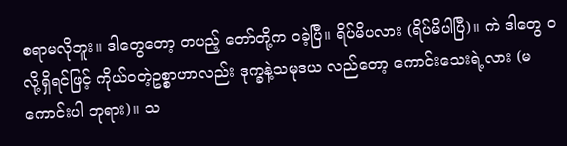စရာမလိုဘူး။ ဒါတွေတော့ တပည့် တော်တို့က ဝခဲ့ပြီ။ ရိပ်မိပလား (ရိပ်မိပါပြီ)။ ကဲ ဒါတွေ ဝလို့ရှိရင်ဖြင့် ကိုယ်ဝတဲ့ဥစ္စာဟာလည်း ဒုက္ခနဲ့သမုဒယ လည်တော့ ကောင်းသေးရဲ့လား (မကောင်းပါ ဘုရား)။ သ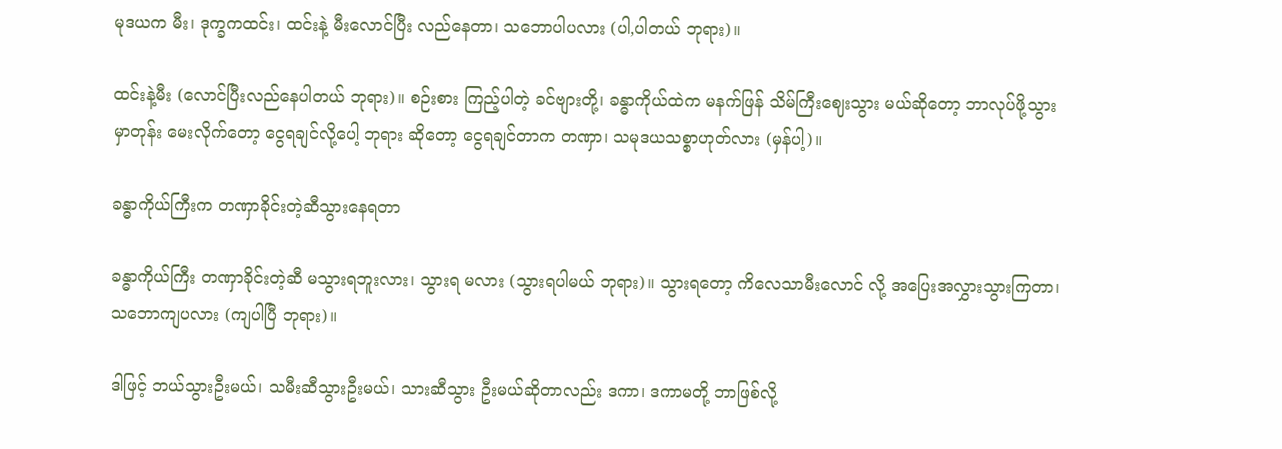မုဒယက မီး၊ ဒုက္ခကထင်း၊ ထင်းနဲ့ မီးလောင်ပြီး လည်နေတာ၊ သဘောပါပလား (ပါ,ပါတယ် ဘုရား)။

ထင်းနဲ့မီး (လောင်ပြီးလည်နေပါတယ် ဘုရား)။ စဉ်းစား ကြည့်ပါတဲ့ ခင်ဗျားတို့၊ ခန္ဓာကိုယ်ထဲက မနက်ဖြန် သိမ်ကြီးဈေးသွား မယ်ဆိုတော့ ဘာလုပ်ဖို့သွားမှာတုန်း မေးလိုက်တော့ ငွေရချင်လို့ပေါ့ ဘုရား ဆိုတော့ ငွေရချင်တာက တဏှာ၊ သမုဒယသစ္စာဟုတ်လား (မှန်ပါ့)။

ခန္ဓာကိုယ်ကြီးက တဏှာခိုင်းတဲ့ဆီသွားနေရတာ

ခန္ဓာကိုယ်ကြီး တဏှာခိုင်းတဲ့ဆီ မသွားရဘူးလား၊ သွားရ မလား (သွားရပါမယ် ဘုရား)။ သွားရတော့ ကိလေသာမီးလောင် လို့ အပြေးအလွှားသွားကြတာ၊ သဘောကျပလား (ကျပါပြီ ဘုရား)။

ဒါဖြင့် ဘယ်သွားဦးမယ်၊ သမီးဆီသွားဦးမယ်၊ သားဆီသွား ဦးမယ်ဆိုတာလည်း ဒကာ၊ ဒကာမတို့ ဘာဖြစ်လို့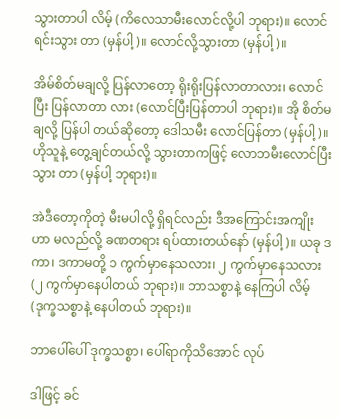သွားတာပါ လိမ့် (ကိလေသာမီးလောင်လို့ပါ ဘုရား)။ လောင်ရင်းသွား တာ (မှန်ပါ့)။ လောင်လို့သွားတာ (မှန်ပါ့)။

အိမ်စိတ်မချလို့ ပြန်လာတော့ ရိုးရိုးပြန်လာတာလား၊ လောင်ပြီး ပြန်လာတာ လား (လောင်ပြီးပြန်တာပါ ဘုရား)။ အို စိတ်မချလို့ ပြန်ပါ တယ်ဆိုတော့ ဒေါသမီး လောင်ပြန်တာ (မှန်ပါ့)။ ဟိုသူနဲ့ တွေ့ချင်တယ်လို့ သွားတာကဖြင့် လောဘမီးလောင်ပြီးသွား တာ (မှန်ပါ့ ဘုရား)။

အဲဒီတော့ကိုတဲ့ မီးမပါလို့ ရှိရင်လည်း ဒီအကြောင်းအကျိုး ဟာ မလည်လို့ ခဏတရား ရပ်ထားတယ်နော် (မှန်ပါ့)။ ယခု ဒကာ၊ ဒကာမတို့ ၁ ကွက်မှာနေသလား၊ ၂ ကွက်မှာနေသလား (၂ ကွက်မှာနေပါတယ် ဘုရား)။ ဘာသစ္စာနဲ့ နေကြပါ လိမ့် (ဒုက္ခသစ္စာနဲ့ နေပါတယ် ဘုရား)။

ဘာပေါ်ပေါ် ဒုက္ခသစ္စာ၊ ပေါ်ရာကိုသိအောင် လုပ်

ဒါဖြင့် ခင်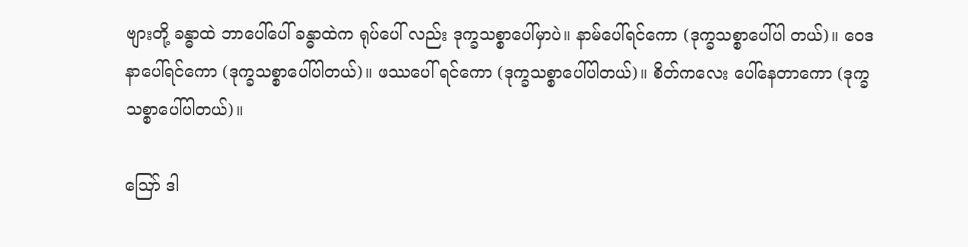ဗျားတို့ ခန္ဓာထဲ ဘာပေါ်ပေါ် ခန္ဓာထဲက ရုပ်ပေါ် လည်း ဒုက္ခသစ္စာပေါ်မှာပဲ။ နာမ်ပေါ်ရင်ကော (ဒုက္ခသစ္စာပေါ်ပါ တယ်)။ ဝေဒနာပေါ်ရင်ကော (ဒုက္ခသစ္စာပေါ်ပါတယ်)။ ဖဿပေါ် ရင်ကော (ဒုက္ခသစ္စာပေါ်ပါတယ်)။ စိတ်ကလေး ပေါ်နေတာကော (ဒုက္ခသစ္စာပေါ်ပါတယ်)။

ဪ ဒါ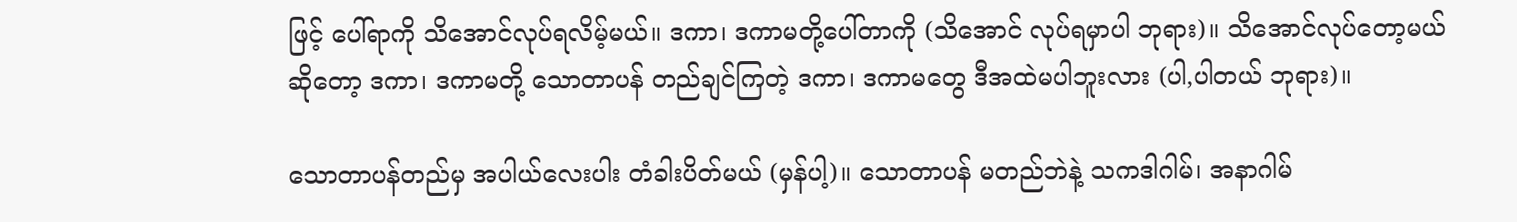ဖြင့် ပေါ်ရာကို သိအောင်လုပ်ရလိမ့်မယ်။ ဒကာ၊ ဒကာမတို့ပေါ်တာကို (သိအောင် လုပ်ရမှာပါ ဘုရား)။ သိအောင်လုပ်တော့မယ်ဆိုတော့ ဒကာ၊ ဒကာမတို့ သောတာပန် တည်ချင်ကြတဲ့ ဒကာ၊ ဒကာမတွေ ဒီအထဲမပါဘူးလား (ပါ,ပါတယ် ဘုရား)။

သောတာပန်တည်မှ အပါယ်လေးပါး တံခါးပိတ်မယ် (မှန်ပါ့)။ သောတာပန် မတည်ဘဲနဲ့ သကဒါဂါမ်၊ အနာဂါမ်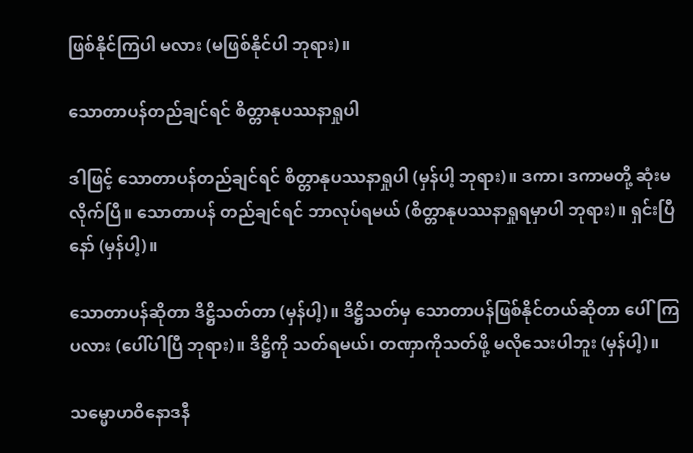ဖြစ်နိုင်ကြပါ မလား (မဖြစ်နိုင်ပါ ဘုရား)။

သောတာပန်တည်ချင်ရင် စိတ္တာနုပဿနာရှုပါ

ဒါဖြင့် သောတာပန်တည်ချင်ရင် စိတ္တာနုပဿနာရှုပါ (မှန်ပါ့ ဘုရား)။ ဒကာ၊ ဒကာမတို့ ဆုံးမလိုက်ပြီ။ သောတာပန် တည်ချင်ရင် ဘာလုပ်ရမယ် (စိတ္တာနုပဿနာရှုရမှာပါ ဘုရား)။ ရှင်းပြီနော် (မှန်ပါ့)။

သောတာပန်ဆိုတာ ဒိဋ္ဌိသတ်တာ (မှန်ပါ့)။ ဒိဋ္ဌိသတ်မှ သောတာပန်ဖြစ်နိုင်တယ်ဆိုတာ ပေါ်ကြပလား (ပေါ်ပါပြီ ဘုရား)။ ဒိဋ္ဌိကို သတ်ရမယ်၊ တဏှာကိုသတ်ဖို့ မလိုသေးပါဘူး (မှန်ပါ့)။

သမ္မောဟဝိနောဒနီ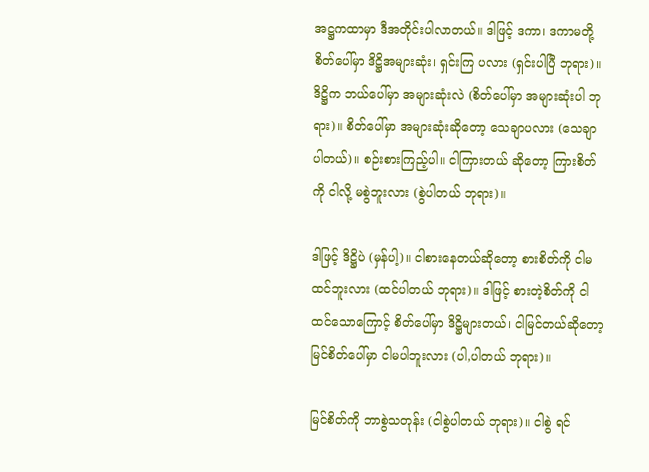အဋ္ဌကထာမှာ ဒီအတိုင်းပါလာတယ်။ ဒါဖြင့် ဒကာ၊ ဒကာမတို့ စိတ်ပေါ်မှာ ဒိဋ္ဌိအများဆုံး၊ ရှင်းကြ ပလား (ရှင်းပါပြီ ဘုရား)။ ဒိဋ္ဌိက ဘယ်ပေါ်မှာ အများဆုံးလဲ (စိတ်ပေါ်မှာ အများဆုံးပါ ဘုရား)။ စိတ်ပေါ်မှာ အများဆုံးဆိုတော့ သေချာပလား (သေချာပါတယ်)။ စဉ်းစားကြည့်ပါ။ ငါကြားတယ် ဆိုတော့ ကြားစိတ်ကို ငါလို့ မစွဲဘူးလား (စွဲပါတယ် ဘုရား)။

ဒါဖြင့် ဒိဋ္ဌိပဲ (မှန်ပါ့)။ ငါစားနေတယ်ဆိုတော့ စားစိတ်ကို ငါမထင်ဘူးလား (ထင်ပါတယ် ဘုရား)။ ဒါဖြင့် စားတဲ့စိတ်ကို ငါထင်သောကြောင့် စိတ်ပေါ်မှာ ဒိဋ္ဌိများတယ်၊ ငါမြင်တယ်ဆိုတော့ မြင်စိတ်ပေါ်မှာ ငါမပါဘူးလား (ပါ,ပါတယ် ဘုရား)။

မြင်စိတ်ကို ဘာစွဲသတုန်း (ငါစွဲပါတယ် ဘုရား)။ ငါစွဲ ရင်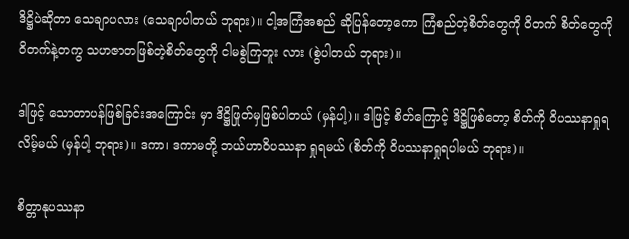ဒိဋ္ဌိပဲဆိုတာ သေချာပလား (သေချာပါတယ် ဘုရား)။ ငါ့အကြံအစည် ဆိုပြန်တော့ကော ကြံစည်တဲ့စိတ်တွေကို ဝိတက် စိတ်တွေကို ဝိတက်နဲ့တကွ သဟဇာတဖြစ်တဲ့စိတ်တွေကို ငါမစွဲကြဘူး လား (စွဲပါတယ် ဘုရား)။

ဒါဖြင့် သောတာပန်ဖြစ်ခြင်းအကြောင်း မှာ ဒိဋ္ဌိဖြုတ်မှဖြစ်ပါတယ် (မှန်ပါ့)။ ဒါဖြင့် စိတ်ကြောင့် ဒိဋ္ဌိဖြစ်တော့ စိတ်ကို ဝိပဿနာရှုရ လိမ့်မယ် (မှန်ပါ့ ဘုရား)။ ဒကာ၊ ဒကာမတို့ ဘယ်ဟာဝိပဿနာ ရှုရမယ် (စိတ်ကို ဝိပဿနာရှုရပါမယ် ဘုရား)။

စိတ္တာနုပဿနာ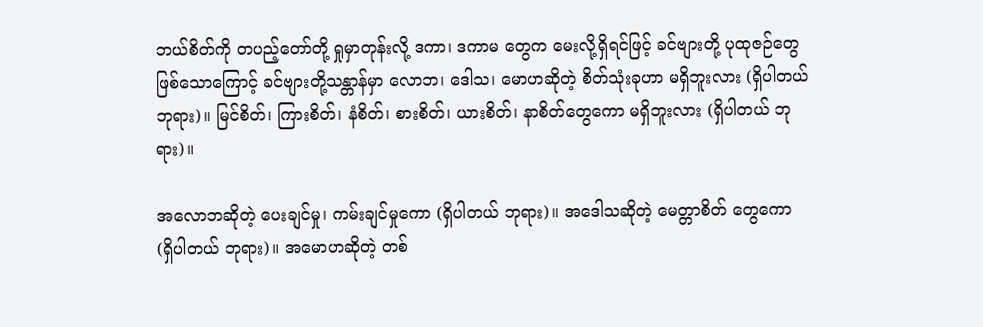ဘယ်စိတ်ကို တပည့်တော်တို့ ရှုမှာတုန်းလို့ ဒကာ၊ ဒကာမ တွေက မေးလို့ရှိရင်ဖြင့် ခင်ဗျားတို့ ပုထုဇဉ်တွေ ဖြစ်သောကြောင့် ခင်ဗျားတို့သန္တာန်မှာ လောဘ၊ ဒေါသ၊ မောဟဆိုတဲ့ စိတ်သုံးခုဟာ မရှိဘူးလား (ရှိပါတယ် ဘုရား)။ မြင်စိတ်၊ ကြားစိတ်၊ နံစိတ်၊ စားစိတ်၊ ယားစိတ်၊ နာစိတ်တွေကော မရှိဘူးလား (ရှိပါတယ် ဘုရား)။

အလောဘဆိုတဲ့ ပေးချင်မှု၊ ကမ်းချင်မှုကော (ရှိပါတယ် ဘုရား)။ အဒေါသဆိုတဲ့ မေတ္တာစိတ် တွေကော (ရှိပါတယ် ဘုရား)။ အမောဟဆိုတဲ့ တစ်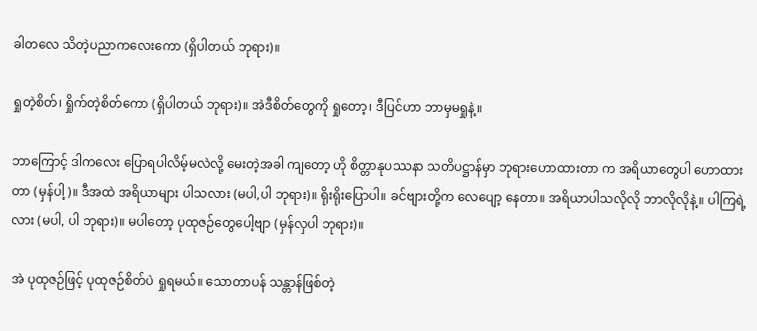ခါတလေ သိတဲ့ပညာကလေးကော (ရှိပါတယ် ဘုရား)။

ရှုတဲ့စိတ်၊ ရှိုက်တဲ့စိတ်ကော (ရှိပါတယ် ဘုရား)။ အဲဒီစိတ်တွေကို ရှုတော့၊ ဒီပြင်ဟာ ဘာမှမရှုနဲ့။

ဘာကြောင့် ဒါကလေး ပြောရပါလိမ့်မလဲလို့ မေးတဲ့အခါ ကျတော့ ဟို စိတ္တာနုပဿနာ သတိပဋ္ဌာန်မှာ ဘုရားဟောထားတာ က အရိယာတွေပါ ဟောထားတာ (မှန်ပါ့)။ ဒီအထဲ အရိယာများ ပါသလား (မပါ,ပါ ဘုရား)။ ရိုးရိုးပြောပါ။ ခင်ဗျားတို့က လေပျော့ နေတာ။ အရိယာပါသလိုလို ဘာလိုလိုနဲ့။ ပါကြရဲ့လား (မပါ, ပါ ဘုရား)။ မပါတော့ ပုထုဇဉ်တွေပေါ့ဗျာ (မှန်လှပါ ဘုရား)။

အဲ ပုထုဇဉ်ဖြင့် ပုထုဇဉ်စိတ်ပဲ ရှုရမယ်။ သောတာပန် သန္တာန်ဖြစ်တဲ့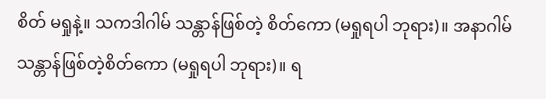စိတ် မရှုနဲ့။ သကဒါဂါမ် သန္တာန်ဖြစ်တဲ့ စိတ်ကော (မရှုရပါ ဘုရား)။ အနာဂါမ် သန္တာန်ဖြစ်တဲ့စိတ်ကော (မရှုရပါ ဘုရား)။ ရ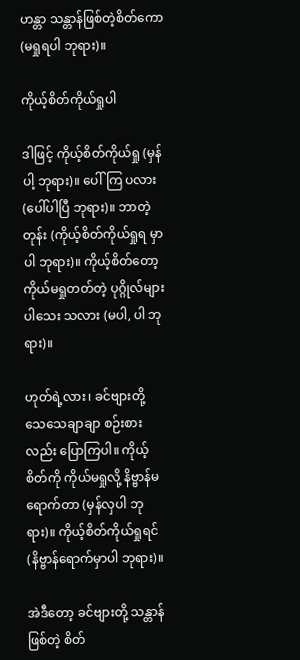ဟန္တာ သန္တာန်ဖြစ်တဲ့စိတ်ကော (မရှုရပါ ဘုရား)။

ကိုယ့်စိတ်ကိုယ်ရှုပါ

ဒါဖြင့် ကိုယ့်စိတ်ကိုယ်ရှု (မှန်ပါ့ ဘုရား)။ ပေါ်ကြ ပလား (ပေါ်ပါပြီ ဘုရား)။ ဘာတဲ့တုန်း (ကိုယ့်စိတ်ကိုယ်ရှုရ မှာပါ ဘုရား)။ ကိုယ့်စိတ်တော့ ကိုယ်မရှုတတ်တဲ့ ပုဂ္ဂိုလ်များပါသေး သလား (မပါ, ပါ ဘုရား)။

ဟုတ်ရဲ့လား၊ ခင်ဗျားတို့ သေသေချာချာ စဉ်းစားလည်း ပြောကြပါ။ ကိုယ့်စိတ်ကို ကိုယ်မရှုလို့ နိဗ္ဗာန်မရောက်တာ (မှန်လှပါ ဘုရား)။ ကိုယ့်စိတ်ကိုယ်ရှုရင် (နိဗ္ဗာန်ရောက်မှာပါ ဘုရား)။

အဲဒီတော့ ခင်ဗျားတို့ သန္တာန်ဖြစ်တဲ့ စိတ်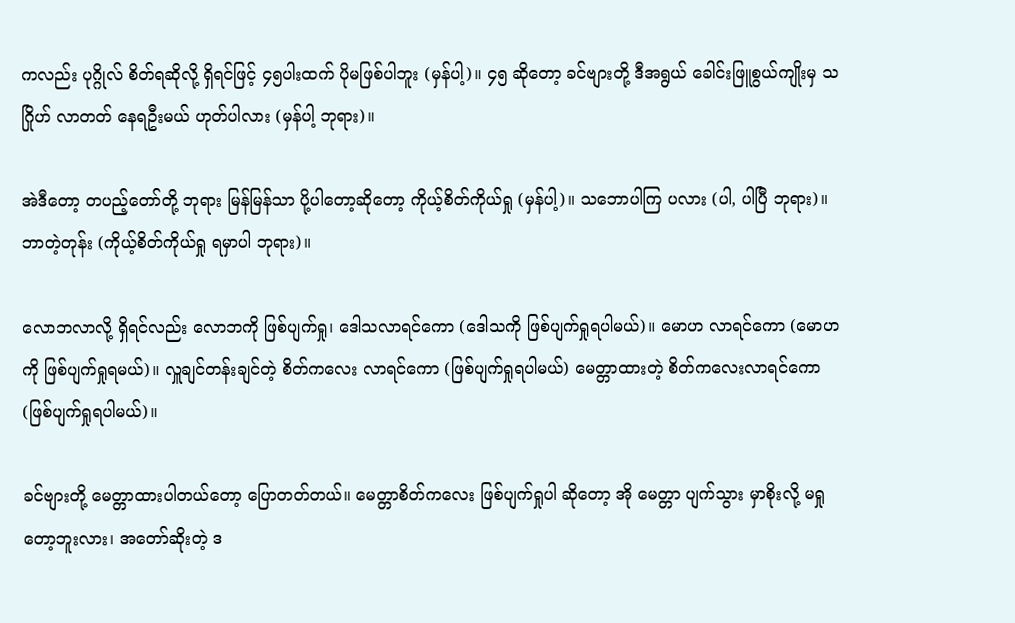ကလည်း ပုဂ္ဂိုလ် စိတ်ရဆိုလို့ ရှိရင်ဖြင့် ၄၅ပါးထက် ပိုမဖြစ်ပါဘူး (မှန်ပါ့)။ ၄၅ ဆိုတော့ ခင်ဗျားတို့ ဒီအရွယ် ခေါင်းဖြူစွယ်ကျိုးမှ သဂြိုဟ် လာတတ် နေရဦးမယ် ဟုတ်ပါလား (မှန်ပါ့ ဘုရား)။

အဲဒီတော့ တပည့်တော်တို့ ဘုရား မြန်မြန်သာ ပို့ပါတော့ဆိုတော့ ကိုယ့်စိတ်ကိုယ်ရှု (မှန်ပါ့)။ သဘောပါကြ ပလား (ပါ, ပါပြီ ဘုရား)။ ဘာတဲ့တုန်း (ကိုယ့်စိတ်ကိုယ်ရှု ရမှာပါ ဘုရား)။

လောဘလာလို့ ရှိရင်လည်း လောဘကို ဖြစ်ပျက်ရှု၊ ဒေါသလာရင်ကော (ဒေါသကို ဖြစ်ပျက်ရှုရပါမယ်)။ မောဟ လာရင်ကော (မောဟကို ဖြစ်ပျက်ရှုရမယ်)။ လှူချင်တန်းချင်တဲ့ စိတ်ကလေး လာရင်ကော (ဖြစ်ပျက်ရှုရပါမယ်) မေတ္တာထားတဲ့ စိတ်ကလေးလာရင်ကော (ဖြစ်ပျက်ရှုရပါမယ်)။

ခင်ဗျားတို့ မေတ္တာထားပါတယ်တော့ ပြောတတ်တယ်။ မေတ္တာစိတ်ကလေး ဖြစ်ပျက်ရှုပါ ဆိုတော့ အို မေတ္တာ ပျက်သွား မှာစိုးလို့ မရှုတော့ဘူးလား၊ အတော်ဆိုးတဲ့ ဒ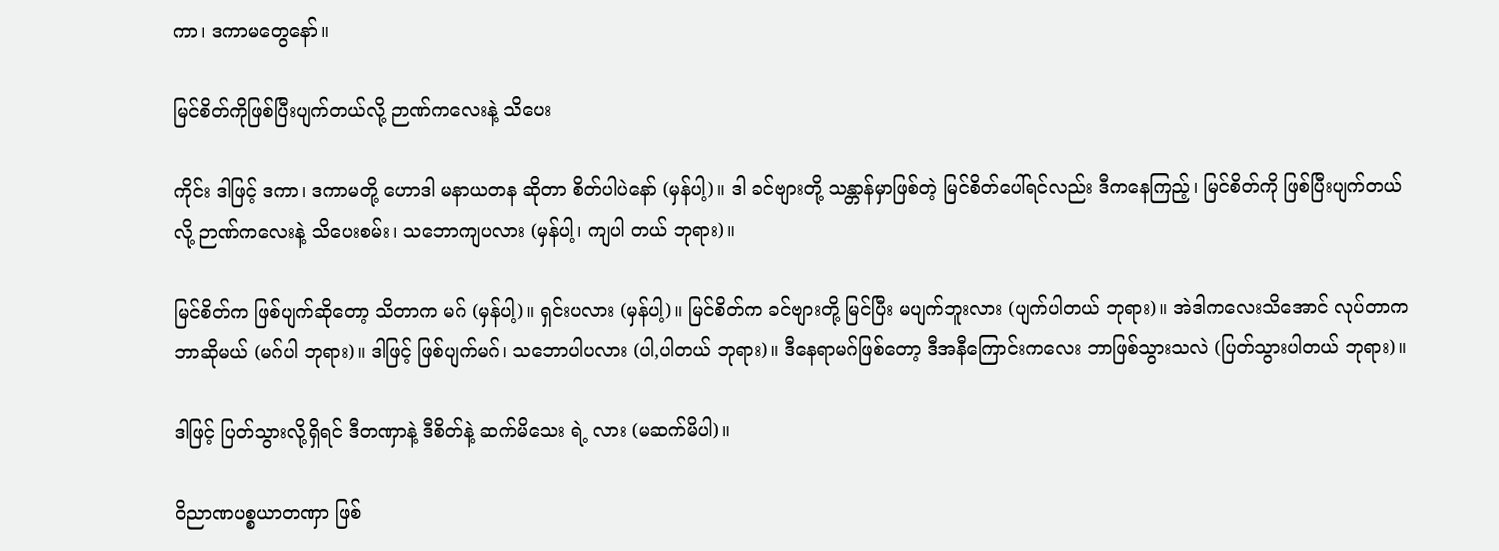ကာ၊ ဒကာမတွေနော်။

မြင်စိတ်ကိုဖြစ်ပြီးပျက်တယ်လို့ ဉာဏ်ကလေးနဲ့ သိပေး

ကိုင်း ဒါဖြင့် ဒကာ၊ ဒကာမတို့ ဟောဒါ မနာယတန ဆိုတာ စိတ်ပါပဲနော် (မှန်ပါ့)။ ဒါ ခင်ဗျားတို့ သန္တာန်မှာဖြစ်တဲ့ မြင်စိတ်ပေါ်ရင်လည်း ဒီကနေကြည့်၊ မြင်စိတ်ကို ဖြစ်ပြီးပျက်တယ်လို့ ဉာဏ်ကလေးနဲ့ သိပေးစမ်း၊ သဘောကျပလား (မှန်ပါ့၊ ကျပါ တယ် ဘုရား)။

မြင်စိတ်က ဖြစ်ပျက်ဆိုတော့ သိတာက မဂ် (မှန်ပါ့)။ ရှင်းပလား (မှန်ပါ့)။ မြင်စိတ်က ခင်ဗျားတို့ မြင်ပြီး မပျက်ဘူးလား (ပျက်ပါတယ် ဘုရား)။ အဲဒါကလေးသိအောင် လုပ်တာက ဘာဆိုမယ် (မဂ်ပါ ဘုရား)။ ဒါဖြင့် ဖြစ်ပျက်မဂ်၊ သဘောပါပလား (ပါ,ပါတယ် ဘုရား)။ ဒီနေရာမဂ်ဖြစ်တော့ ဒီအနီကြောင်းကလေး ဘာဖြစ်သွားသလဲ (ပြတ်သွားပါတယ် ဘုရား)။

ဒါဖြင့် ပြတ်သွားလို့ရှိရင် ဒီတဏှာနဲ့ ဒီစိတ်နဲ့ ဆက်မိသေး ရဲ့ လား (မဆက်မိပါ)။

ဝိညာဏပစ္စယာတဏှာ ဖြစ်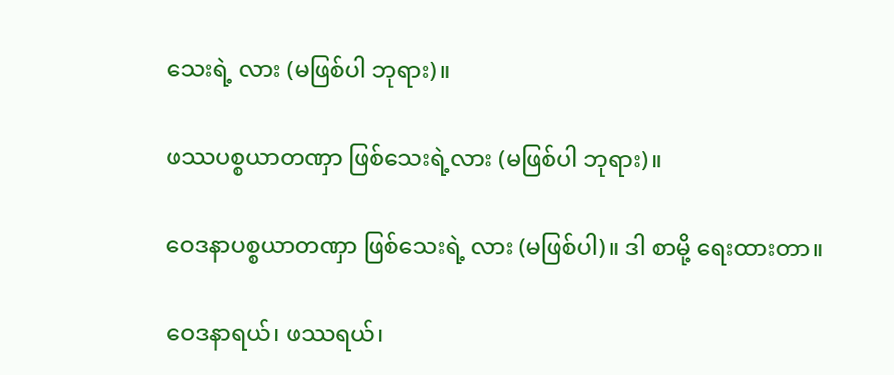သေးရဲ့ လား (မဖြစ်ပါ ဘုရား)။

ဖဿပစ္စယာတဏှာ ဖြစ်သေးရဲ့လား (မဖြစ်ပါ ဘုရား)။

ဝေဒနာပစ္စယာတဏှာ ဖြစ်သေးရဲ့ လား (မဖြစ်ပါ)။ ဒါ စာမို့ ရေးထားတာ။

ဝေဒနာရယ်၊ ဖဿရယ်၊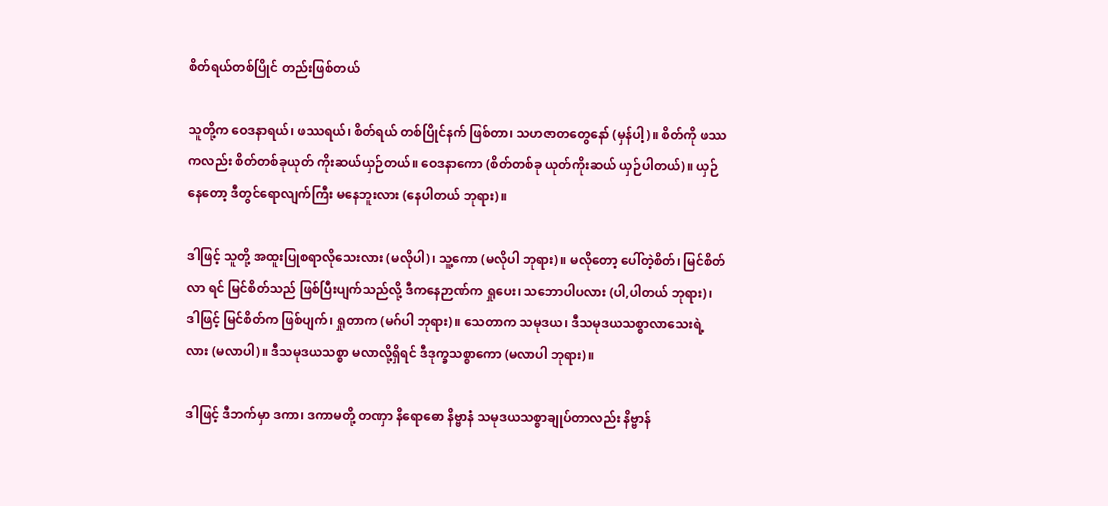စိတ်ရယ်တစ်ပြိုင် တည်းဖြစ်တယ်

သူတို့က ဝေဒနာရယ်၊ ဖဿရယ်၊ စိတ်ရယ် တစ်ပြိုင်နက် ဖြစ်တာ၊ သဟဇာတတွေနော် (မှန်ပါ့)။ စိတ်ကို ဖဿကလည်း စိတ်တစ်ခုယုတ် ကိုးဆယ်ယှဉ်တယ်။ ဝေဒနာကော (စိတ်တစ်ခု ယုတ်ကိုးဆယ် ယှဉ်ပါတယ်)။ ယှဉ်နေတော့ ဒီတွင်ရောလျက်ကြီး မနေဘူးလား (နေပါတယ် ဘုရား)။

ဒါဖြင့် သူတို့ အထူးပြုစရာလိုသေးလား (မလိုပါ)၊ သူ့ကော (မလိုပါ ဘုရား)။ မလိုတော့ ပေါ်တဲ့စိတ်၊ မြင်စိတ်လာ ရင် မြင်စိတ်သည် ဖြစ်ပြီးပျက်သည်လို့ ဒီကနေဉာဏ်က ရှုပေး၊ သဘောပါပလား (ပါ,ပါတယ် ဘုရား)၊ ဒါဖြင့် မြင်စိတ်က ဖြစ်ပျက်၊ ရှုတာက (မဂ်ပါ ဘုရား)။ သေတာက သမုဒယ၊ ဒီသမုဒယသစ္စာလာသေးရဲ့ လား (မလာပါ)။ ဒီသမုဒယသစ္စာ မလာလို့ရှိရင် ဒီဒုက္ခသစ္စာကော (မလာပါ ဘုရား)။

ဒါဖြင့် ဒီဘက်မှာ ဒကာ၊ ဒကာမတို့ တဏှာ နိရောဓော နိဗ္ဗာနံ သမုဒယသစ္စာချုပ်တာလည်း နိဗ္ဗာန်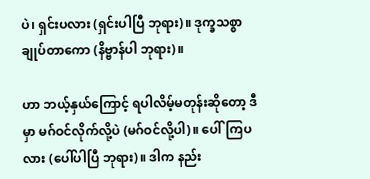ပဲ၊ ရှင်းပလား (ရှင်းပါပြီ ဘုရား)။ ဒုက္ခသစ္စာချုပ်တာကော (နိဗ္ဗာန်ပါ ဘုရား)။

ဟာ ဘယ့်နှယ်ကြောင့် ရပါလိမ့်မတုန်းဆိုတော့ ဒီမှာ မဂ်ဝင်လိုက်လို့ပဲ (မဂ်ဝင်လို့ပါ)။ ပေါ်ကြပလား (ပေါ်ပါပြီ ဘုရား)။ ဒါက နည်း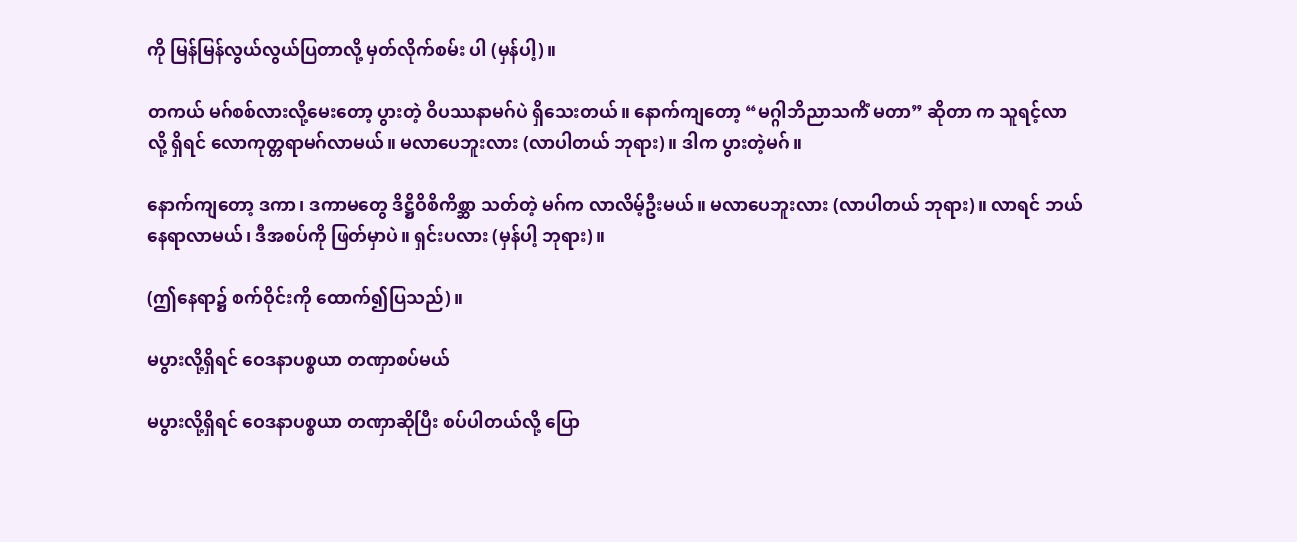ကို မြန်မြန်လွယ်လွယ်ပြတာလို့ မှတ်လိုက်စမ်း ပါ (မှန်ပါ့)။

တကယ် မဂ်စစ်လားလို့မေးတော့ ပွားတဲ့ ဝိပဿနာမဂ်ပဲ ရှိသေးတယ်။ နောက်ကျတော့ “မဂ္ဂါဘိညာသကိံ မတာ” ဆိုတာ က သူရင့်လာလို့ ရှိရင် လောကုတ္တရာမဂ်လာမယ်။ မလာပေဘူးလား (လာပါတယ် ဘုရား)။ ဒါက ပွားတဲ့မဂ်။

နောက်ကျတော့ ဒကာ၊ ဒကာမတွေ ဒိဋ္ဌိဝိစိကိစ္ဆာ သတ်တဲ့ မဂ်က လာလိမ့်ဦးမယ်။ မလာပေဘူးလား (လာပါတယ် ဘုရား)။ လာရင် ဘယ်နေရာလာမယ်၊ ဒီအစပ်ကို ဖြတ်မှာပဲ။ ရှင်းပလား (မှန်ပါ့ ဘုရား)။

(ဤနေရာ၌ စက်ဝိုင်းကို ထောက်၍ပြသည်)။

မပွားလို့ရှိရင် ဝေဒနာပစ္စယာ တဏှာစပ်မယ်

မပွားလို့ရှိရင် ဝေဒနာပစ္စယာ တဏှာဆိုပြီး စပ်ပါတယ်လို့ ပြော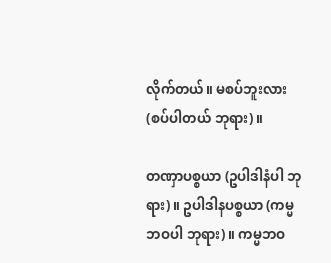လိုက်တယ်။ မစပ်ဘူးလား (စပ်ပါတယ် ဘုရား)။

တဏှာပစ္စယာ (ဥပါဒါနံပါ ဘုရား)။ ဥပါဒါနပစ္စယာ (ကမ္မဘဝပါ ဘုရား)။ ကမ္မဘဝ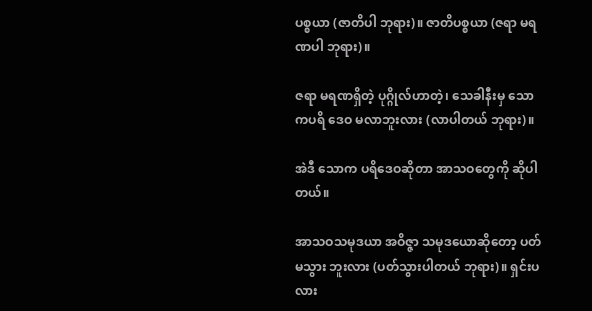ပစ္စယာ (ဇာတိပါ ဘုရား)။ ဇာတိပစ္စယာ (ဇရာ မရဏပါ ဘုရား)။

ဇရာ မရဏရှိတဲ့ ပုဂ္ဂိုလ်ဟာတဲ့၊ သေခါနီးမှ သောကပရိ ဒေဝ မလာဘူးလား (လာပါတယ် ဘုရား)။

အဲဒီ သောက ပရိဒေဝဆိုတာ အာသဝတွေကို ဆိုပါတယ်။

အာသဝသမုဒယာ အဝိဇ္ဇာ သမုဒယောဆိုတော့ ပတ်မသွား ဘူးလား (ပတ်သွားပါတယ် ဘုရား)။ ရှင်းပလား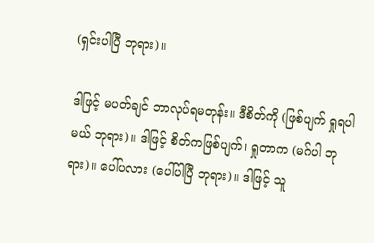(ရှင်းပါပြီ ဘုရား)။

ဒါဖြင့် မပတ်ချင် ဘာလုပ်ရမတုန်း။ ဒီစိတ်ကို (ဖြစ်ပျက် ရှုရပါမယ် ဘုရား)။ ဒါဖြင့် စိတ်ကဖြစ်ပျက်၊ ရှုတာက (မဂ်ပါ ဘုရား)။ ပေါ်ပလား (ပေါ်ပါပြီ ဘုရား)။ ဒါဖြင့် သူ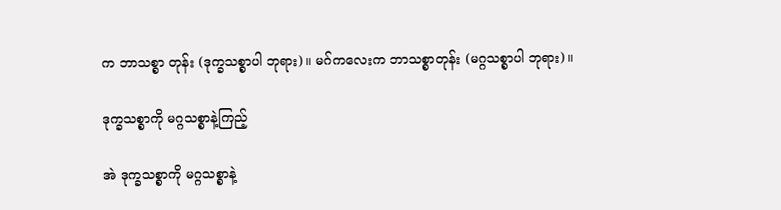က ဘာသစ္စာ တုန်း (ဒုက္ခသစ္စာပါ ဘုရား)။ မဂ်ကလေးက ဘာသစ္စာတုန်း (မဂ္ဂသစ္စာပါ ဘုရား)။

ဒုက္ခသစ္စာကို မဂ္ဂသစ္စာနဲ့ကြည့်

အဲ ဒုက္ခသစ္စာကို မဂ္ဂသစ္စာနဲ့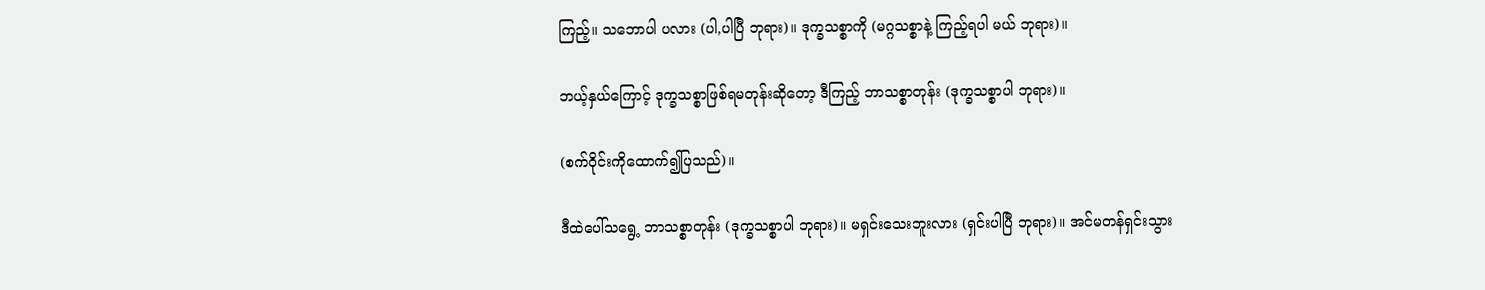ကြည့်။ သဘောပါ ပလား (ပါ,ပါပြီ ဘုရား)။ ဒုက္ခသစ္စာကို (မဂ္ဂသစ္စာနဲ့ ကြည့်ရပါ မယ် ဘုရား)။

ဘယ့်နှယ်ကြောင့် ဒုက္ခသစ္စာဖြစ်ရမတုန်းဆိုတော့ ဒီကြည့် ဘာသစ္စာတုန်း (ဒုက္ခသစ္စာပါ ဘုရား)။

(စက်ဝိုင်းကိုထောက်၍ပြသည်)။

ဒီထဲပေါ်သရွေ့ ဘာသစ္စာတုန်း (ဒုက္ခသစ္စာပါ ဘုရား)။ မရှင်းသေးဘူးလား (ရှင်းပါပြီ ဘုရား)။ အင်မတန်ရှင်းသွား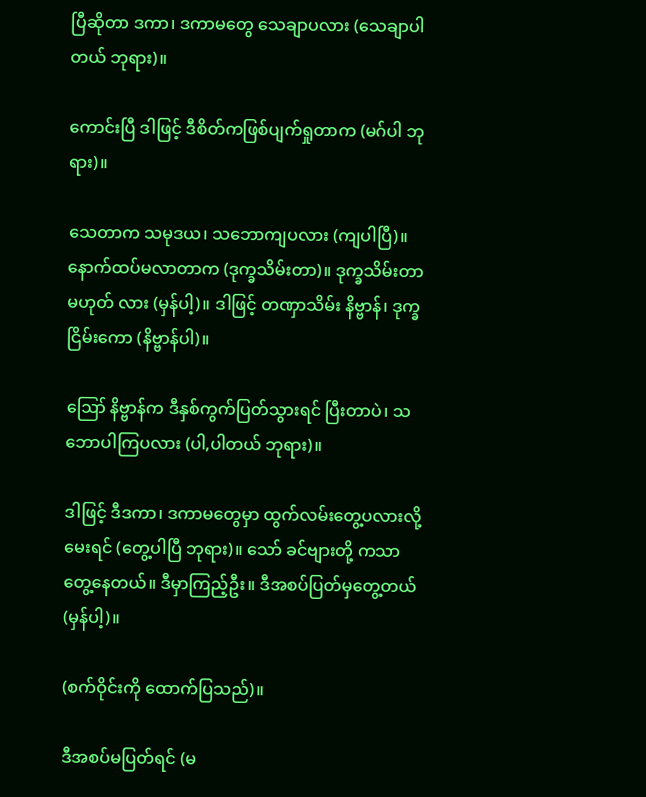ပြီဆိုတာ ဒကာ၊ ဒကာမတွေ သေချာပလား (သေချာပါတယ် ဘုရား)။

ကောင်းပြီ ဒါဖြင့် ဒီစိတ်ကဖြစ်ပျက်ရှုတာက (မဂ်ပါ ဘုရား)။

သေတာက သမုဒယ၊ သဘောကျပလား (ကျပါပြီ)။ နောက်ထပ်မလာတာက (ဒုက္ခသိမ်းတာ)။ ဒုက္ခသိမ်းတာ မဟုတ် လား (မှန်ပါ့)။ ဒါဖြင့် တဏှာသိမ်း နိဗ္ဗာန်၊ ဒုက္ခငြိမ်းကော (နိဗ္ဗာန်ပါ)။

ဪ နိဗ္ဗာန်က ဒီနှစ်ကွက်ပြတ်သွားရင် ပြီးတာပဲ၊ သဘောပါကြပလား (ပါ,ပါတယ် ဘုရား)။

ဒါဖြင့် ဒီဒကာ၊ ဒကာမတွေမှာ ထွက်လမ်းတွေ့ပလားလို့ မေးရင် (တွေ့ပါပြီ ဘုရား)။ သော် ခင်ဗျားတို့ ကသာ တွေ့နေတယ်။ ဒီမှာကြည့်ဦး။ ဒီအစပ်ပြတ်မှတွေ့တယ် (မှန်ပါ့)။

(စက်ဝိုင်းကို ထောက်ပြသည်)။

ဒီအစပ်မပြတ်ရင် (မ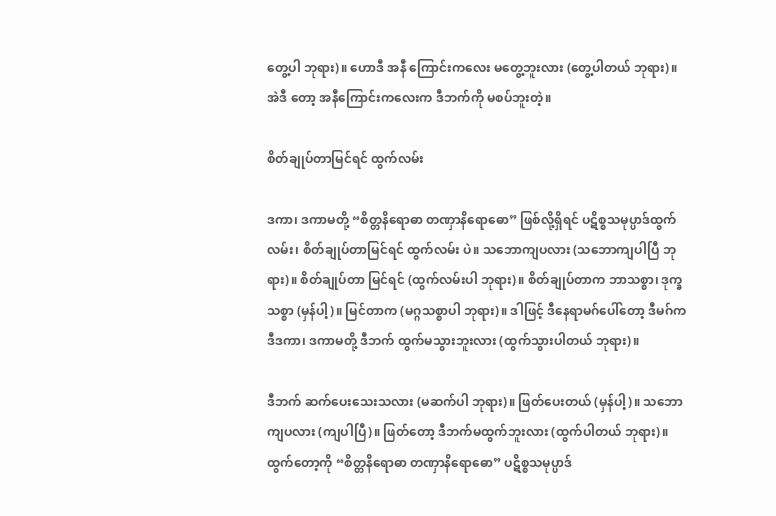တွေ့ပါ ဘုရား)။ ဟောဒီ အနီ ကြောင်းကလေး မတွေ့ဘူးလား (တွေ့ပါတယ် ဘုရား)။ အဲဒီ တော့ အနီကြောင်းကလေးက ဒီဘက်ကို မစပ်ဘူးတဲ့။

စိတ်ချုပ်တာမြင်ရင် ထွက်လမ်း

ဒကာ၊ ဒကာမတို့ “စိတ္တနိရောဓာ တဏှာနိရောဓော” ဖြစ်လို့ရှိရင် ပဋိစ္စသမုပ္ပာဒ်ထွက်လမ်း၊ စိတ်ချုပ်တာမြင်ရင် ထွက်လမ်း ပဲ။ သဘောကျပလား (သဘောကျပါပြီ ဘုရား)။ စိတ်ချုပ်တာ မြင်ရင် (ထွက်လမ်းပါ ဘုရား)။ စိတ်ချုပ်တာက ဘာသစ္စာ၊ ဒုက္ခသစ္စာ (မှန်ပါ့)။ မြင်တာက (မဂ္ဂသစ္စာပါ ဘုရား)။ ဒါဖြင့် ဒီနေရာမဂ်ပေါ်တော့ ဒီမဂ်က ဒီဒကာ၊ ဒကာမတို့ ဒီဘက် ထွက်မသွားဘူးလား (ထွက်သွားပါတယ် ဘုရား)။

ဒီဘက် ဆက်ပေးသေးသလား (မဆက်ပါ ဘုရား)။ ဖြတ်ပေးတယ် (မှန်ပါ့)။ သဘောကျပလား (ကျပါပြီ)။ ဖြတ်တော့ ဒီဘက်မထွက်ဘူးလား (ထွက်ပါတယ် ဘုရား)။ ထွက်တော့ကို “စိတ္တနိရောဓာ တဏှာနိရောဓော” ပဋိစ္စသမုပ္ပာဒ်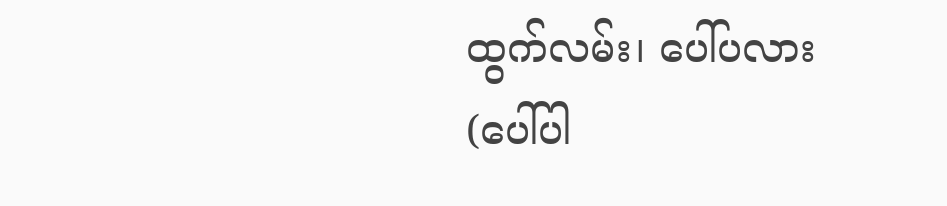ထွက်လမ်း၊ ပေါ်ပလား (ပေါ်ပါ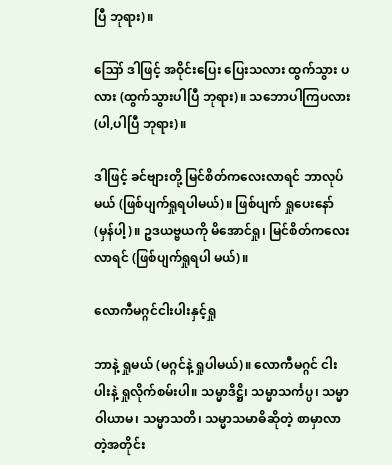ပြီ ဘုရား)။

ဪ ဒါဖြင့် အဝိုင်းပြေး ပြေးသလား ထွက်သွား ပလား (ထွက်သွားပါပြီ ဘုရား)။ သဘောပါကြပလား (ပါ,ပါပြီ ဘုရား)။

ဒါဖြင့် ခင်ဗျားတို့ မြင်စိတ်ကလေးလာရင် ဘာလုပ် မယ် (ဖြစ်ပျက်ရှုရပါမယ်)။ ဖြစ်ပျက် ရှုပေးနော် (မှန်ပါ့)။ ဥဒယဗ္ဗယကို မိအောင်ရှု၊ မြင်စိတ်ကလေးလာရင် (ဖြစ်ပျက်ရှုရပါ မယ်)။

လောကီမဂ္ဂင်ငါးပါးနှင့်ရှု

ဘာနဲ့ ရှုမယ် (မဂ္ဂင်နဲ့ ရှုပါမယ်)။ လောကီမဂ္ဂင် ငါးပါးနဲ့ ရှုလိုက်စမ်းပါ။ သမ္မာဒိဋ္ဌိ၊ သမ္မာသင်္ကပ္ပ၊ သမ္မာဝါယာမ၊ သမ္မာသတိ၊ သမ္မာသမာဓိဆိုတဲ့ စာမှာလာတဲ့အတိုင်း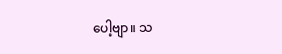ပေါ့ဗျာ။ သ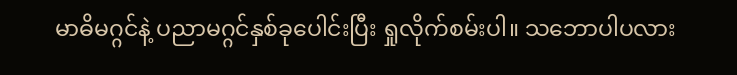မာဓိမဂ္ဂင်နဲ့ ပညာမဂ္ဂင်နှစ်ခုပေါင်းပြီး ရှုလိုက်စမ်းပါ။ သဘောပါပလား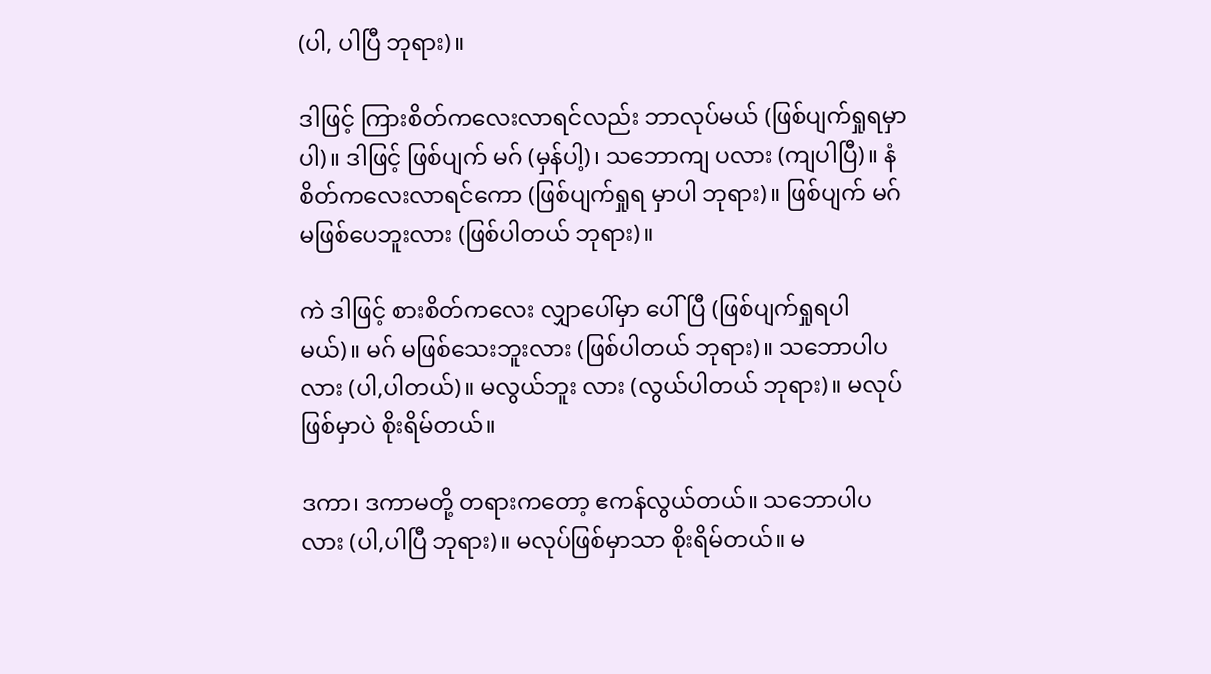(ပါ, ပါပြီ ဘုရား)။

ဒါဖြင့် ကြားစိတ်ကလေးလာရင်လည်း ဘာလုပ်မယ် (ဖြစ်ပျက်ရှုရမှာပါ)။ ဒါဖြင့် ဖြစ်ပျက် မဂ် (မှန်ပါ့)၊ သဘောကျ ပလား (ကျပါပြီ)။ နံစိတ်ကလေးလာရင်ကော (ဖြစ်ပျက်ရှုရ မှာပါ ဘုရား)။ ဖြစ်ပျက် မဂ်မဖြစ်ပေဘူးလား (ဖြစ်ပါတယ် ဘုရား)။

ကဲ ဒါဖြင့် စားစိတ်ကလေး လျှာပေါ်မှာ ပေါ်ပြီ (ဖြစ်ပျက်ရှုရပါမယ်)။ မဂ် မဖြစ်သေးဘူးလား (ဖြစ်ပါတယ် ဘုရား)။ သဘောပါပလား (ပါ,ပါတယ်)။ မလွယ်ဘူး လား (လွယ်ပါတယ် ဘုရား)။ မလုပ်ဖြစ်မှာပဲ စိုးရိမ်တယ်။

ဒကာ၊ ဒကာမတို့ တရားကတော့ ဧကန်လွယ်တယ်။ သဘောပါပလား (ပါ,ပါပြီ ဘုရား)။ မလုပ်ဖြစ်မှာသာ စိုးရိမ်တယ်။ မ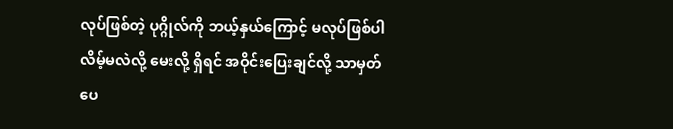လုပ်ဖြစ်တဲ့ ပုဂ္ဂိုလ်ကို ဘယ့်နှယ်ကြောင့် မလုပ်ဖြစ်ပါလိမ့်မလဲလို့ မေးလို့ ရှိရင် အဝိုင်းပြေးချင်လို့ သာမှတ်ပေ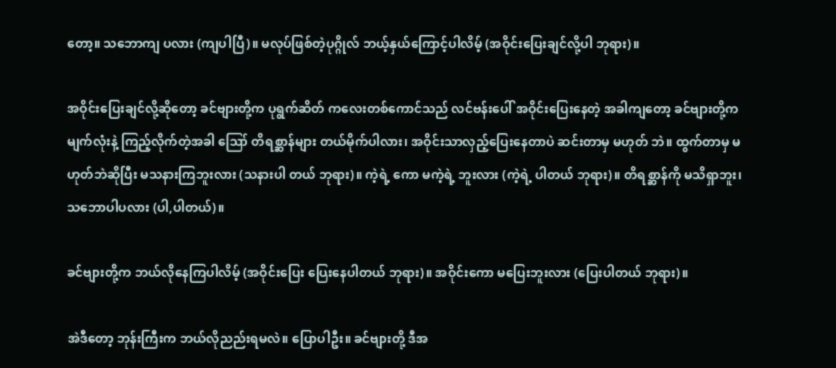တော့။ သဘောကျ ပလား (ကျပါပြီ)။ မလုပ်ဖြစ်တဲ့ပုဂ္ဂိုလ် ဘယ့်နှယ်ကြောင့်ပါလိမ့် (အဝိုင်းပြေးချင်လို့ပါ ဘုရား)။

အဝိုင်းပြေးချင်လို့ဆိုတော့ ခင်ဗျားတို့က ပုရွက်ဆိတ် ကလေးတစ်ကောင်သည် လင်ဗန်းပေါ် အဝိုင်းပြေးနေတဲ့ အခါကျတော့ ခင်ဗျားတို့က မျက်လုံးနဲ့ ကြည့်လိုက်တဲ့အခါ ဪ တိရစ္ဆာန်များ တယ်မိုက်ပါလား၊ အဝိုင်းသာလှည့်ပြေးနေတာပဲ ဆင်းတာမှ မဟုတ် ဘဲ။ ထွက်တာမှ မဟုတ်ဘဲဆိုပြီး မသနားကြဘူးလား (သနားပါ တယ် ဘုရား)။ ကဲ့ရဲ့ ကော မကဲ့ရဲ့ ဘူးလား (ကဲ့ရဲ့ ပါတယ် ဘုရား)။ တိရစ္ဆာန်ကို မသိရှာဘူး၊ သဘောပါပလား (ပါ,ပါတယ်)။

ခင်ဗျားတို့က ဘယ်လိုနေကြပါလိမ့် (အဝိုင်းပြေး ပြေးနေပါတယ် ဘုရား)။ အဝိုင်းကော မပြေးဘူးလား (ပြေးပါတယ် ဘုရား)။

အဲဒီတော့ ဘုန်းကြီးက ဘယ်လိုညည်းရမလဲ။ ပြောပါဦး။ ခင်ဗျားတို့ ဒီအ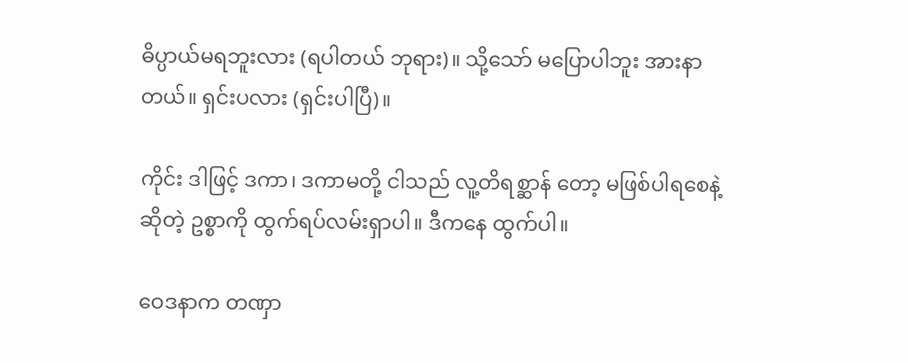ဓိပ္ပာယ်မရဘူးလား (ရပါတယ် ဘုရား)။ သို့သော် မပြောပါဘူး အားနာတယ်။ ရှင်းပလား (ရှင်းပါပြီ)။

ကိုင်း ဒါဖြင့် ဒကာ၊ ဒကာမတို့ ငါသည် လူ့တိရစ္ဆာန် တော့ မဖြစ်ပါရစေနဲ့ ဆိုတဲ့ ဥစ္စာကို ထွက်ရပ်လမ်းရှာပါ။ ဒီကနေ ထွက်ပါ။

ဝေဒနာက တဏှာ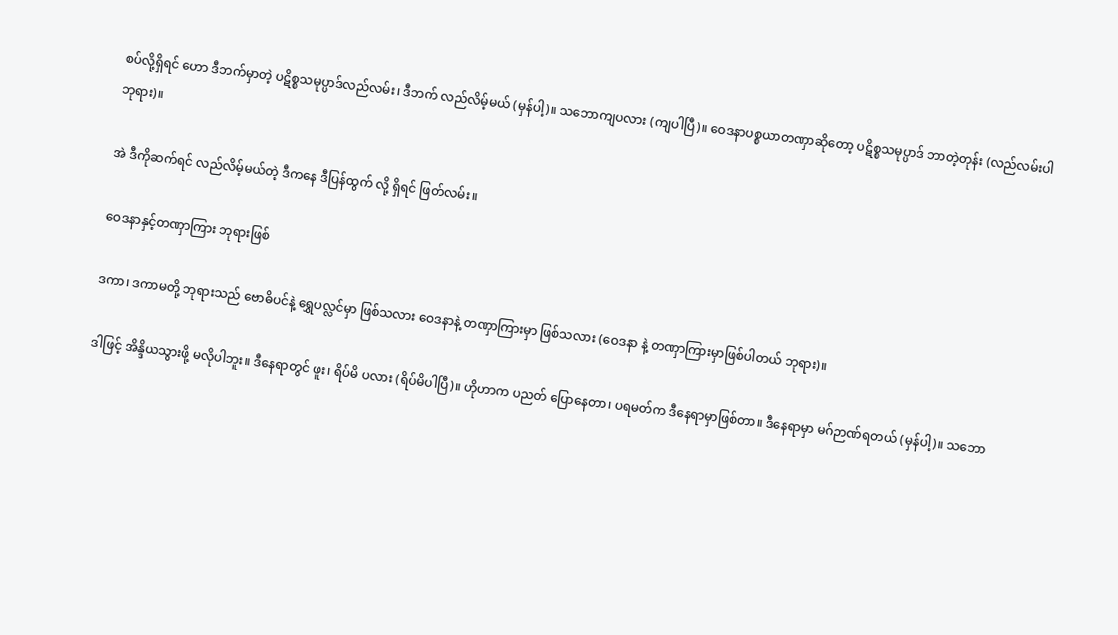စပ်လို့ရှိရင် ဟော ဒီဘက်မှာတဲ့ ပဋိစ္စသမုပ္ပာဒ်လည်လမ်း၊ ဒီဘက် လည်လိမ့်မယ် (မှန်ပါ့)။ သဘောကျပလား (ကျပါပြီ)။ ဝေဒနာပစ္စယာတဏှာဆိုတော့ ပဋိစ္စသမုပ္ပာဒ် ဘာတဲ့တုန်း (လည်လမ်းပါ ဘုရား)။

အဲ ဒီကိုဆက်ရင် လည်လိမ့်မယ်တဲ့ ဒီကနေ ဒီပြန်ထွက် လို့ ရှိရင် ဖြတ်လမ်း။

ဝေဒနာနှင့်တဏှာကြား ဘုရားဖြစ်

ဒကာ၊ ဒကာမတို့ ဘုရားသည် ဗောဓိပင်နဲ့ ရွှေပလ္လင်မှာ ဖြစ်သလား ဝေဒနာနဲ့ တဏှာကြားမှာ ဖြစ်သလား (ဝေဒနာ နဲ့ တဏှာကြားမှာဖြစ်ပါတယ် ဘုရား)။

ဒါဖြင့် အိန္ဒိယသွားဖို့ မလိုပါဘူး။ ဒီနေရာတွင် ဖူး၊ ရိပ်မိ ပလား (ရိပ်မိပါပြီ)။ ဟိုဟာက ပညတ် ပြောနေတာ၊ ပရမတ်က ဒီနေရာမှာဖြစ်တာ။ ဒီနေရာမှာ မဂ်ဉာဏ်ရတယ် (မှန်ပါ့)။ သဘော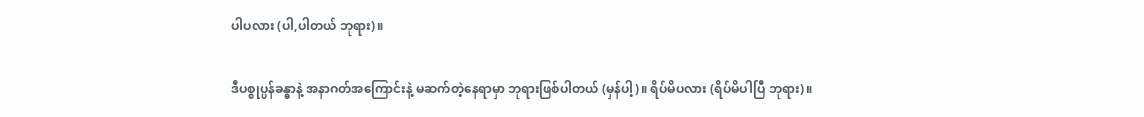ပါပလား (ပါ,ပါတယ် ဘုရား)။

ဒီပစ္စုပ္ပန်ခန္ဓာနဲ့ အနာဂတ်အကြောင်းနဲ့ မဆက်တဲ့နေရာမှာ ဘုရားဖြစ်ပါတယ် (မှန်ပါ့)။ ရိပ်မိပလား (ရိပ်မိပါပြီ ဘုရား)။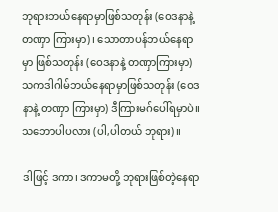ဘုရားဘယ်နေရာမှာဖြစ်သတုန်း (ဝေဒနာနဲ့ တဏှာ ကြားမှာ)၊ သောတာပန်ဘယ်နေရာမှာ ဖြစ်သတုန်း (ဝေဒနာနဲ့ တဏှာကြားမှာ)သကဒါဂါမ်ဘယ်နေရာမှာဖြစ်သတုန်း (ဝေဒနာနဲ့ တဏှာ ကြားမှာ) ဒီကြားမဂ်ပေါ်ရမှာပဲ။ သဘောပါပလား (ပါ,ပါတယ် ဘုရား)။

ဒါဖြင့် ဒကာ၊ ဒကာမတို့ ဘုရားဖြစ်တဲ့နေရာ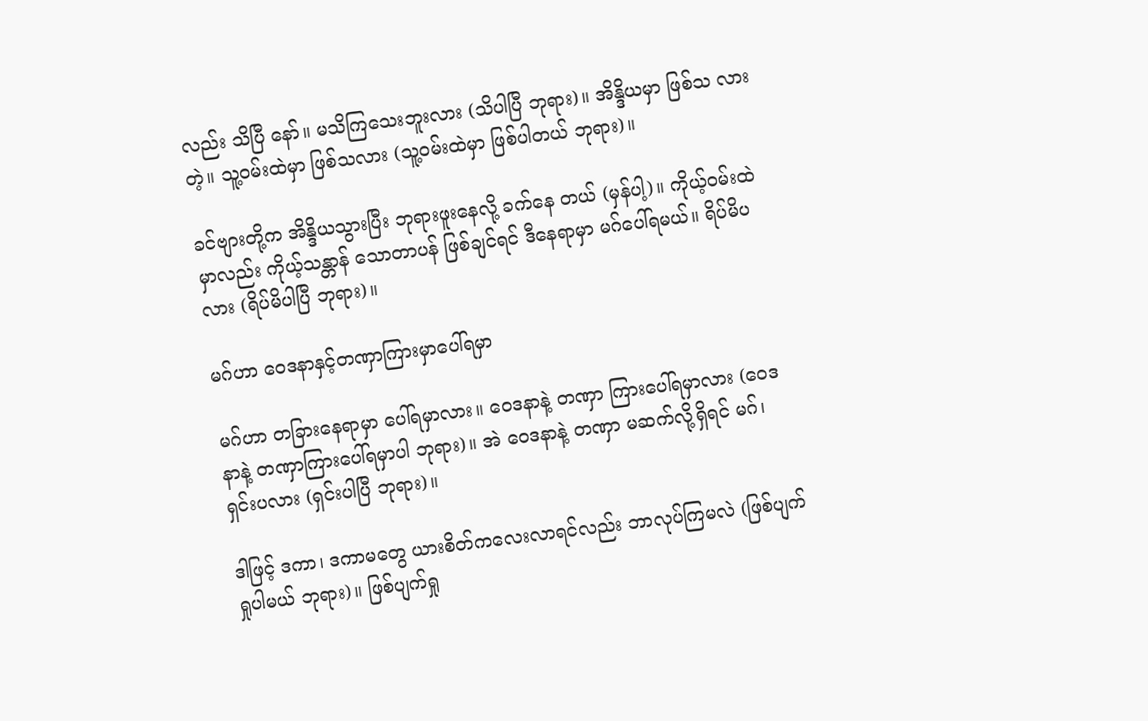လည်း သိပြီ နော်။ မသိကြသေးဘူးလား (သိပါပြီ ဘုရား)။ အိန္ဒိယမှာ ဖြစ်သ လားတဲ့။ သူ့ဝမ်းထဲမှာ ဖြစ်သလား (သူ့ဝမ်းထဲမှာ ဖြစ်ပါတယ် ဘုရား)။

ခင်ဗျားတို့က အိန္ဒိယသွားပြီး ဘုရားဖူးနေလို့ ခက်နေ တယ် (မှန်ပါ့)။ ကိုယ့်ဝမ်းထဲမှာလည်း ကိုယ့်သန္တာန် သောတာပန် ဖြစ်ချင်ရင် ဒီနေရာမှာ မဂ်ပေါ်ရမယ်။ ရိပ်မိပလား (ရိပ်မိပါပြီ ဘုရား)။

မဂ်ဟာ ဝေဒနာနှင့်တဏှာကြားမှာပေါ်ရမှာ

မဂ်ဟာ တခြားနေရာမှာ ပေါ်ရမှာလား။ ဝေဒနာနဲ့ တဏှာ ကြားပေါ်ရမှာလား (ဝေဒနာနဲ့ တဏှာကြားပေါ်ရမှာပါ ဘုရား)။ အဲ ဝေဒနာနဲ့ တဏှာ မဆက်လို့ရှိရင် မဂ်၊ ရှင်းပလား (ရှင်းပါပြီ ဘုရား)။

ဒါဖြင့် ဒကာ၊ ဒကာမတွေ ယားစိတ်ကလေးလာရင်လည်း ဘာလုပ်ကြမလဲ (ဖြစ်ပျက်ရှုပါမယ် ဘုရား)။ ဖြစ်ပျက်ရှု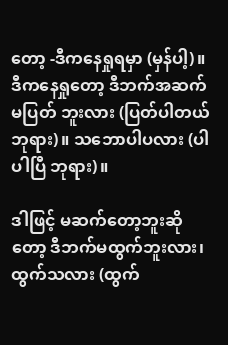တော့ -ဒီကနေရှုရမှာ (မှန်ပါ့)။ ဒီကနေရှုတော့ ဒီဘက်အဆက်မပြတ် ဘူးလား (ပြတ်ပါတယ် ဘုရား)။ သဘောပါပလား (ပါ ပါပြီ ဘုရား)။

ဒါဖြင့် မဆက်တော့ဘူးဆိုတော့ ဒီဘက်မထွက်ဘူးလား၊ ထွက်သလား (ထွက်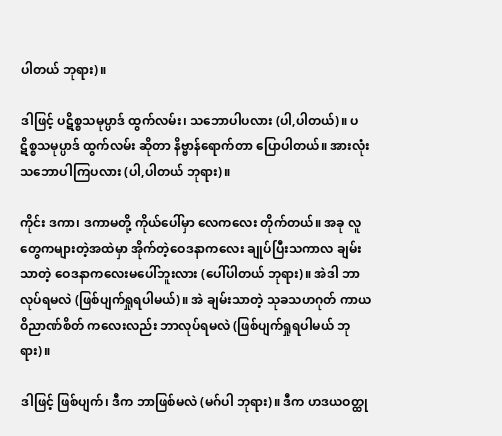ပါတယ် ဘုရား)။

ဒါဖြင့် ပဋိစ္စသမုပ္ပာဒ် ထွက်လမ်း၊ သဘောပါပလား (ပါ,ပါတယ်)။ ပဋိစ္စသမုပ္ပာဒ် ထွက်လမ်း ဆိုတာ နိဗ္ဗာန်ရောက်တာ ပြောပါတယ်။ အားလုံး သဘောပါကြပလား (ပါ,ပါတယ် ဘုရား)။

ကိုင်း ဒကာ၊ ဒကာမတို့ ကိုယ်ပေါ်မှာ လေကလေး တိုက်တယ်။ အခု လူတွေကများတဲ့အထဲမှာ အိုက်တဲ့ဝေဒနာကလေး ချုပ်ပြီးသကာလ ချမ်းသာတဲ့ ဝေဒနာကလေးမပေါ်ဘူးလား (ပေါ်ပါတယ် ဘုရား)။ အဲဒါ ဘာလုပ်ရမလဲ (ဖြစ်ပျက်ရှုရပါမယ်)။ အဲ ချမ်းသာတဲ့ သုခသဟဂုတ် ကာယ ဝိညာဏ်စိတ် ကလေးလည်း ဘာလုပ်ရမလဲ (ဖြစ်ပျက်ရှုရပါမယ် ဘုရား)။

ဒါဖြင့် ဖြစ်ပျက်၊ ဒီက ဘာဖြစ်မလဲ (မဂ်ပါ ဘုရား)။ ဒီက ဟဒယဝတ္ထု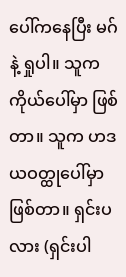ပေါ်ကနေပြီး မဂ်နဲ့ ရှုပါ။ သူက ကိုယ်ပေါ်မှာ ဖြစ်တာ။ သူက ဟဒယဝတ္ထုပေါ်မှာဖြစ်တာ။ ရှင်းပလား (ရှင်းပါ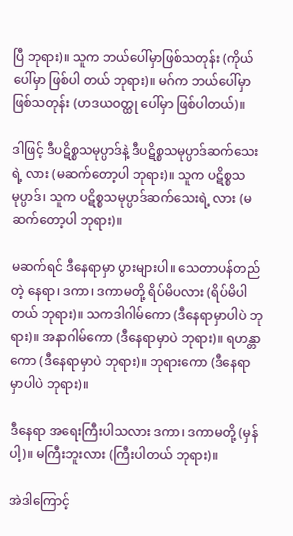ပြီ ဘုရား)။ သူက ဘယ်ပေါ်မှာဖြစ်သတုန်း (ကိုယ်ပေါ်မှာ ဖြစ်ပါ တယ် ဘုရား)။ မဂ်က ဘယ်ပေါ်မှာဖြစ်သတုန်း (ဟဒယဝတ္ထု ပေါ်မှာ ဖြစ်ပါတယ်)။

ဒါဖြင့် ဒီပဋိစ္စသမုပ္ပာဒ်နဲ့ ဒီပဋိစ္စသမုပ္ပာဒ်ဆက်သေးရဲ့ လား (မဆက်တော့ပါ ဘုရား)။ သူက ပဋိစ္စသမုပ္ပာဒ်၊ သူက ပဋိစ္စသမုပ္ပာဒ်ဆက်သေးရဲ့ လား (မဆက်တော့ပါ ဘုရား)။

မဆက်ရင် ဒီနေရာမှာ ပွားများပါ။ သေတာပန်တည်တဲ့ နေရာ၊ ဒကာ၊ ဒကာမတို့ ရိပ်မိပလား (ရိပ်မိပါတယ် ဘုရား)။ သကဒါဂါမ်ကော (ဒီနေရာမှာပါပဲ ဘုရား)။ အနာဂါမ်ကော (ဒီနေရာမှာပဲ ဘုရား)။ ရဟန္တာကော (ဒီနေရာမှာပဲ ဘုရား)။ ဘုရားကော (ဒီနေရာမှာပါပဲ ဘုရား)။

ဒီနေရာ အရေးကြီးပါသလား ဒကာ၊ ဒကာမတို့ (မှန်ပါ့)။ မကြီးဘူးလား (ကြီးပါတယ် ဘုရား)။

အဲဒါကြောင့်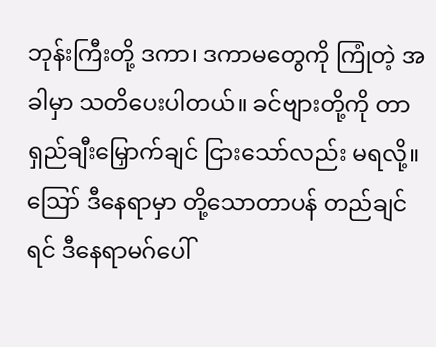ဘုန်းကြီးတို့ ဒကာ၊ ဒကာမတွေကို ကြုံတဲ့ အခါမှာ သတိပေးပါတယ်။ ခင်ဗျားတို့ကို တာရှည်ချီးမြှောက်ချင် ငြားသော်လည်း မရလို့။ ဪ ဒီနေရာမှာ တို့သောတာပန် တည်ချင်ရင် ဒီနေရာမဂ်ပေါ်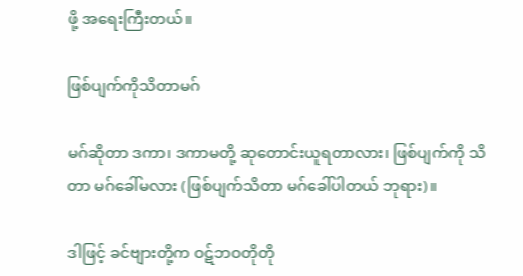ဖို့ အရေးကြီးတယ်။

ဖြစ်ပျက်ကိုသိတာမဂ်

မဂ်ဆိုတာ ဒကာ၊ ဒကာမတို့ ဆုတောင်းယူရတာလား၊ ဖြစ်ပျက်ကို သိတာ မဂ်ခေါ်မလား (ဖြစ်ပျက်သိတာ မဂ်ခေါ်ပါတယ် ဘုရား)။

ဒါဖြင့် ခင်ဗျားတို့က ဝဋ်ဘဝတိုတို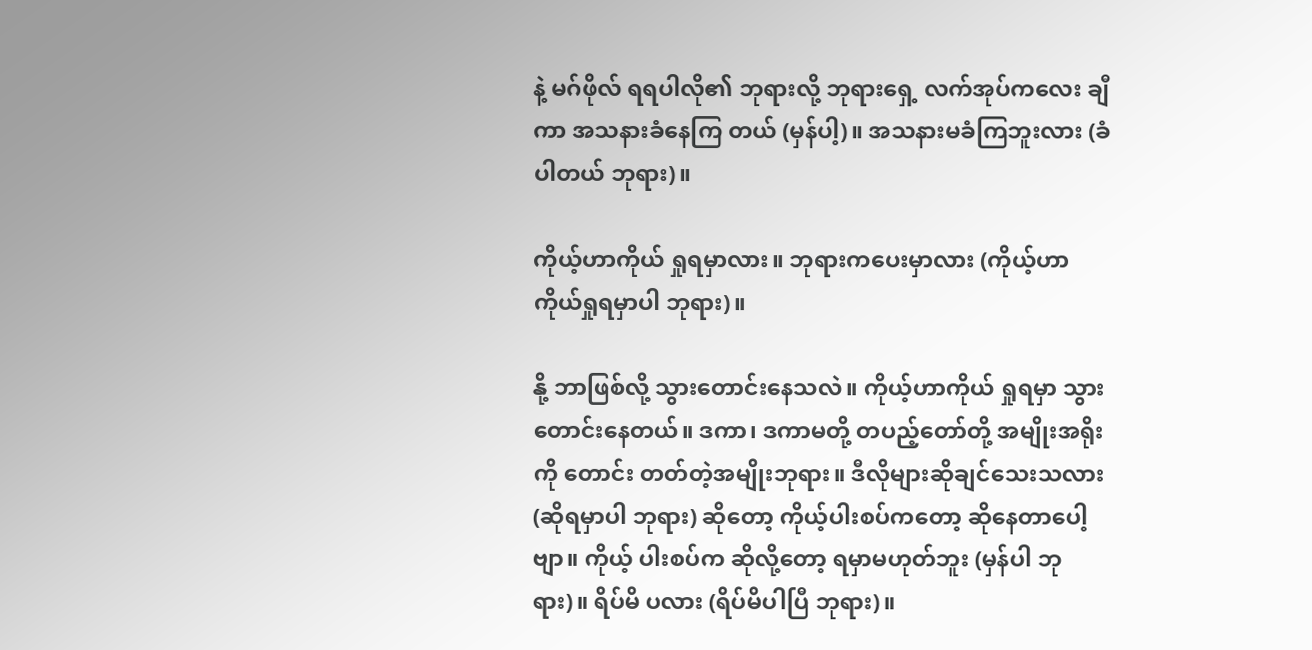နဲ့ မဂ်ဖိုလ် ရရပါလို၏ ဘုရားလို့ ဘုရားရှေ့ လက်အုပ်ကလေး ချီကာ အသနားခံနေကြ တယ် (မှန်ပါ့)။ အသနားမခံကြဘူးလား (ခံပါတယ် ဘုရား)။

ကိုယ့်ဟာကိုယ် ရှုရမှာလား။ ဘုရားကပေးမှာလား (ကိုယ့်ဟာကိုယ်ရှုရမှာပါ ဘုရား)။

နို့ ဘာဖြစ်လို့ သွားတောင်းနေသလဲ။ ကိုယ့်ဟာကိုယ် ရှုရမှာ သွားတောင်းနေတယ်။ ဒကာ၊ ဒကာမတို့ တပည့်တော်တို့ အမျိုးအရိုးကို တောင်း တတ်တဲ့အမျိုးဘုရား။ ဒီလိုများဆိုချင်သေးသလား (ဆိုရမှာပါ ဘုရား) ဆိုတော့ ကိုယ့်ပါးစပ်ကတော့ ဆိုနေတာပေါ့ဗျာ။ ကိုယ့် ပါးစပ်က ဆိုလို့တော့ ရမှာမဟုတ်ဘူး (မှန်ပါ ဘုရား)။ ရိပ်မိ ပလား (ရိပ်မိပါပြီ ဘုရား)။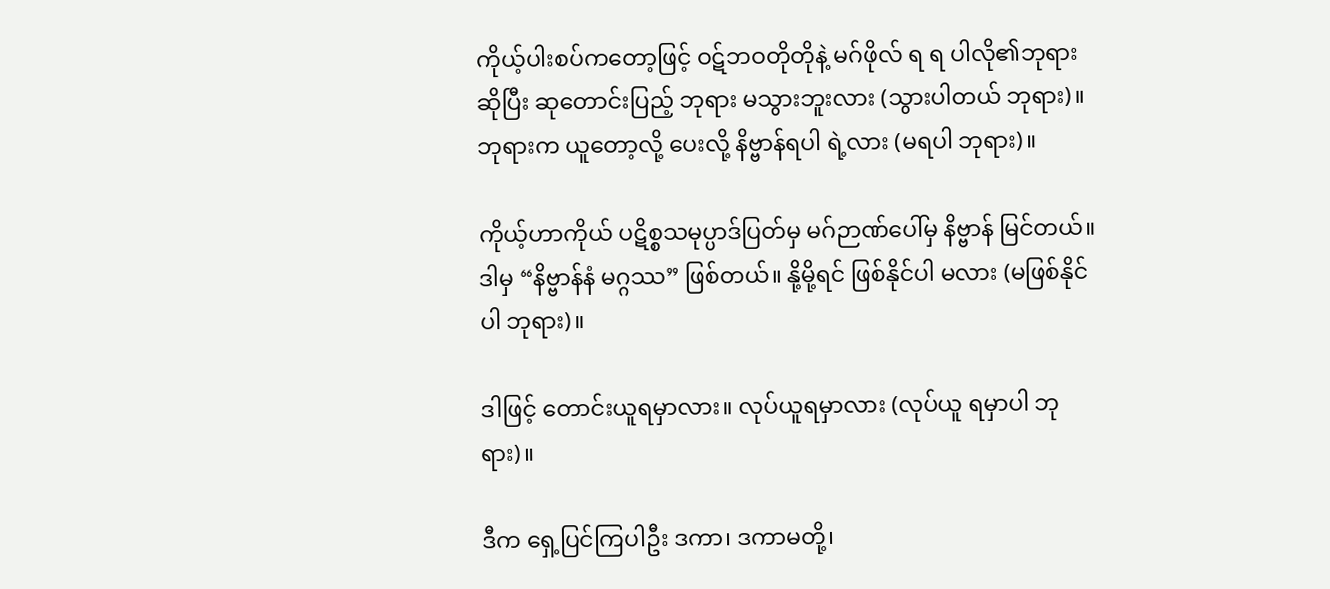ကိုယ့်ပါးစပ်ကတော့ဖြင့် ဝဋ်ဘဝတိုတိုနဲ့ မဂ်ဖိုလ် ရ ရ ပါလို၏ဘုရားဆိုပြီး ဆုတောင်းပြည့် ဘုရား မသွားဘူးလား (သွားပါတယ် ဘုရား)။ ဘုရားက ယူတော့လို့ ပေးလို့ နိဗ္ဗာန်ရပါ ရဲ့လား (မရပါ ဘုရား)။

ကိုယ့်ဟာကိုယ် ပဋိစ္စသမုပ္ပာဒ်ပြတ်မှ မဂ်ဉာဏ်ပေါ်မှ နိဗ္ဗာန် မြင်တယ်။ ဒါမှ “နိဗ္ဗာန်နံ မဂ္ဂဿ” ဖြစ်တယ်။ နို့မို့ရင် ဖြစ်နိုင်ပါ မလား (မဖြစ်နိုင်ပါ ဘုရား)။

ဒါဖြင့် တောင်းယူရမှာလား။ လုပ်ယူရမှာလား (လုပ်ယူ ရမှာပါ ဘုရား)။

ဒီက ရှေ့ပြင်ကြပါဦး ဒကာ၊ ဒကာမတို့၊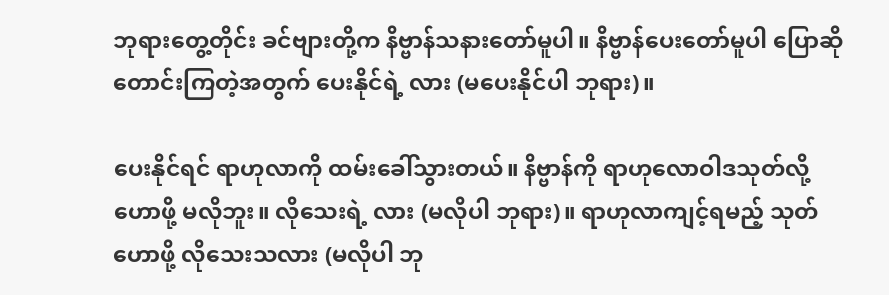ဘုရားတွေ့တိုင်း ခင်ဗျားတို့က နိဗ္ဗာန်သနားတော်မူပါ။ နိဗ္ဗာန်ပေးတော်မူပါ ပြောဆို တောင်းကြတဲ့အတွက် ပေးနိုင်ရဲ့ လား (မပေးနိုင်ပါ ဘုရား)။

ပေးနိုင်ရင် ရာဟုလာကို ထမ်းခေါ်သွားတယ်။ နိဗ္ဗာန်ကို ရာဟုလောဝါဒသုတ်လို့ ဟောဖို့ မလိုဘူး။ လိုသေးရဲ့ လား (မလိုပါ ဘုရား)။ ရာဟုလာကျင့်ရမည့် သုတ်ဟောဖို့ လိုသေးသလား (မလိုပါ ဘု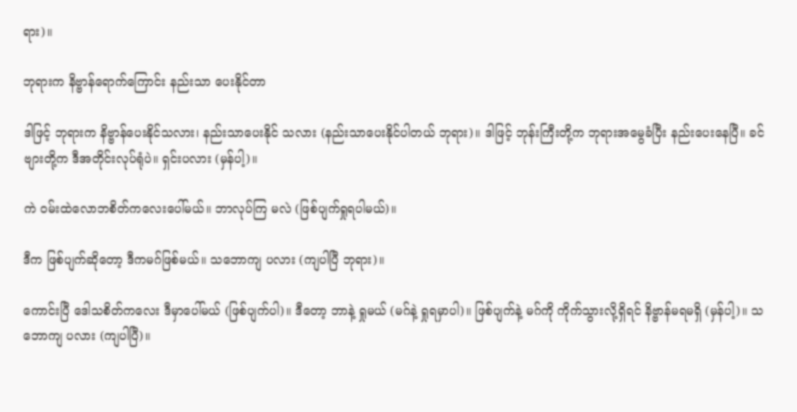ရား)။

ဘုရားက နိဗ္ဗာန်ရောက်ကြောင်း နည်းသာ ပေးနိုင်တာ

ဒါဖြင့် ဘုရားက နိဗ္ဗာန်ပေးနိုင်သလား၊ နည်းသာပေးနိုင် သလား (နည်းသာပေးနိုင်ပါတယ် ဘုရား)။ ဒါဖြင့် ဘုန်းကြီးတို့က ဘုရားအမွေခံပြီး နည်းပေးနေပြီ။ ခင်ဗျားတို့က ဒီအတိုင်းလုပ်ရုံပဲ။ ရှင်းပလား (မှန်ပါ့)။

ကဲ ဝမ်းထဲလောဘစိတ်ကလေးပေါ်မယ်။ ဘာလုပ်ကြ မလဲ (ဖြစ်ပျက်ရှုရပါမယ်)။

ဒီက ဖြစ်ပျက်ဆိုတော့ ဒီကမဂ်ဖြစ်မယ်။ သဘောကျ ပလား (ကျပါပြီ ဘုရား)။

ကောင်းပြီ ဒေါသစိတ်ကလေး ဒီမှာပေါ်မယ် (ဖြစ်ပျက်ပါ)။ ဒီတော့ ဘာနဲ့ ရှုမယ် (မဂ်နဲ့ ရှုရမှာပါ)။ ဖြစ်ပျက်နဲ့ မဂ်ကို ကိုက်သွားလို့ရှိရင် နိဗ္ဗာန်မရမရှိ (မှန်ပါ့)။ သဘောကျ ပလား (ကျပါပြီ)။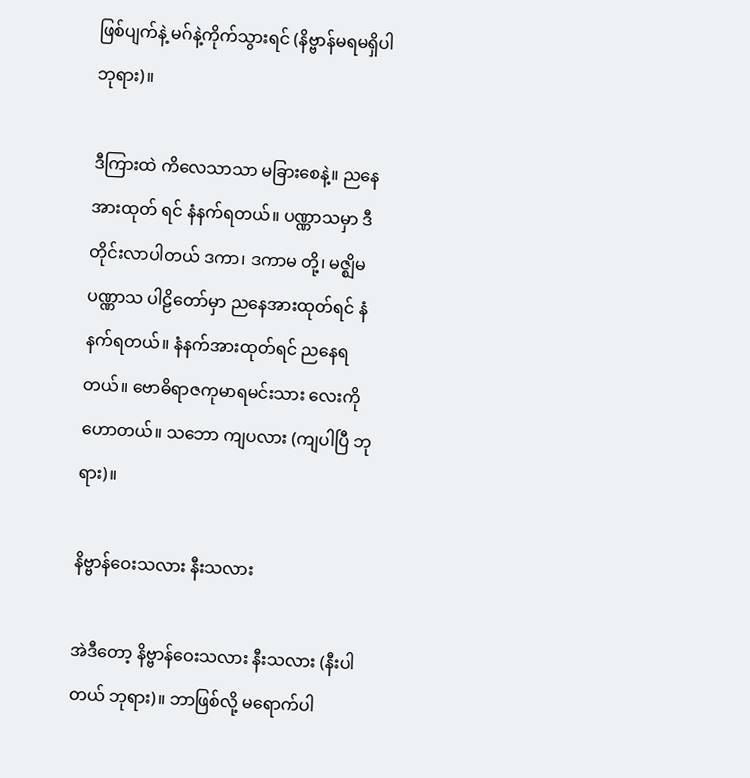ဖြစ်ပျက်နဲ့ မဂ်နဲ့ကိုက်သွားရင် (နိဗ္ဗာန်မရမရှိပါ ဘုရား)။

ဒီကြားထဲ ကိလေသာသာ မခြားစေနဲ့။ ညနေ အားထုတ် ရင် နံနက်ရတယ်။ ပဏ္ဏာသမှာ ဒီတိုင်းလာပါတယ် ဒကာ၊ ဒကာမ တို့၊ မဇ္ဈိမပဏ္ဏာသ ပါဠိတော်မှာ ညနေအားထုတ်ရင် နံနက်ရတယ်။ နံနက်အားထုတ်ရင် ညနေရတယ်။ ဗောဓိရာဇကုမာရမင်းသား လေးကို ဟောတယ်။ သဘော ကျပလား (ကျပါပြီ ဘုရား)။

နိဗ္ဗာန်ဝေးသလား နီးသလား

အဲဒီတော့ နိဗ္ဗာန်ဝေးသလား နီးသလား (နီးပါတယ် ဘုရား)။ ဘာဖြစ်လို့ မရောက်ပါ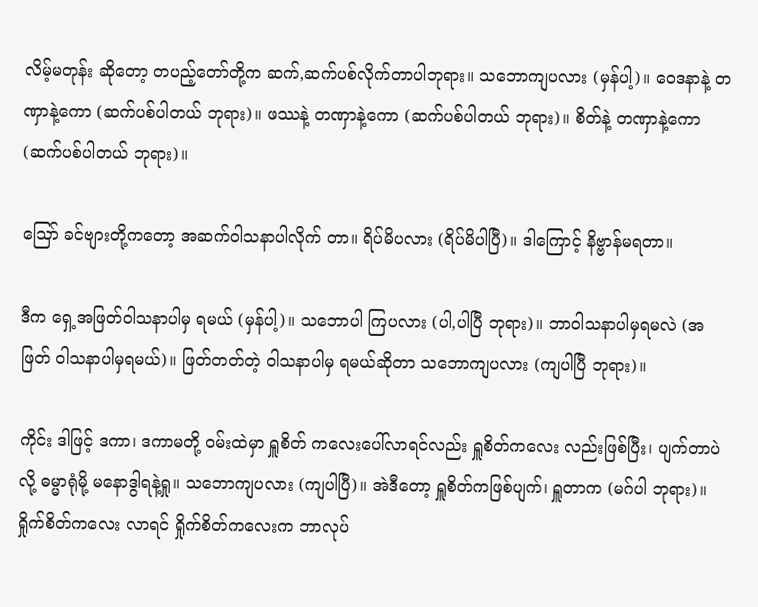လိမ့်မတုန်း ဆိုတော့ တပည့်တော်တို့က ဆက်,ဆက်ပစ်လိုက်တာပါဘုရား။ သဘောကျပလား (မှန်ပါ့)။ ဝေဒနာနဲ့ တဏှာနဲ့ကော (ဆက်ပစ်ပါတယ် ဘုရား)။ ဖဿနဲ့ တဏှာနဲ့ကော (ဆက်ပစ်ပါတယ် ဘုရား)။ စိတ်နဲ့ တဏှာနဲ့ကော (ဆက်ပစ်ပါတယ် ဘုရား)။

ဪ ခင်ဗျားတို့ကတော့ အဆက်ဝါသနာပါလိုက် တာ။ ရိပ်မိပလား (ရိပ်မိပါပြီ)။ ဒါကြောင့် နိဗ္ဗာန်မရတာ။

ဒီက ရှေ့အဖြတ်ဝါသနာပါမှ ရမယ် (မှန်ပါ့)။ သဘောပါ ကြပလား (ပါ,ပါပြီ ဘုရား)။ ဘာဝါသနာပါမှရမလဲ (အဖြတ် ဝါသနာပါမှရမယ်)။ ဖြတ်တတ်တဲ့ ဝါသနာပါမှ ရမယ်ဆိုတာ သဘောကျပလား (ကျပါပြီ ဘုရား)။

ကိုင်း ဒါဖြင့် ဒကာ၊ ဒကာမတို့ ဝမ်းထဲမှာ ရှူစိတ် ကလေးပေါ်လာရင်လည်း ရှူစိတ်ကလေး လည်းဖြစ်ပြီး၊ ပျက်တာပဲလို့ ဓမ္မာရုံမို့ မနောဒွါရနဲ့ရှု။ သဘောကျပလား (ကျပါပြီ)။ အဲဒီတော့ ရှူစိတ်ကဖြစ်ပျက်၊ ရှူတာက (မဂ်ပါ ဘုရား)။ ရှိုက်စိတ်ကလေး လာရင် ရှိုက်စိတ်ကလေးက ဘာလုပ်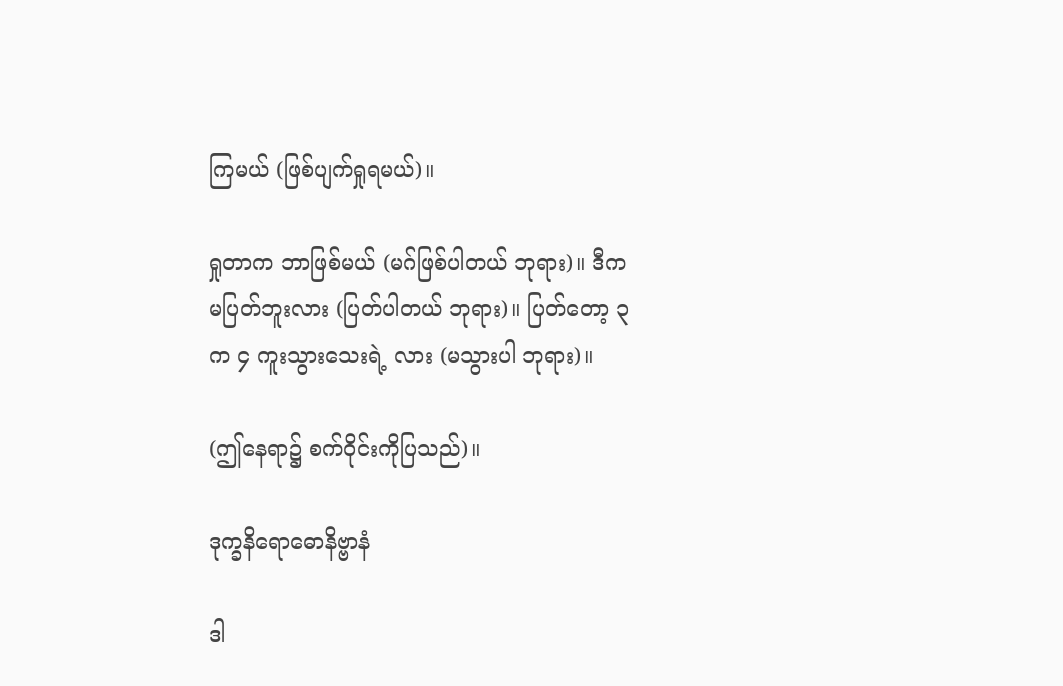ကြမယ် (ဖြစ်ပျက်ရှုရမယ်)။

ရှုတာက ဘာဖြစ်မယ် (မဂ်ဖြစ်ပါတယ် ဘုရား)။ ဒီက မပြတ်ဘူးလား (ပြတ်ပါတယ် ဘုရား)။ ပြတ်တော့ ၃ က ၄ ကူးသွားသေးရဲ့ လား (မသွားပါ ဘုရား)။

(ဤနေရာ၌ စက်ဝိုင်းကိုပြသည်)။

ဒုက္ခနိရောဓောနိဗ္ဗာနံ

ဒါ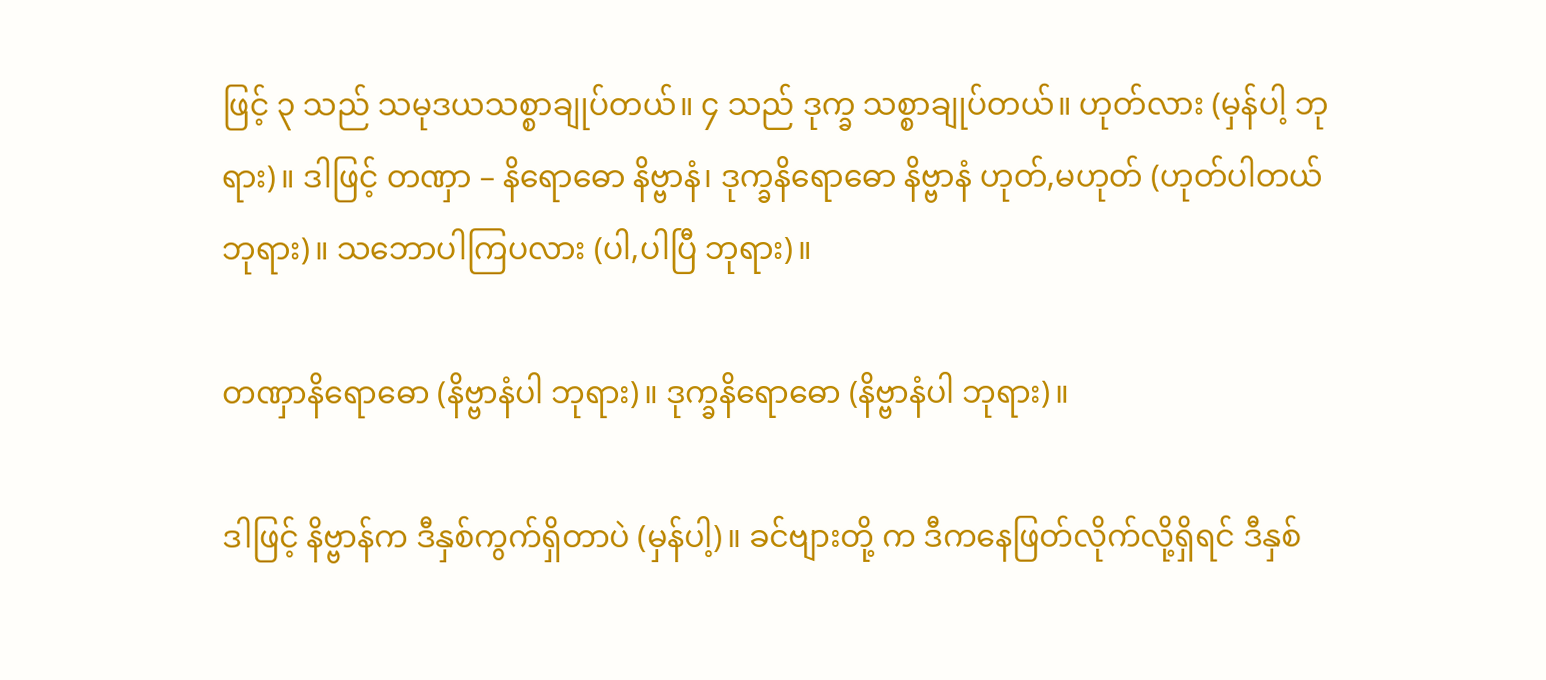ဖြင့် ၃ သည် သမုဒယသစ္စာချုပ်တယ်။ ၄ သည် ဒုက္ခ သစ္စာချုပ်တယ်။ ဟုတ်လား (မှန်ပါ့ ဘုရား)။ ဒါဖြင့် တဏှာ – နိရောဓော နိဗ္ဗာနံ၊ ဒုက္ခနိရောဓော နိဗ္ဗာနံ ဟုတ်,မဟုတ် (ဟုတ်ပါတယ် ဘုရား)။ သဘောပါကြပလား (ပါ,ပါပြီ ဘုရား)။

တဏှာနိရောဓော (နိဗ္ဗာနံပါ ဘုရား)။ ဒုက္ခနိရောဓော (နိဗ္ဗာနံပါ ဘုရား)။

ဒါဖြင့် နိဗ္ဗာန်က ဒီနှစ်ကွက်ရှိတာပဲ (မှန်ပါ့)။ ခင်ဗျားတို့ က ဒီကနေဖြတ်လိုက်လို့ရှိရင် ဒီနှစ်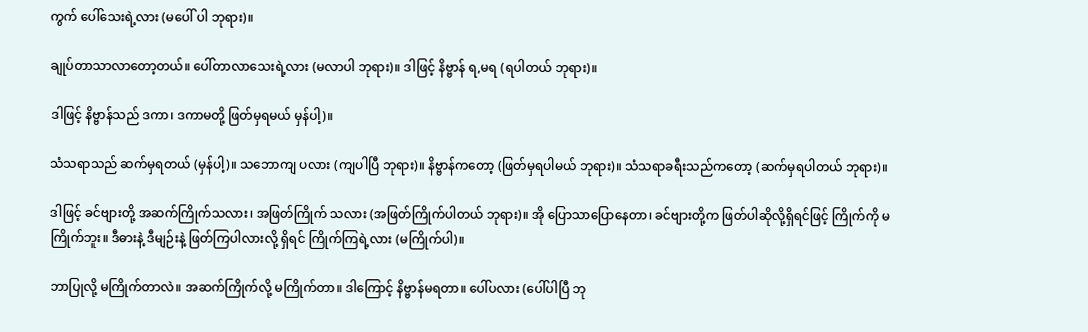ကွက် ပေါ်သေးရဲ့လား (မပေါ် ပါ ဘုရား)။

ချုပ်တာသာလာတော့တယ်။ ပေါ်တာလာသေးရဲ့လား (မလာပါ ဘုရား)။ ဒါဖြင့် နိဗ္ဗာန် ရ,မရ (ရပါတယ် ဘုရား)။

ဒါဖြင့် နိဗ္ဗာန်သည် ဒကာ၊ ဒကာမတို့ ဖြတ်မှရမယ် မှန်ပါ့)။

သံသရာသည် ဆက်မှရတယ် (မှန်ပါ့)။ သဘောကျ ပလား (ကျပါပြီ ဘုရား)။ နိဗ္ဗာန်ကတော့ (ဖြတ်မှရပါမယ် ဘုရား)။ သံသရာခရီးသည်ကတော့ (ဆက်မှရပါတယ် ဘုရား)။

ဒါဖြင့် ခင်ဗျားတို့ အဆက်ကြိုက်သလား၊ အဖြတ်ကြိုက် သလား (အဖြတ်ကြိုက်ပါတယ် ဘုရား)။ အို ပြောသာပြောနေတာ၊ ခင်ဗျားတို့က ဖြတ်ပါဆိုလို့ရှိရင်ဖြင့် ကြိုက်ကို မကြိုက်ဘူး။ ဒီဓားနဲ့ ဒီမျဉ်းနဲ့ ဖြတ်ကြပါလားလို့ ရှိရင် ကြိုက်ကြရဲ့လား (မကြိုက်ပါ)။

ဘာပြုလို့ မကြိုက်တာလဲ။ အဆက်ကြိုက်လို့ မကြိုက်တာ။ ဒါကြောင့် နိဗ္ဗာန်မရတာ။ ပေါ်ပလား (ပေါ်ပါပြီ ဘု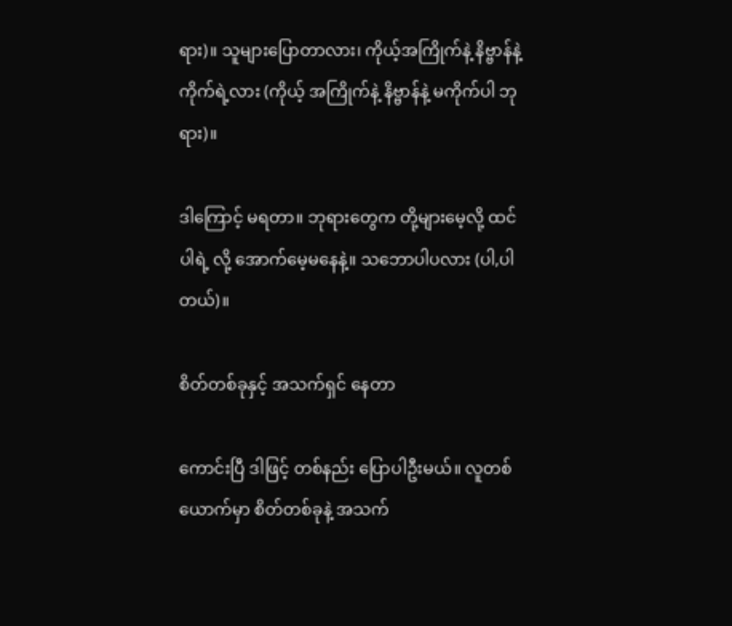ရား)။ သူများပြောတာလား၊ ကိုယ့်အကြိုက်နဲ့ နိဗ္ဗာန်နဲ့ ကိုက်ရဲ့လား (ကိုယ့် အကြိုက်နဲ့ နိဗ္ဗာန်နဲ့ မကိုက်ပါ ဘုရား)။

ဒါကြောင့် မရတာ။ ဘုရားတွေက တို့များမေ့လို့ ထင်ပါရဲ့ လို့ အောက်မေ့မနေနဲ့။ သဘောပါပလား (ပါ,ပါတယ်)။

စိတ်တစ်ခုနှင့် အသက်ရှင် နေတာ

ကောင်းပြီ ဒါဖြင့် တစ်နည်း ပြောပါဦးမယ်။ လူတစ် ယောက်မှာ စိတ်တစ်ခုနဲ့ အသက်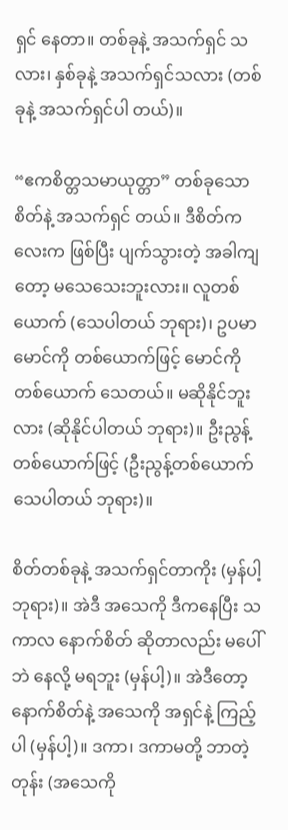ရှင် နေတာ။ တစ်ခုနဲ့ အသက်ရှင် သလား၊ နှစ်ခုနဲ့ အသက်ရှင်သလား (တစ်ခုနဲ့ အသက်ရှင်ပါ တယ်)။

“ဧကစိတ္တသမာယုတ္တာ” တစ်ခုသော စိတ်နဲ့ အသက်ရှင် တယ်။ ဒီစိတ်ကလေးက ဖြစ်ပြီး ပျက်သွားတဲ့ အခါကျတော့ မသေသေးဘူးလား။ လူတစ်ယောက် (သေပါတယ် ဘုရား)၊ ဥပမာ မောင်ကို တစ်ယောက်ဖြင့် မောင်ကိုတစ်ယောက် သေတယ်။ မဆိုနိုင်ဘူးလား (ဆိုနိုင်ပါတယ် ဘုရား)။ ဦးညွန့် တစ်ယောက်ဖြင့် (ဦးညွန့်တစ်ယောက် သေပါတယ် ဘုရား)။

စိတ်တစ်ခုနဲ့ အသက်ရှင်တာကိုး (မှန်ပါ့ ဘုရား)။ အဲဒီ အသေကို ဒီကနေပြီး သကာလ နောက်စိတ် ဆိုတာလည်း မပေါ်ဘဲ နေလို့ မရဘူး (မှန်ပါ့)။ အဲဒီတော့ နောက်စိတ်နဲ့ အသေကို အရှင်နဲ့ ကြည့်ပါ (မှန်ပါ့)။ ဒကာ၊ ဒကာမတို့ ဘာတဲ့တုန်း (အသေကို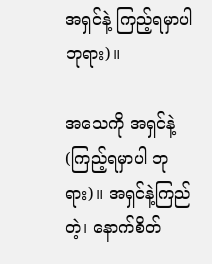အရှင်နဲ့ ကြည့်ရမှာပါ ဘုရား)။

အသေကို အရှင်နဲ့ (ကြည့်ရမှာပါ ဘုရား)။ အရှင်နဲ့ကြည်တဲ့၊ နောက်စိတ်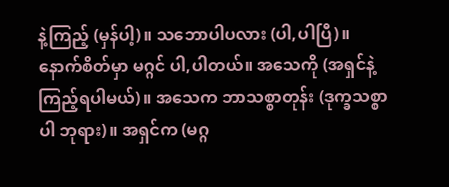နဲ့ကြည့် (မှန်ပါ့)။ သဘောပါပလား (ပါ,ပါပြီ)။ နောက်စိတ်မှာ မဂ္ဂင် ပါ,ပါတယ်။ အသေကို (အရှင်နဲ့ကြည့်ရပါမယ်)။ အသေက ဘာသစ္စာတုန်း (ဒုက္ခသစ္စာပါ ဘုရား)။ အရှင်က (မဂ္ဂ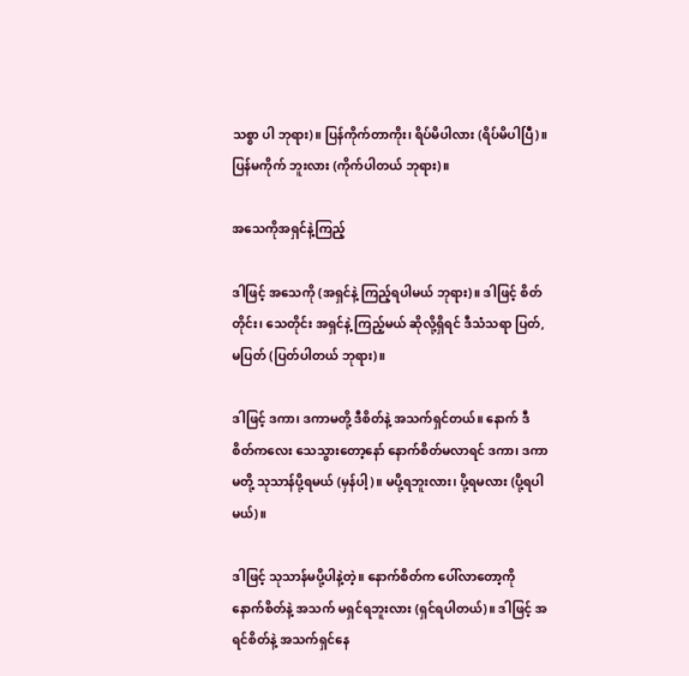သစ္စာ ပါ ဘုရား)။ ပြန်ကိုက်တာကိုး၊ ရိပ်မိပါလား (ရိပ်မိပါပြီ)။ ပြန်မကိုက် ဘူးလား (ကိုက်ပါတယ် ဘုရား)။

အသေကိုအရှင်နဲ့ကြည့်

ဒါဖြင့် အသေကို (အရှင်နဲ့ ကြည့်ရပါမယ် ဘုရား)။ ဒါဖြင့် စိတ်တိုင်း၊ သေတိုင်း အရှင်နဲ့ ကြည့်မယ် ဆိုလို့ရှိရင် ဒီသံသရာ ပြတ်,မပြတ် (ပြတ်ပါတယ် ဘုရား)။

ဒါဖြင့် ဒကာ၊ ဒကာမတို့ ဒီစိတ်နဲ့ အသက်ရှင်တယ်။ နောက် ဒီစိတ်ကလေး သေသွားတော့နော် နောက်စိတ်မလာရင် ဒကာ၊ ဒကာမတို့ သုသာန်ပို့ရမယ် (မှန်ပါ့)။ မပို့ရဘူးလား၊ ပို့ရမလား (ပို့ရပါမယ်)။

ဒါဖြင့် သုသာန်မပို့ပါနဲ့တဲ့။ နောက်စိတ်က ပေါ်လာတော့ကို နောက်စိတ်နဲ့ အသက် မရှင်ရဘူးလား (ရှင်ရပါတယ်)။ ဒါဖြင့် အရင်စိတ်နဲ့ အသက်ရှင်နေ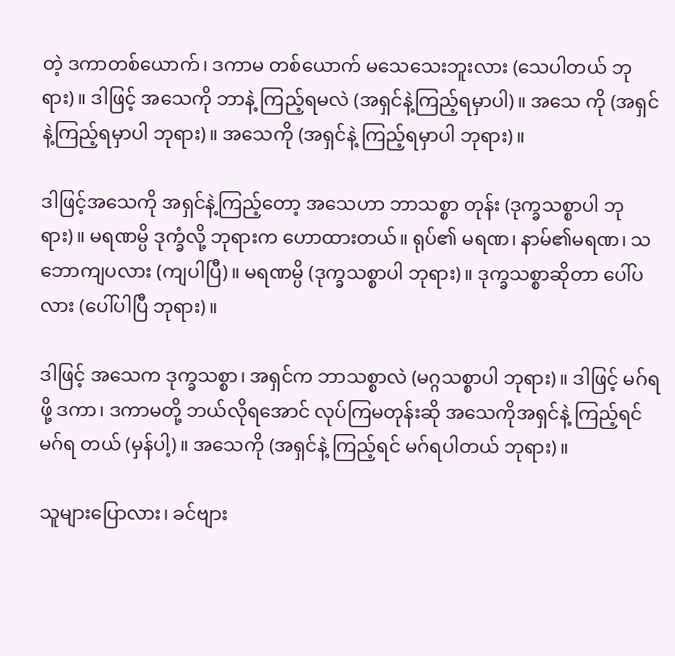တဲ့ ဒကာတစ်ယောက်၊ ဒကာမ တစ်ယောက် မသေသေးဘူးလား (သေပါတယ် ဘုရား)။ ဒါဖြင့် အသေကို ဘာနဲ့ ကြည့်ရမလဲ (အရှင်နဲ့ကြည့်ရမှာပါ)။ အသေ ကို (အရှင်နဲ့ကြည့်ရမှာပါ ဘုရား)။ အသေကို (အရှင်နဲ့ ကြည့်ရမှာပါ ဘုရား)။

ဒါဖြင့်အသေကို အရှင်နဲ့ကြည့်တော့ အသေဟာ ဘာသစ္စာ တုန်း (ဒုက္ခသစ္စာပါ ဘုရား)။ မရဏမ္ပိ ဒုက္ခံလို့ ဘုရားက ဟောထားတယ်။ ရုပ်၏ မရဏ၊ နာမ်၏မရဏ၊ သဘောကျပလား (ကျပါပြီ)။ မရဏမ္ပိ (ဒုက္ခသစ္စာပါ ဘုရား)။ ဒုက္ခသစ္စာဆိုတာ ပေါ်ပလား (ပေါ်ပါပြီ ဘုရား)။

ဒါဖြင့် အသေက ဒုက္ခသစ္စာ၊ အရှင်က ဘာသစ္စာလဲ (မဂ္ဂသစ္စာပါ ဘုရား)။ ဒါဖြင့် မဂ်ရဖို့ ဒကာ၊ ဒကာမတို့ ဘယ်လိုရအောင် လုပ်ကြမတုန်းဆို အသေကိုအရှင်နဲ့ ကြည့်ရင် မဂ်ရ တယ် (မှန်ပါ့)။ အသေကို (အရှင်နဲ့ ကြည့်ရင် မဂ်ရပါတယ် ဘုရား)။

သူများပြောလား၊ ခင်ဗျား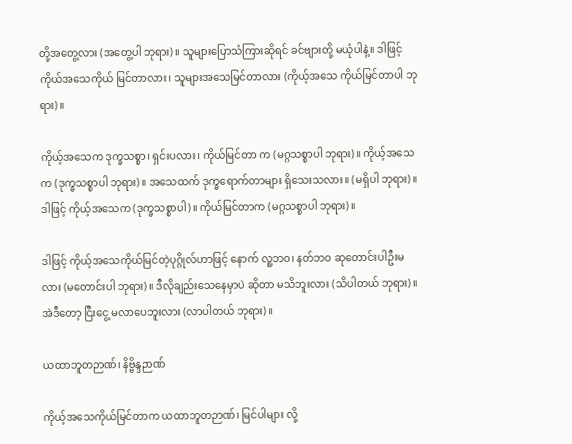တို့အတွေ့လား (အတွေ့ပါ ဘုရား)။ သူများပြောသံကြားဆိုရင် ခင်ဗျားတို့ မယုံပါနဲ့။ ဒါဖြင့် ကိုယ်အသေကိုယ် မြင်တာလား၊ သူများအသေမြင်တာလား (ကိုယ့်အသေ ကိုယ်မြင်တာပါ ဘုရား)။

ကိုယ့်အသေက ဒုက္ခသစ္စာ၊ ရှင်းပလား၊ ကိုယ်မြင်တာ က (မဂ္ဂသစ္စာပါ ဘုရား)။ ကိုယ့်အသေက (ဒုက္ခသစ္စာပါ ဘုရား)။ အသေထက် ဒုက္ခရောက်တာများ ရှိသေးသလား။ (မရှိပါ ဘုရား)။ ဒါဖြင့် ကိုယ့်အသေက (ဒုက္ခသစ္စာပါ)။ ကိုယ်မြင်တာက (မဂ္ဂသစ္စာပါ ဘုရား)။

ဒါဖြင့် ကိုယ့်အသေကိုယ်မြင်တဲ့ပုဂ္ဂိုလ်ဟာဖြင့် နောက် လူ့ဘဝ၊ နတ်ဘဝ ဆုတောင်းပါဦးမလား (မတောင်းပါ ဘုရား)။ ဒီလိုချည်းသေနေမှာပဲ ဆိုတာ မသိဘူးလား (သိပါတယ် ဘုရား)။ အဲဒီတော့ ငြီးငွေ့ မလာပေဘူးလား (လာပါတယ် ဘုရား)။

ယထာဘူတဉာဏ်၊ နိဗ္ဗိန္ဒဉာဏ်

ကိုယ့်အသေကိုယ်မြင်တာက ယထာဘူတဉာဏ်၊ မြင်ပါများ လို့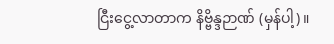ငြီးငွေ့လာတာက နိဗ္ဗိန္ဒဉာဏ် (မှန်ပါ့)။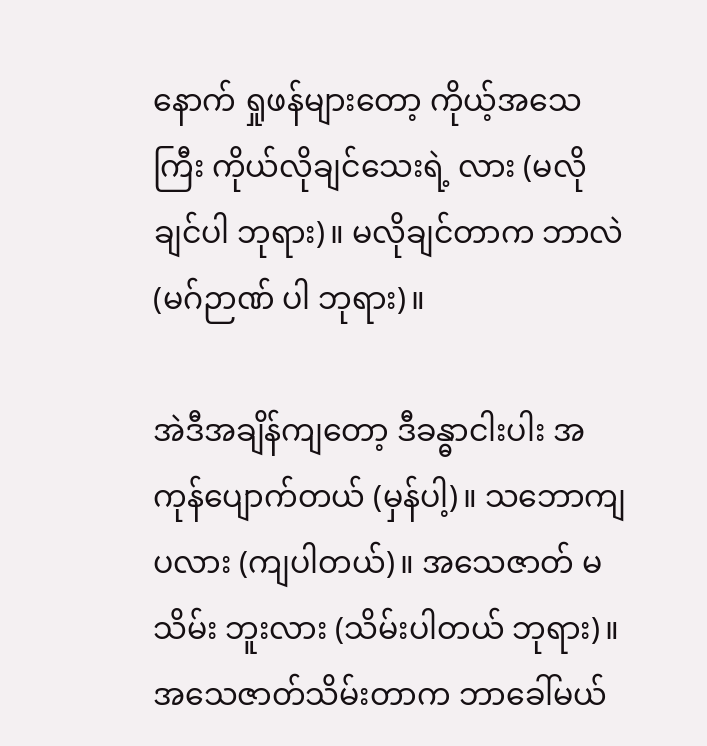နောက် ရှုဖန်များတော့ ကိုယ့်အသေကြီး ကိုယ်လိုချင်သေးရဲ့ လား (မလိုချင်ပါ ဘုရား)။ မလိုချင်တာက ဘာလဲ (မဂ်ဉာဏ် ပါ ဘုရား)။

အဲဒီအချိန်ကျတော့ ဒီခန္ဓာငါးပါး အကုန်ပျောက်တယ် (မှန်ပါ့)။ သဘောကျပလား (ကျပါတယ်)။ အသေဇာတ် မသိမ်း ဘူးလား (သိမ်းပါတယ် ဘုရား)။ အသေဇာတ်သိမ်းတာက ဘာခေါ်မယ်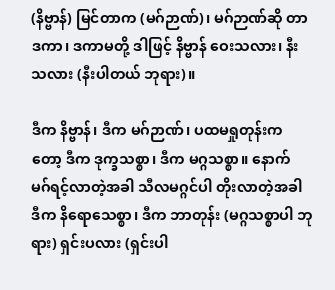(နိဗ္ဗာန်) မြင်တာက (မဂ်ဉာဏ်)၊ မဂ်ဉာဏ်ဆို တာ ဒကာ၊ ဒကာမတို့ ဒါဖြင့် နိဗ္ဗာန် ဝေးသလား၊ နီးသလား (နီးပါတယ် ဘုရား)။

ဒီက နိဗ္ဗာန်၊ ဒီက မဂ်ဉာဏ်၊ ပထမရှုတုန်းက တော့ ဒီက ဒုက္ခသစ္စာ၊ ဒီက မဂ္ဂသစ္စာ။ နောက် မဂ်ရင့်လာတဲ့အခါ သီလမဂ္ဂင်ပါ တိုးလာတဲ့အခါ ဒီက နိရောသေစ္စာ၊ ဒီက ဘာတုန်း (မဂ္ဂသစ္စာပါ ဘုရား) ရှင်းပလား (ရှင်းပါ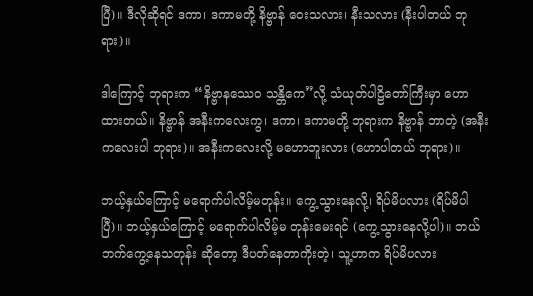ပြီ)။ ဒီလိုဆိုရင် ဒကာ၊ ဒကာမတို့ နိဗ္ဗာန် ဝေးသလား၊ နီးသလား (နီးပါတယ် ဘုရား)။

ဒါကြောင့် ဘုရားက “နိဗ္ဗာနဿေဝ သန္တိကေ”လို့ သံယုတ်ပါဠိတော်ကြီးမှာ ဟောထားတယ်။ နိဗ္ဗာန် အနီးကလေးကွ၊ ဒကာ၊ ဒကာမတို့ ဘုရားက နိဗ္ဗာန် ဘာတဲ့ (အနီးကလေးပါ ဘုရား)။ အနီးကလေးလို့ မဟောဘူးလား (ဟောပါတယ် ဘုရား)။

ဘယ့်နှယ်ကြောင့် မရောက်ပါလိမ့်မတုန်း။ ကွေ့သွားနေလို့၊ ရိပ်မိပလား (ရိပ်မိပါပြီ)။ ဘယ့်နှယ်ကြောင့် မရောက်ပါလိမ့်မ တုန်းမေးရင် (ကွေ့သွားနေလို့ပါ)။ ဘယ်ဘက်ကွေ့နေသတုန်း ဆိုတော့ ဒီပတ်နေတာကိုးတဲ့၊ သူ့ဟာက ရိပ်မိပလား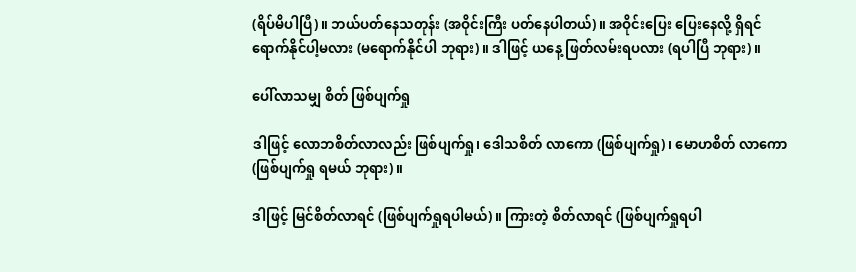(ရိပ်မိပါပြီ)။ ဘယ်ပတ်နေသတုန်း (အဝိုင်းကြီး ပတ်နေပါတယ်)။ အဝိုင်းပြေး ပြေးနေလို့ ရှိရင် ရောက်နိုင်ပါ့မလား (မရောက်နိုင်ပါ ဘုရား)။ ဒါဖြင့် ယနေ့ ဖြတ်လမ်းရပလား (ရပါပြီ ဘုရား)။

ပေါ်လာသမျှ စိတ် ဖြစ်ပျက်ရှု

ဒါဖြင့် လောဘစိတ်လာလည်း ဖြစ်ပျက်ရှု၊ ဒေါသစိတ် လာကော (ဖြစ်ပျက်ရှု)၊ မောဟစိတ် လာကော (ဖြစ်ပျက်ရှု ရမယ် ဘုရား)။

ဒါဖြင့် မြင်စိတ်လာရင် (ဖြစ်ပျက်ရှုရပါမယ်)။ ကြားတဲ့ စိတ်လာရင် (ဖြစ်ပျက်ရှုရပါ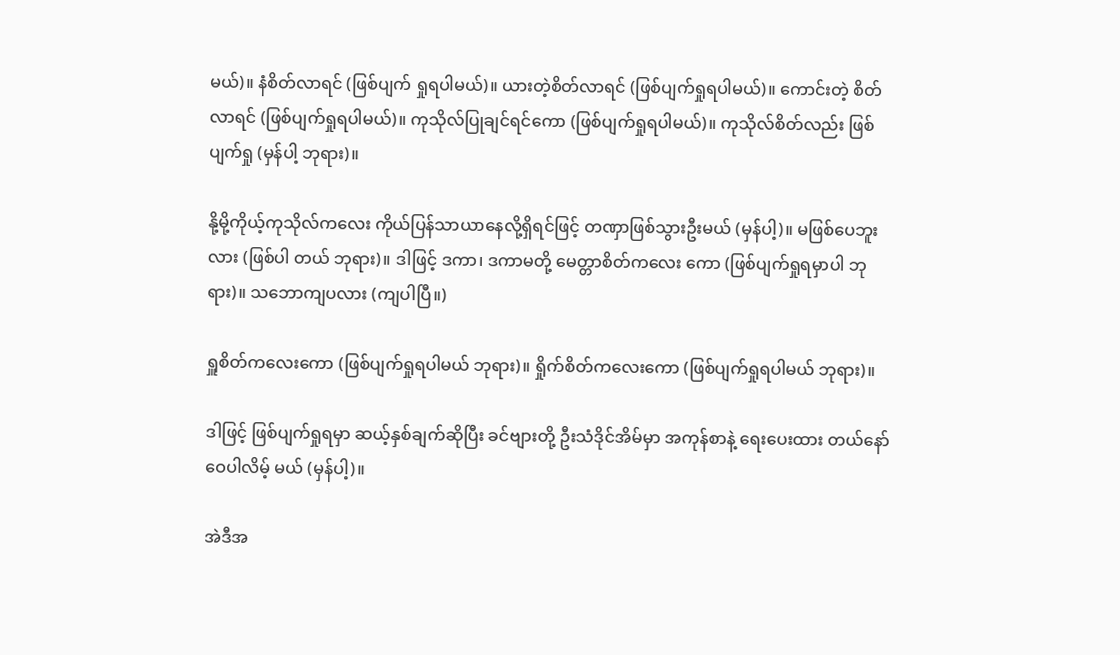မယ်)။ နံစိတ်လာရင် (ဖြစ်ပျက် ရှုရပါမယ်)။ ယားတဲ့စိတ်လာရင် (ဖြစ်ပျက်ရှုရပါမယ်)။ ကောင်းတဲ့ စိတ်လာရင် (ဖြစ်ပျက်ရှုရပါမယ်)။ ကုသိုလ်ပြုချင်ရင်ကော (ဖြစ်ပျက်ရှုရပါမယ်)။ ကုသိုလ်စိတ်လည်း ဖြစ်ပျက်ရှု (မှန်ပါ့ ဘုရား)။

နို့မို့ကိုယ့်ကုသိုလ်ကလေး ကိုယ်ပြန်သာယာနေလို့ရှိရင်ဖြင့် တဏှာဖြစ်သွားဦးမယ် (မှန်ပါ့)။ မဖြစ်ပေဘူးလား (ဖြစ်ပါ တယ် ဘုရား)။ ဒါဖြင့် ဒကာ၊ ဒကာမတို့ မေတ္တာစိတ်ကလေး ကော (ဖြစ်ပျက်ရှုရမှာပါ ဘုရား)။ သဘောကျပလား (ကျပါပြီ။)

ရှူစိတ်ကလေးကော (ဖြစ်ပျက်ရှုရပါမယ် ဘုရား)။ ရှိုက်စိတ်ကလေးကော (ဖြစ်ပျက်ရှုရပါမယ် ဘုရား)။

ဒါဖြင့် ဖြစ်ပျက်ရှုရမှာ ဆယ့်နှစ်ချက်ဆိုပြီး ခင်ဗျားတို့ ဦးသံဒိုင်အိမ်မှာ အကုန်စာနဲ့ ရေးပေးထား တယ်နော် ဝေပါလိမ့် မယ် (မှန်ပါ့)။

အဲဒီအ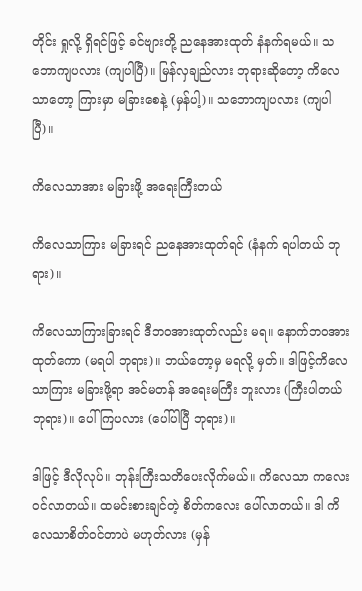တိုင်း ရှုလို့ ရှိရင်ဖြင့် ခင်ဗျားတို့ ညနေအားထုတ် နံနက်ရမယ်။ သဘောကျပလား (ကျပါပြီ)။ မြန်လှချည်လား ဘုရားဆိုတော့ ကိလေသာတော့ ကြားမှာ မခြားစေနဲ့ (မှန်ပါ့)။ သဘောကျပလား (ကျပါပြီ)။

ကိလေသာအား မခြားဖို့ အရေးကြီးတယ်

ကိလေသာကြား မခြားရင် ညနေအားထုတ်ရင် (နံနက် ရပါတယ် ဘုရား)။

ကိလေသာကြားခြားရင် ဒီဘဝအားထုတ်လည်း မရ။ နောက်ဘဝအားထုတ်ကော (မရပါ ဘုရား)။ ဘယ်တော့မှ မရလို့ မှတ်။ ဒါဖြင့်ကိလေသာကြား မခြားဖို့ရာ အင်မတန် အရေးမကြီး ဘူးလား (ကြီးပါတယ် ဘုရား)။ ပေါ်ကြပလား (ပေါ်ပါပြီ ဘုရား)။

ဒါဖြင့် ဒီလိုလုပ်။ ဘုန်းကြီးသတိပေးလိုက်မယ်။ ကိလေသာ ကလေး ဝင်လာတယ်။ ထမင်းစားချင်တဲ့ စိတ်ကလေး ပေါ်လာတယ်။ ဒါ ကိလေသာစိတ်ဝင်တာပဲ မဟုတ်လား (မှန်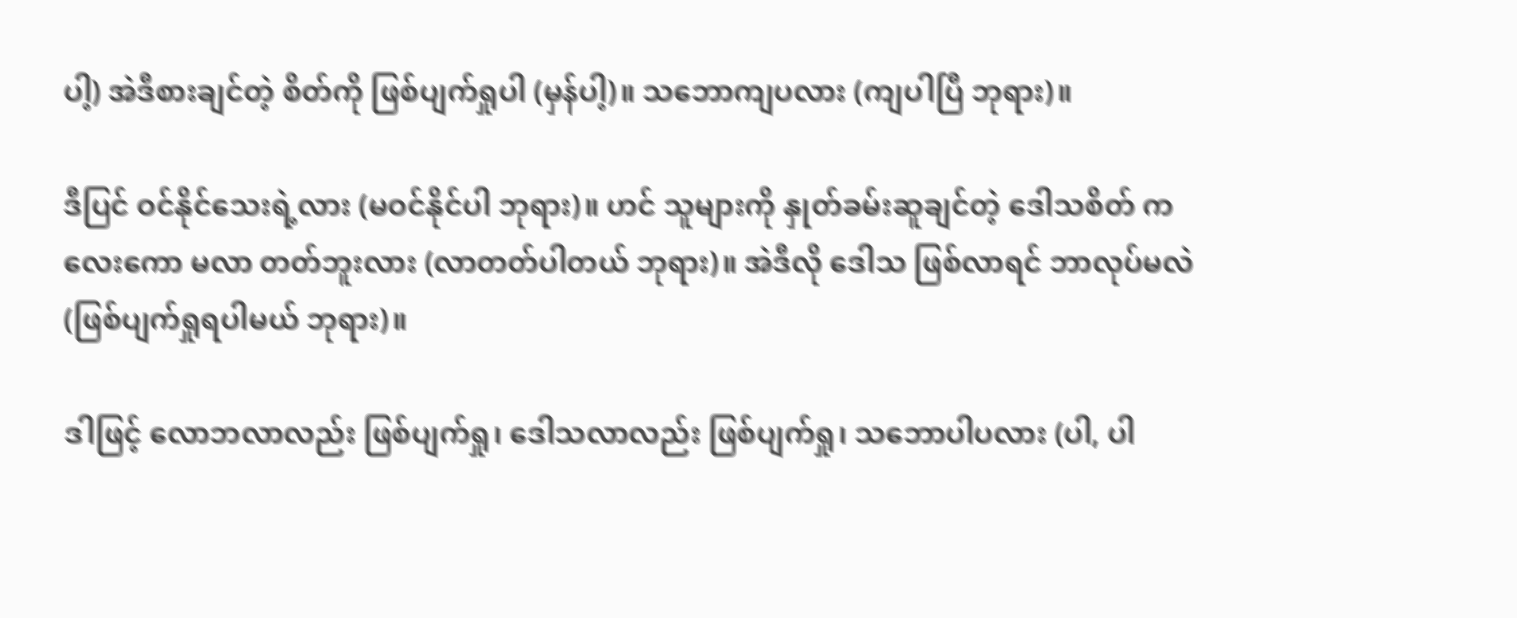ပါ့) အဲဒီစားချင်တဲ့ စိတ်ကို ဖြစ်ပျက်ရှုပါ (မှန်ပါ့)။ သဘောကျပလား (ကျပါပြီ ဘုရား)။

ဒီပြင် ဝင်နိုင်သေးရဲ့လား (မဝင်နိုင်ပါ ဘုရား)။ ဟင် သူများကို နှုတ်ခမ်းဆူချင်တဲ့ ဒေါသစိတ် ကလေးကော မလာ တတ်ဘူးလား (လာတတ်ပါတယ် ဘုရား)။ အဲဒီလို ဒေါသ ဖြစ်လာရင် ဘာလုပ်မလဲ (ဖြစ်ပျက်ရှုရပါမယ် ဘုရား)။

ဒါဖြင့် လောဘလာလည်း ဖြစ်ပျက်ရှု၊ ဒေါသလာလည်း ဖြစ်ပျက်ရှု၊ သဘောပါပလား (ပါ, ပါ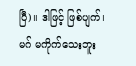ပြီ)။ ဒါဖြင့် ဖြစ်ပျက်၊ မဂ် မကိုက်သေးဘူး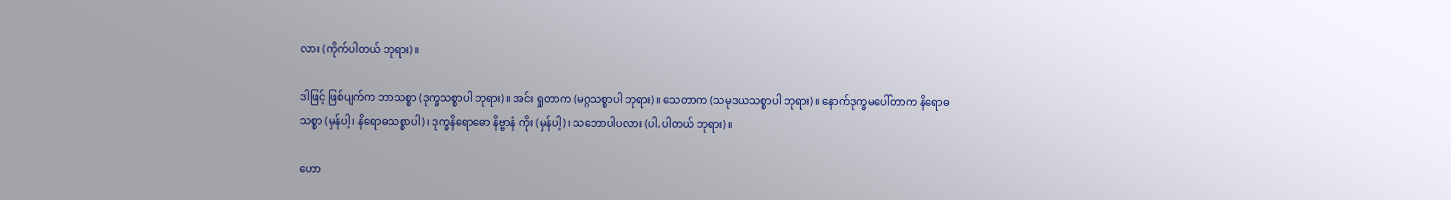လား (ကိုက်ပါတယ် ဘုရား)။

ဒါဖြင့် ဖြစ်ပျက်က ဘာသစ္စာ (ဒုက္ခသစ္စာပါ ဘုရား)။ အင်း ရှုတာက (မဂ္ဂသစ္စာပါ ဘုရား)။ သေတာက (သမုဒယသစ္စာပါ ဘုရား)။ နောက်ဒုက္ခမပေါ်တာက နိရောဓ သစ္စာ (မှန်ပါ့၊ နိရောဓသစ္စာပါ)၊ ဒုက္ခနိရောဓော နိဗ္ဗာနံ ကိုး (မှန်ပါ့)၊ သဘောပါပလား (ပါ,ပါတယ် ဘုရား)။

ဟော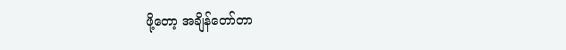ဖို့တော့ အချိန်တော်တာ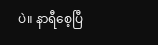ပဲ။ နာရီစေ့ပြီ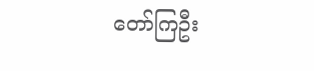တော်ကြဦး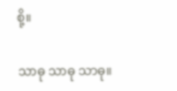စို့။

သာဓု သာဓု သာဓု။